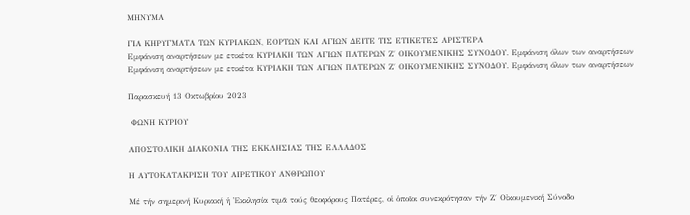ΜΗΝΥΜΑ

ΓΙΑ ΚΗΡΥΓΜΑΤΑ ΤΩΝ ΚΥΡΙΑΚΩΝ, ΕΟΡΤΩΝ ΚΑΙ ΑΓΙΩΝ ΔΕΙΤΕ ΤΙΣ ΕΤΙΚΕΤΕΣ ΑΡΙΣΤΕΡΑ
Εμφάνιση αναρτήσεων με ετικέτα ΚΥΡΙΑΚΗ ΤΩΝ ΑΓΙΩΝ ΠΑΤΕΡΩΝ Ζ΄ ΟΙΚΟΥΜΕΝΙΚΗΣ ΣΥΝΟΔΟΥ. Εμφάνιση όλων των αναρτήσεων
Εμφάνιση αναρτήσεων με ετικέτα ΚΥΡΙΑΚΗ ΤΩΝ ΑΓΙΩΝ ΠΑΤΕΡΩΝ Ζ΄ ΟΙΚΟΥΜΕΝΙΚΗΣ ΣΥΝΟΔΟΥ. Εμφάνιση όλων των αναρτήσεων

Παρασκευή 13 Οκτωβρίου 2023

 ΦΩΝΗ ΚΥΡΙΟΥ

ΑΠΟΣΤΟΛΙΚΗ ΔΙΑΚΟΝΙΑ ΤΗΣ ΕΚΚΛΗΣΙΑΣ ΤΗΣ ΕΛΛΑΔΟΣ

Η ΑΥΤΟΚΑΤΑΚΡΙΣΗ ΤΟΥ ΑΙΡΕΤΙΚΟΥ ΑΝΘΡΩΠΟΥ

Μέ τήν σημερινή Κυριακή ἡ Ἐκκλησία τιμᾶ τούς θεοφόρους Πατέρες, οἱ ὁποῖοι συνεκρότησαν τήν Ζ΄ Οἰκουμενική Σύνοδο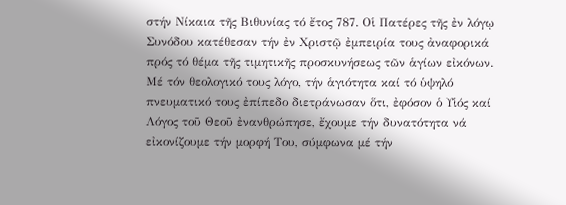στήν Νίκαια τῆς Βιθυνίας τό ἔτος 787. Οἱ Πατέρες τῆς ἐν λόγῳ Συνόδου κατέθεσαν τήν ἐν Χριστῷ ἐμπειρία τους ἀναφορικά πρός τό θέμα τῆς τιμητικῆς προσκυνήσεως τῶν ἁγίων εἰκόνων. Μέ τόν θεολογικό τους λόγο, τήν ἁγιότητα καί τό ὑψηλό πνευματικό τους ἐπίπεδο διετράνωσαν ὅτι, ἐφόσον ὁ Υἱός καί Λόγος τοῦ Θεοῦ ἐνανθρώπησε, ἔχουμε τήν δυνατότητα νά εἰκονίζουμε τήν μορφή Του, σύμφωνα μέ τήν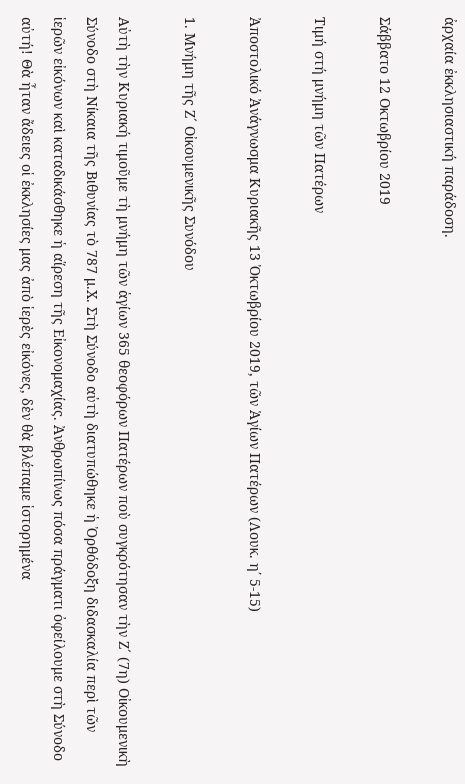ἀρχαία ἐκκλησιαστική παράδοση.

Σάββατο 12 Οκτωβρίου 2019

Τιμή στή μνήμη τῶν Πατέρων

Ἀποστολικό Ἀνάγνωσμα Κυριακῆς 13 Ὀκτωβρίου 2019, τῶν Ἁγίων Πατέρων (Λουκ. η΄ 5-15)

1. Μνήμη τῆς Ζ´ Οἰκουμενικῆς Συνόδου

Αὐτὴ τὴν Κυριακή τιμοῦμε τὴ μνήμη τῶν ἁγίων 365 θεοφόρων Πατέρων ποὺ συγκρότησαν τὴν Ζ´ (7η) Οἰκουμενικὴ Σύνοδο στὴ Νίκαια τῆς Βιθυνίας τὸ 787 μ.Χ. Στὴ Σύνοδο αὐτὴ διατυπώθηκε ἡ Ὀρθόδοξη διδασκαλία περὶ τῶν ἱερῶν εἰκόνων καὶ καταδικάσθηκε ἡ αἵρεση τῆς Εἰκονομαχίας. Ἀνθρωπίνως πόσα πράγματι ὀφείλουμε στὴ Σύνοδο αὐτή! Θὰ ἦταν ἄδειες οἱ ἐκκλησίες μας ἀπὸ ἱερὲς εἰκόνες, δὲν θὰ βλέπαμε ἱστορημένα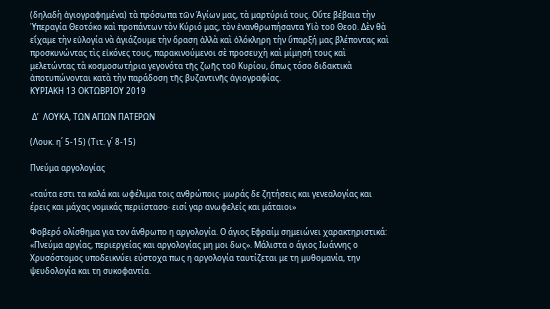(δηλαδὴ ἁγιογραφημένα) τὰ πρόσωπα τῶν Ἁγίων μας, τὰ μαρτύριά τους. Οὔτε βέβαια τὴν Ὑπεραγία Θεοτόκο καὶ προπάντων τὸν Κύριό μας, τὸν ἐνανθρωπήσαντα Υἱὸ τοῦ Θεοῦ. Δὲν θὰ εἴχαμε τὴν εὐλογία νὰ ἁγιάζουμε τὴν ὅραση ἀλλὰ καὶ ὁλόκληρη τὴν ὕπαρξή μας βλέποντας καὶ προσκυνώντας τὶς εἰκόνες τους, παρακινούμενοι σὲ προσευχὴ καὶ μίμησή τους καὶ μελετώντας τὰ κοσμοσωτήρια γεγονότα τῆς ζωῆς τοῦ Κυρίου, ὅπως τόσο διδακτικὰ ἀποτυπώνονται κατὰ τὴν παράδοση τῆς βυζαντινῆς ἁγιογραφίας.
ΚΥΡΙΑΚΗ 13 ΟΚΤΩΒΡΙΟΥ 2019

 Δ’  ΛΟΥΚΑ, ΤΩΝ ΑΓΙΩΝ ΠΑΤΕΡΩΝ

(Λουκ. η΄ 5-15) (Τιτ. γ΄ 8-15)

Πνεύμα αργολογίας

«ταύτα εστι τα καλά και ωφέλιμα τοις ανθρώποις· μωράς δε ζητήσεις και γενεαλογίας και έρεις και μάχας νομικάς περιϊστασο· εισί γαρ ανωφελείς και μάταιοι»

Φοβερό ολίσθημα για τον άνθρωπο η αργολογία. Ο άγιος Εφραίμ σημειώνει χαρακτηριστικά: «Πνεύμα αργίας, περιεργείας και αργολογίας μη μοι δως». Μάλιστα ο άγιος Ιωάννης ο Χρυσόστομος υποδεικνύει εύστοχα πως η αργολογία ταυτίζεται με τη μυθομανία, την ψευδολογία και τη συκοφαντία.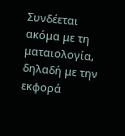Συνδέεται ακόμα με τη ματαιολογία, δηλαδή με την εκφορά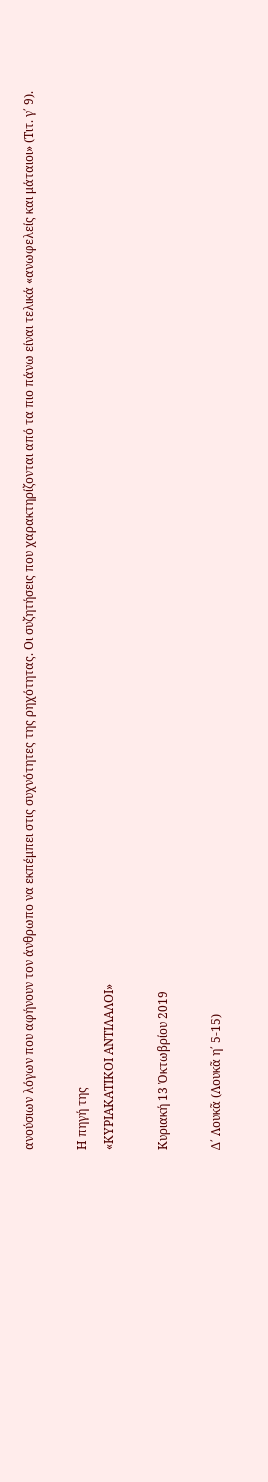ανούσιων λόγων που αφήνουν τον άνθρωπο να εκπέμπει στις συχνότητες της ρηχότητας. Οι συζητήσεις που χαρακτηρίζονται από τα πιο πάνω είναι τελικά «ανωφελείς και μάταιοι» (Τιτ. γ΄ 9).

Η πηγή της
«ΚΥΡΙΑΚΑΤΙΚΟΙ ΑΝΤΙΛΑΛΟΙ»

Κυριακή 13 Ὀκτωβρίου 2019

Δ΄ Λουκᾶ (Λουκᾶ η΄ 5-15)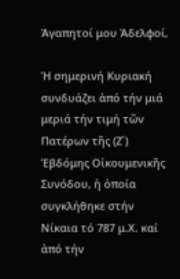Ἀγαπητοί μου Ἀδελφοί,

Ἡ σημερινή Κυριακή συνδυάζει ἀπό τήν μιά μεριά τήν τιμή τῶν Πατέρων τῆς (Ζ΄) Ἑβδόμης Οἰκουμενικῆς Συνόδου, ἡ ὁποία συγκλήθηκε στήν Νίκαια τό 787 μ.Χ. καί ἀπό τήν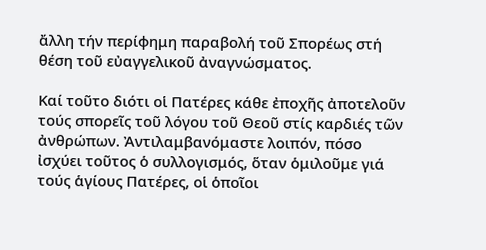ἄλλη τήν περίφημη παραβολή τοῦ Σπορέως στή θέση τοῦ εὐαγγελικοῦ ἀναγνώσματος.

Καί τοῦτο διότι οἱ Πατέρες κάθε ἐποχῆς ἀποτελοῦν τούς σπορεῖς τοῦ λόγου τοῦ Θεοῦ στίς καρδιές τῶν ἀνθρώπων. Ἀντιλαμβανόμαστε λοιπόν, πόσο ἰσχύει τοῦτος ὁ συλλογισμός, ὅταν ὁμιλοῦμε γιά τούς ἁγίους Πατέρες, οἱ ὁποῖοι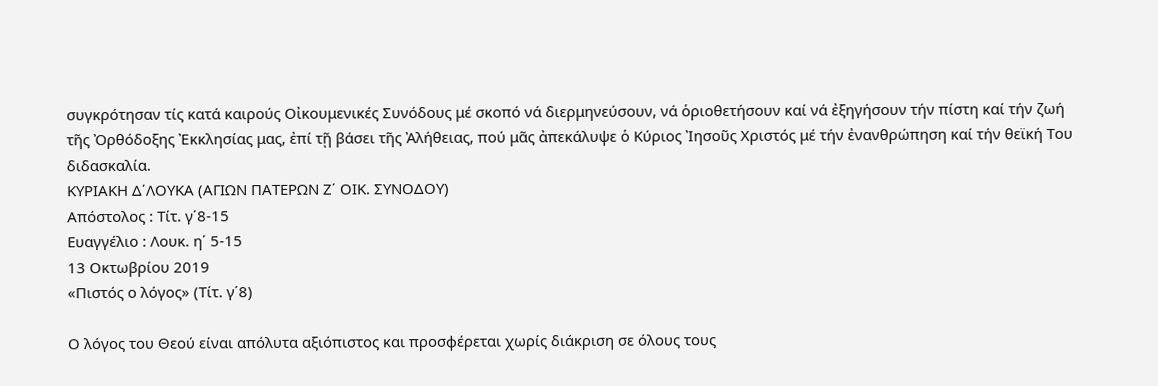συγκρότησαν τίς κατά καιρούς Οἰκουμενικές Συνόδους μέ σκοπό νά διερμηνεύσουν, νά ὁριοθετήσουν καί νά ἐξηγήσουν τήν πίστη καί τήν ζωή τῆς Ὀρθόδοξης Ἐκκλησίας μας, ἐπί τῇ βάσει τῆς Ἀλήθειας, πού μᾶς ἀπεκάλυψε ὁ Κύριος Ἰησοῦς Χριστός μέ τήν ἐνανθρώπηση καί τήν θεϊκή Του διδασκαλία.
ΚΥΡΙΑΚΗ Δ΄ΛΟΥΚΑ (ΑΓΙΩΝ ΠΑΤΕΡΩΝ Ζ΄ ΟΙΚ. ΣΥΝΟΔΟΥ)
Απόστολος : Τίτ. γ΄8-15
Ευαγγέλιο : Λουκ. η΄ 5-15
13 Οκτωβρίου 2019
«Πιστός ο λόγος» (Τίτ. γ΄8)

Ο λόγος του Θεού είναι απόλυτα αξιόπιστος και προσφέρεται χωρίς διάκριση σε όλους τους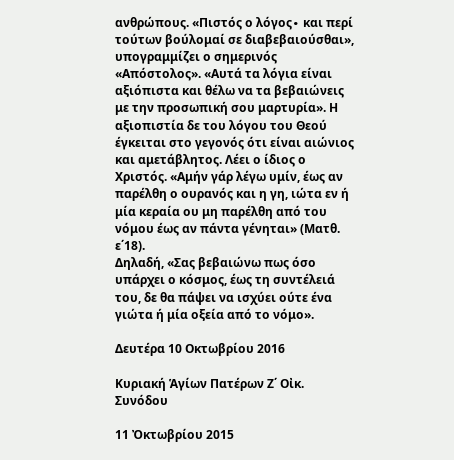ανθρώπους. «Πιστός ο λόγος∙ και περί τούτων βούλομαί σε διαβεβαιούσθαι», υπογραμμίζει ο σημερινός «Απόστολος». «Αυτά τα λόγια είναι αξιόπιστα και θέλω να τα βεβαιώνεις με την προσωπική σου μαρτυρία». Η αξιοπιστία δε του λόγου του Θεού έγκειται στο γεγονός ότι είναι αιώνιος και αμετάβλητος. Λέει ο ίδιος ο Χριστός. «Αμήν γάρ λέγω υμίν, έως αν παρέλθη ο ουρανός και η γη, ιώτα εν ή μία κεραία ου μη παρέλθη από του νόμου έως αν πάντα γένηται» (Ματθ. ε΄18).
Δηλαδή, «Σας βεβαιώνω πως όσο υπάρχει ο κόσμος, έως τη συντέλειά του, δε θα πάψει να ισχύει ούτε ένα γιώτα ή μία οξεία από το νόμο».

Δευτέρα 10 Οκτωβρίου 2016

Κυριακή Ἁγίων Πατέρων Ζ΄ Οἰκ. Συνόδου

11 Ὀκτωβρίου 2015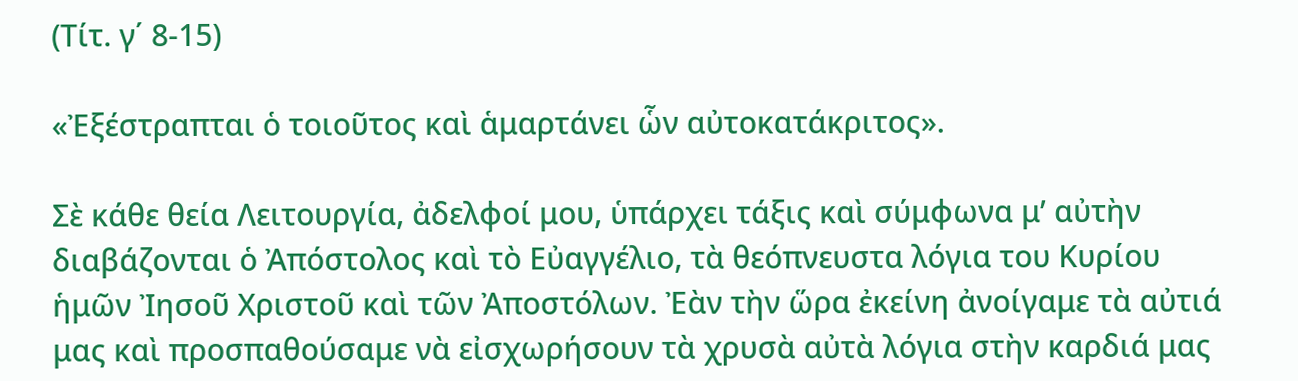(Τίτ. γ΄ 8-15)

«Ἐξέστραπται ὁ τοιοῦτος καὶ ἁμαρτάνει ὧν αὐτοκατάκριτος».

Σὲ κάθε θεία Λειτουργία, ἀδελφοί μου, ὑπάρχει τάξις καὶ σύμφωνα μ’ αὐτὴν διαβάζονται ὁ Ἀπόστολος καὶ τὸ Εὐαγγέλιο, τὰ θεόπνευστα λόγια του Κυρίου ἡμῶν Ἰησοῦ Χριστοῦ καὶ τῶν Ἀποστόλων. Ἐὰν τὴν ὥρα ἐκείνη ἀνοίγαμε τὰ αὐτιά μας καὶ προσπαθούσαμε νὰ εἰσχωρήσουν τὰ χρυσὰ αὐτὰ λόγια στὴν καρδιά μας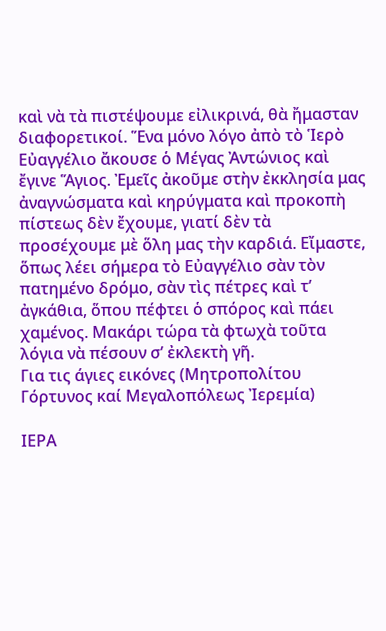καὶ νὰ τὰ πιστέψουμε εἰλικρινά, θὰ ἤμασταν διαφορετικοί. Ἕνα μόνο λόγο ἀπὸ τὸ Ἱερὸ Εὐαγγέλιο ἄκουσε ὁ Μέγας Ἀντώνιος καὶ ἔγινε Ἅγιος. Ἐμεῖς ἀκοῦμε στὴν ἐκκλησία μας ἀναγνώσματα καὶ κηρύγματα καὶ προκοπὴ πίστεως δὲν ἔχουμε, γιατί δὲν τὰ προσέχουμε μὲ ὅλη μας τὴν καρδιά. Εἴμαστε, ὅπως λέει σήμερα τὸ Εὐαγγέλιο σὰν τὸν πατημένο δρόμο, σὰν τὶς πέτρες καὶ τ’ ἀγκάθια, ὅπου πέφτει ὁ σπόρος καὶ πάει χαμένος. Μακάρι τώρα τὰ φτωχὰ τοῦτα λόγια νὰ πέσουν σ’ ἐκλεκτὴ γῆ.
Για τις άγιες εικόνες (Μητροπολίτου Γόρτυνος καί Μεγαλοπόλεως Ἰερεμία)

ΙΕΡΑ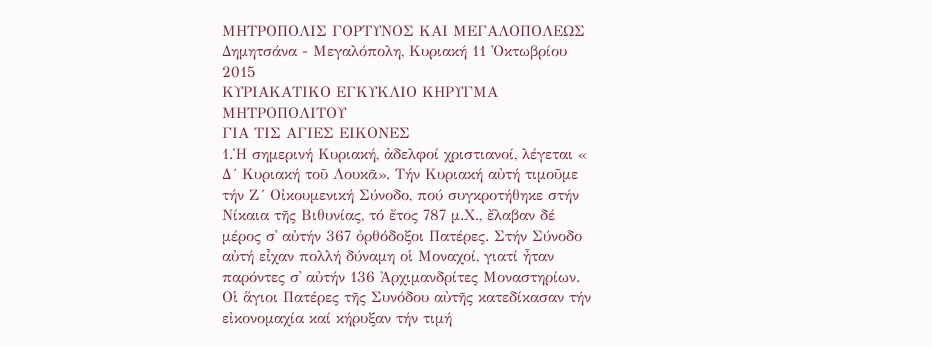ΜΗΤΡΟΠΟΛΙΣ ΓΟΡΤΥΝΟΣ ΚΑΙ ΜΕΓΑΛΟΠΟΛΕΩΣ
Δημητσάνα - Μεγαλόπολη, Κυριακή 11 Ὀκτωβρίου 2015
ΚΥΡΙΑΚΑΤΙΚΟ ΕΓΚΥΚΛΙΟ ΚΗΡΥΓΜΑ ΜΗΤΡΟΠΟΛΙΤΟΥ
ΓΙΑ ΤΙΣ ΑΓΙΕΣ ΕΙΚΟΝΕΣ
1.Ἡ σημερινή Κυριακή, ἀδελφοί χριστιανοί, λέγεται « Δ´ Κυριακή τοῦ Λουκᾶ». Τήν Κυριακή αὐτή τιμοῦμε τήν Ζ´ Οἰκουμενική Σύνοδο, πού συγκροτήθηκε στήν Νίκαια τῆς Βιθυνίας, τό ἔτος 787 μ.Χ., ἔλαβαν δέ μέρος σ᾽ αὐτήν 367 ὀρθόδοξοι Πατέρες. Στήν Σύνοδο αὐτή εἶχαν πολλή δύναμη οἱ Μοναχοί, γιατί ἦταν παρόντες σ᾽ αὐτήν 136 Ἀρχιμανδρίτες Μοναστηρίων. Οἱ ἅγιοι Πατέρες τῆς Συνόδου αὐτῆς κατεδίκασαν τήν εἰκονομαχία καί κήρυξαν τήν τιμή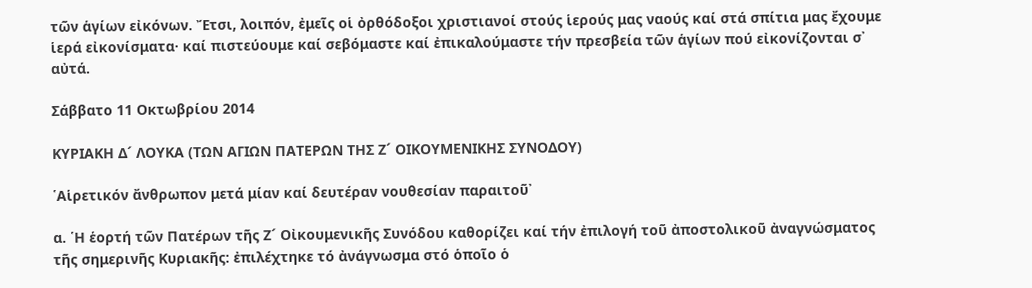τῶν ἁγίων εἰκόνων. Ἔτσι, λοιπόν, ἐμεῖς οἱ ὀρθόδοξοι χριστιανοί στούς ἱερούς μας ναούς καί στά σπίτια μας ἔχουμε ἱερά εἰκονίσματα· καί πιστεύουμε καί σεβόμαστε καί ἐπικαλούμαστε τήν πρεσβεία τῶν ἁγίων πού εἰκονίζονται σ᾽ αὐτά.

Σάββατο 11 Οκτωβρίου 2014

ΚΥΡΙΑΚΗ Δ´ ΛΟΥΚΑ (ΤΩΝ ΑΓΙΩΝ ΠΑΤΕΡΩΝ ΤΗΣ Ζ´ ΟΙΚΟΥΜΕΝΙΚΗΣ ΣΥΝΟΔΟΥ)

῾Αἱρετικόν ἄνθρωπον μετά μίαν καί δευτέραν νουθεσίαν παραιτοῦ᾽

α. ῾Η ἑορτή τῶν Πατέρων τῆς Ζ´ Οἰκουμενικῆς Συνόδου καθορίζει καί τήν ἐπιλογή τοῦ ἀποστολικοῦ ἀναγνώσματος τῆς σημερινῆς Κυριακῆς: ἐπιλέχτηκε τό ἀνάγνωσμα στό ὁποῖο ὁ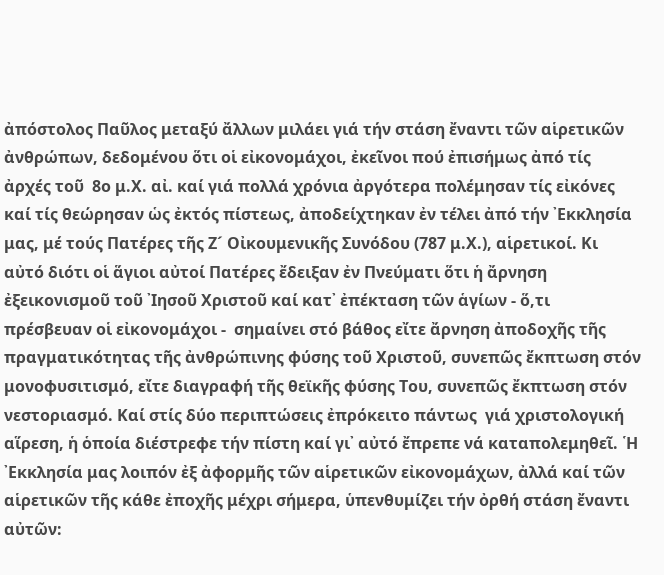ἀπόστολος Παῦλος μεταξύ ἄλλων μιλάει γιά τήν στάση ἔναντι τῶν αἱρετικῶν ἀνθρώπων, δεδομένου ὅτι οἱ εἰκονομάχοι, ἐκεῖνοι πού ἐπισήμως ἀπό τίς ἀρχές τοῦ  8ο μ.Χ. αἰ. καί γιά πολλά χρόνια ἀργότερα πολέμησαν τίς εἰκόνες καί τίς θεώρησαν ὡς ἐκτός πίστεως, ἀποδείχτηκαν ἐν τέλει ἀπό τήν ᾽Εκκλησία μας, μέ τούς Πατέρες τῆς Ζ´ Οἰκουμενικῆς Συνόδου (787 μ.Χ.), αἱρετικοί. Κι αὐτό διότι οἱ ἅγιοι αὐτοί Πατέρες ἔδειξαν ἐν Πνεύματι ὅτι ἡ ἄρνηση ἐξεικονισμοῦ τοῦ ᾽Ιησοῦ Χριστοῦ καί κατ᾽ ἐπέκταση τῶν ἁγίων - ὅ,τι πρέσβευαν οἱ εἰκονομάχοι -  σημαίνει στό βάθος εἴτε ἄρνηση ἀποδοχῆς τῆς πραγματικότητας τῆς ἀνθρώπινης φύσης τοῦ Χριστοῦ, συνεπῶς ἔκπτωση στόν μονοφυσιτισμό, εἴτε διαγραφή τῆς θεϊκῆς φύσης Του, συνεπῶς ἔκπτωση στόν νεστοριασμό. Καί στίς δύο περιπτώσεις ἐπρόκειτο πάντως  γιά χριστολογική αἵρεση, ἡ ὁποία διέστρεφε τήν πίστη καί γι᾽ αὐτό ἔπρεπε νά καταπολεμηθεῖ. ῾Η ᾽Εκκλησία μας λοιπόν ἐξ ἀφορμῆς τῶν αἱρετικῶν εἰκονομάχων, ἀλλά καί τῶν αἱρετικῶν τῆς κάθε ἐποχῆς μέχρι σήμερα, ὑπενθυμίζει τήν ὀρθή στάση ἔναντι αὐτῶν: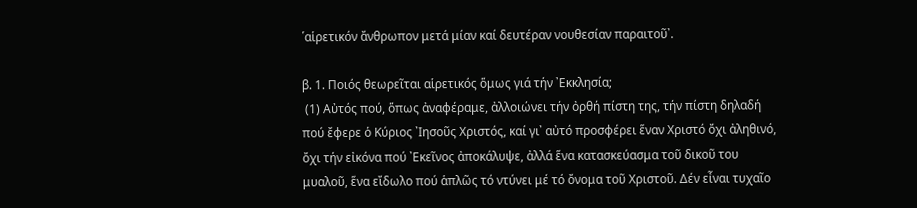῾αἱρετικόν ἄνθρωπον μετά μίαν καί δευτέραν νουθεσίαν παραιτοῦ᾽.

β. 1. Ποιός θεωρεῖται αἱρετικός ὅμως γιά τήν ᾽Εκκλησία;
 (1) Αὐτός πού, ὅπως ἀναφέραμε, ἀλλοιώνει τήν ὀρθή πίστη της, τήν πίστη δηλαδή πού ἔφερε ὁ Κύριος ᾽Ιησοῦς Χριστός, καί γι᾽ αὐτό προσφέρει ἕναν Χριστό ὄχι ἀληθινό, ὄχι τήν εἰκόνα πού ᾽Εκεῖνος ἀποκάλυψε, ἀλλά ἕνα κατασκεύασμα τοῦ δικοῦ του μυαλοῦ, ἕνα εἴδωλο πού ἁπλῶς τό ντύνει μέ τό ὄνομα τοῦ Χριστοῦ. Δέν εἶναι τυχαῖο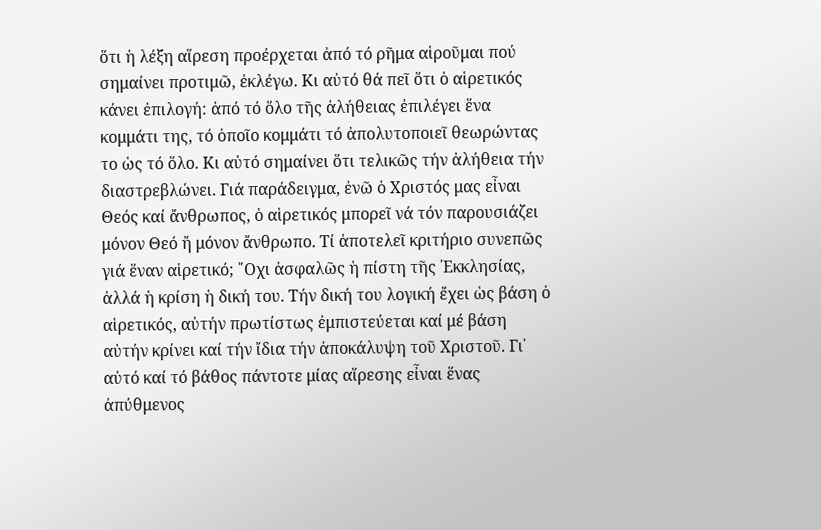ὅτι ἡ λέξη αἵρεση προέρχεται ἀπό τό ρῆμα αἱροῦμαι πού σημαίνει προτιμῶ, ἐκλέγω. Κι αὐτό θά πεῖ ὅτι ὁ αἱρετικός κάνει ἐπιλογή: ἀπό τό ὅλο τῆς ἀλήθειας ἐπιλέγει ἕνα κομμάτι της, τό ὁποῖο κομμάτι τό ἀπολυτοποιεῖ θεωρώντας το ὡς τό ὅλο. Κι αὐτό σημαίνει ὅτι τελικῶς τήν ἀλήθεια τήν διαστρεβλώνει. Γιά παράδειγμα, ἐνῶ ὁ Χριστός μας εἶναι Θεός καί ἄνθρωπος, ὁ αἱρετικός μπορεῖ νά τόν παρουσιάζει μόνον Θεό ἤ μόνον ἄνθρωπο. Τί ἀποτελεῖ κριτήριο συνεπῶς γιά ἕναν αἱρετικό; ῎Οχι ἀσφαλῶς ἡ πίστη τῆς ᾽Εκκλησίας, ἀλλά ἡ κρίση ἡ δική του. Τήν δική του λογική ἔχει ὡς βάση ὁ αἱρετικός, αὐτήν πρωτίστως ἐμπιστεύεται καί μέ βάση αὐτήν κρίνει καί τήν ἴδια τήν ἀποκάλυψη τοῦ Χριστοῦ. Γι᾽ αὐτό καί τό βάθος πάντοτε μίας αἵρεσης εἶναι ἕνας ἀπύθμενος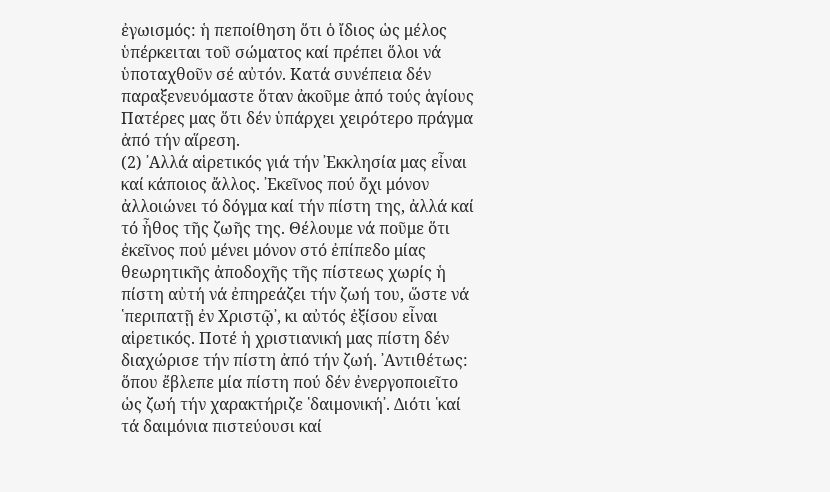ἐγωισμός: ἡ πεποίθηση ὅτι ὁ ἴδιος ὡς μέλος ὑπέρκειται τοῦ σώματος καί πρέπει ὅλοι νά ὑποταχθοῦν σέ αὐτόν. Κατά συνέπεια δέν παραξενευόμαστε ὅταν ἀκοῦμε ἀπό τούς ἁγίους Πατέρες μας ὅτι δέν ὑπάρχει χειρότερο πράγμα ἀπό τήν αἵρεση.
(2) ᾽Αλλά αἱρετικός γιά τήν ᾽Εκκλησία μας εἶναι καί κάποιος ἄλλος. ᾽Εκεῖνος πού ὄχι μόνον ἀλλοιώνει τό δόγμα καί τήν πίστη της, ἀλλά καί τό ἦθος τῆς ζωῆς της. Θέλουμε νά ποῦμε ὅτι ἐκεῖνος πού μένει μόνον στό ἐπίπεδο μίας θεωρητικῆς ἀποδοχῆς τῆς πίστεως χωρίς ἡ πίστη αὐτή νά ἐπηρεάζει τήν ζωή του, ὥστε νά ῾περιπατῇ ἐν Χριστῷ᾽, κι αὐτός ἐξίσου εἶναι αἱρετικός. Ποτέ ἡ χριστιανική μας πίστη δέν διαχώρισε τήν πίστη ἀπό τήν ζωή. ᾽Αντιθέτως: ὅπου ἔβλεπε μία πίστη πού δέν ἐνεργοποιεῖτο ὡς ζωή τήν χαρακτήριζε ῾δαιμονική᾽. Διότι ῾καί τά δαιμόνια πιστεύουσι καί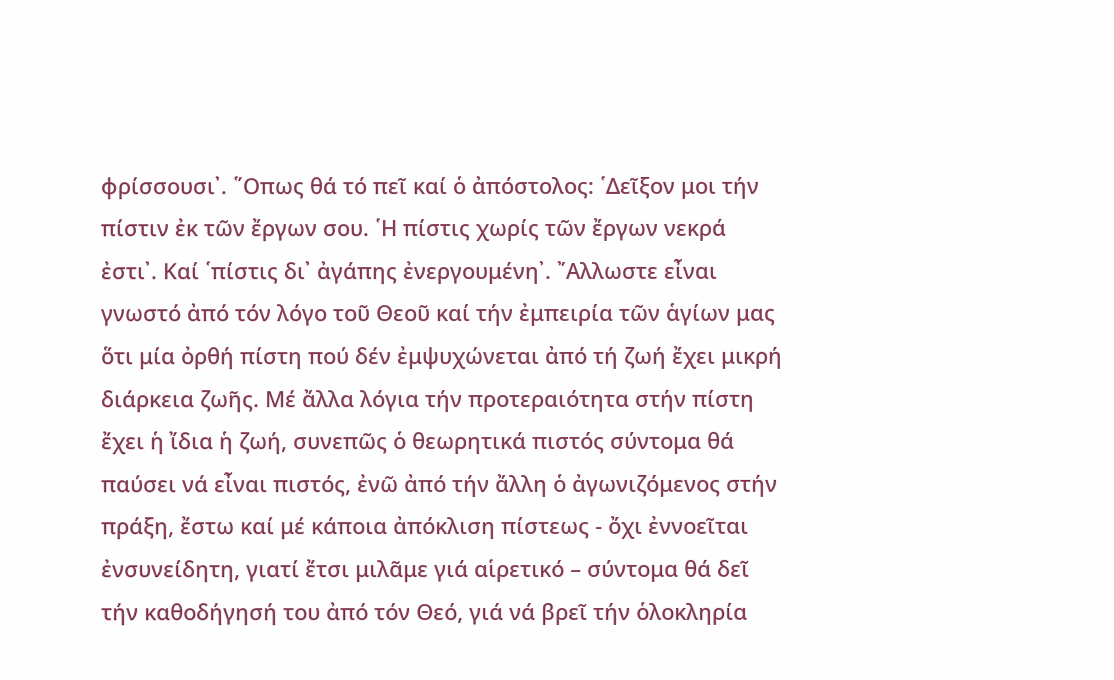φρίσσουσι᾽. ῞Οπως θά τό πεῖ καί ὁ ἀπόστολος: ῾Δεῖξον μοι τήν πίστιν ἐκ τῶν ἔργων σου. ῾Η πίστις χωρίς τῶν ἔργων νεκρά ἐστι᾽. Καί ῾πίστις δι᾽ ἀγάπης ἐνεργουμένη᾽. ῎Αλλωστε εἶναι γνωστό ἀπό τόν λόγο τοῦ Θεοῦ καί τήν ἐμπειρία τῶν ἁγίων μας ὅτι μία ὀρθή πίστη πού δέν ἐμψυχώνεται ἀπό τή ζωή ἔχει μικρή διάρκεια ζωῆς. Μέ ἄλλα λόγια τήν προτεραιότητα στήν πίστη ἔχει ἡ ἴδια ἡ ζωή, συνεπῶς ὁ θεωρητικά πιστός σύντομα θά παύσει νά εἶναι πιστός, ἐνῶ ἀπό τήν ἄλλη ὁ ἀγωνιζόμενος στήν πράξη, ἔστω καί μέ κάποια ἀπόκλιση πίστεως - ὄχι ἐννοεῖται ἐνσυνείδητη, γιατί ἔτσι μιλᾶμε γιά αἱρετικό – σύντομα θά δεῖ τήν καθοδήγησή του ἀπό τόν Θεό, γιά νά βρεῖ τήν ὁλοκληρία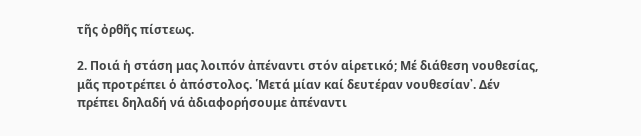τῆς ὀρθῆς πίστεως.

2. Ποιά ἡ στάση μας λοιπόν ἀπέναντι στόν αἱρετικό; Μέ διάθεση νουθεσίας, μᾶς προτρέπει ὁ ἀπόστολος. ῾Μετά μίαν καί δευτέραν νουθεσίαν᾽. Δέν πρέπει δηλαδή νά ἀδιαφορήσουμε ἀπέναντι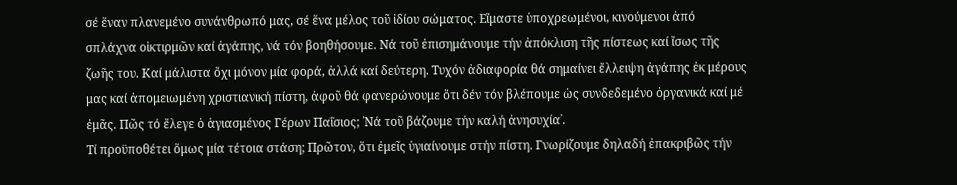σέ ἕναν πλανεμένο συνάνθρωπό μας, σέ ἕνα μέλος τοῦ ἰδίου σώματος. Εἴμαστε ὑποχρεωμένοι, κινούμενοι ἀπό σπλάχνα οἰκτιρμῶν καί ἀγάπης, νά τόν βοηθήσουμε. Νά τοῦ ἐπισημάνουμε τήν ἀπόκλιση τῆς πίστεως καί ἴσως τῆς ζωῆς του. Καί μάλιστα ὄχι μόνον μία φορά, ἀλλά καί δεύτερη. Τυχόν ἀδιαφορία θά σημαίνει ἔλλειψη ἀγάπης ἐκ μέρους μας καί ἀπομειωμένη χριστιανική πίστη, ἀφοῦ θά φανερώνουμε ὅτι δέν τόν βλέπουμε ὡς συνδεδεμένο ὀργανικά καί μέ ἐμᾶς. Πῶς τό ἔλεγε ὁ ἁγιασμένος Γέρων Παΐσιος; ῾Νά τοῦ βάζουμε τήν καλή ἀνησυχία᾽.
Τί προϋποθέτει ὅμως μία τέτοια στάση; Πρῶτον, ὅτι ἐμεῖς ὑγιαίνουμε στήν πίστη. Γνωρίζουμε δηλαδή ἐπακριβῶς τήν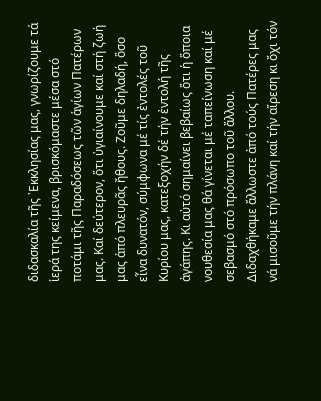διδασκαλία τῆς ᾽Εκκλησίας μας, γνωρίζουμε τά ἱερά της κείμενα, βρισκόμαστε μέσα στό ποτάμι τῆς Παραδόσεως τῶν ἁγίων Πατέρων μας. Καί δεύτερον, ὅτι ὑγιαίνουμε καί στή ζωή μας ἀπό πλευρᾶς ἤθους. Ζοῦμε δηλαδή, ὅσο εἶνα δυνατόν, σύμφωνα μέ τίς ἐντολές τοῦ Κυρίου μας, κατεξοχήν δέ τήν ἐντολή τῆς ἀγάπης. Κι αὐτό σημαίνει βεβαίως ὅτι ἡ ὅποια νουθεσία μας θά γίνεται μέ ταπείνωση καί μέ σεβασμό στό πρόσωπο τοῦ ἄλλου. Διδαχθήκαμε ἄλλωστε ἀπό τούς Πατέρες μας νά μισοῦμε τήν πλάνη καί τήν αἵρεση κι ὄχι τόν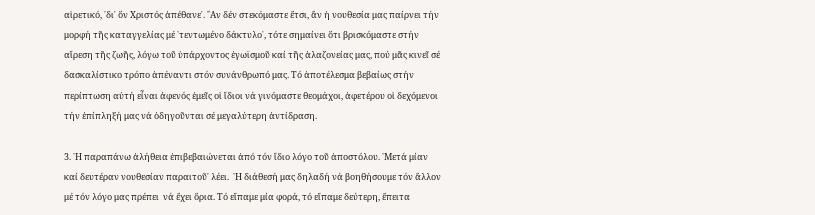αἱρετικό, ῾δι᾽ ὅν Χριστός ἀπέθανε᾽. ῎Αν δέν στεκόμαστε ἔτσι, ἄν ἡ νουθεσία μας παίρνει τήν μορφή τῆς καταγγελίας μέ ῾τεντωμένο δάκτυλο᾽, τότε σημαίνει ὅτι βρισκόμαστε στήν αἵρεση τῆς ζωῆς, λόγω τοῦ ὑπάρχοντος ἐγωϊσμοῦ καί τῆς ἀλαζονείας μας, πού μᾶς κινεῖ σέ δασκαλίστικο τρόπο ἀπέναντι στόν συνάνθρωπό μας. Τό ἀποτέλεσμα βεβαίως στήν περίπτωση αὐτή εἶναι ἀφενός ἐμεῖς οἱ ἴδιοι νά γινόμαστε θεομάχοι, ἀφετέρου οἱ δεχόμενοι τήν ἐπίπληξή μας νά ὁδηγοῦνται σέ μεγαλύτερη ἀντίδραση.

3. ῾Η παραπάνω ἀλήθεια ἐπιβεβαιώνεται ἀπό τόν ἴδιο λόγο τοῦ ἀποστόλου. ῾Μετά μίαν καί δευτέραν νουθεσίαν παραιτοῦ᾽ λέει.  ῾Η διάθεσή μας δηλαδή νά βοηθήσουμε τόν ἄλλον μέ τόν λόγο μας πρέπει  νά ἔχει ὅρια. Τό εἴπαμε μία φορά, τό εἴπαμε δεύτερη, ἔπειτα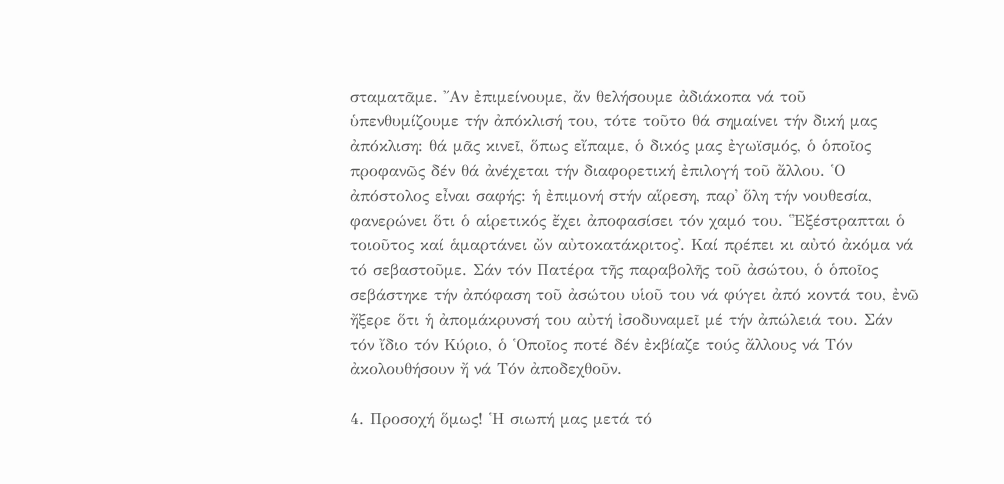σταματᾶμε. ῎Αν ἐπιμείνουμε, ἄν θελήσουμε ἀδιάκοπα νά τοῦ ὑπενθυμίζουμε τήν ἀπόκλισή του, τότε τοῦτο θά σημαίνει τήν δική μας ἀπόκλιση: θά μᾶς κινεῖ, ὅπως εἴπαμε, ὁ δικός μας ἐγωϊσμός, ὁ ὁποῖος προφανῶς δέν θά ἀνέχεται τήν διαφορετική ἐπιλογή τοῦ ἄλλου. ῾Ο ἀπόστολος εἶναι σαφής: ἡ ἐπιμονή στήν αἵρεση, παρ᾽ ὅλη τήν νουθεσία,  φανερώνει ὅτι ὁ αἱρετικός ἔχει ἀποφασίσει τόν χαμό του. ῾᾽Εξέστραπται ὁ τοιοῦτος καί ἁμαρτάνει ὤν αὐτοκατάκριτος᾽. Καί πρέπει κι αὐτό ἀκόμα νά τό σεβαστοῦμε. Σάν τόν Πατέρα τῆς παραβολῆς τοῦ ἀσώτου, ὁ ὁποῖος σεβάστηκε τήν ἀπόφαση τοῦ ἀσώτου υἱοῦ του νά φύγει ἀπό κοντά του, ἐνῶ ἤξερε ὅτι ἡ ἀπομάκρυνσή του αὐτή ἰσοδυναμεῖ μέ τήν ἀπώλειά του. Σάν τόν ἴδιο τόν Κύριο, ὁ ῾Οποῖος ποτέ δέν ἐκβίαζε τούς ἄλλους νά Τόν ἀκολουθήσουν ἤ νά Τόν ἀποδεχθοῦν.

4. Προσοχή ὅμως! ῾Η σιωπή μας μετά τό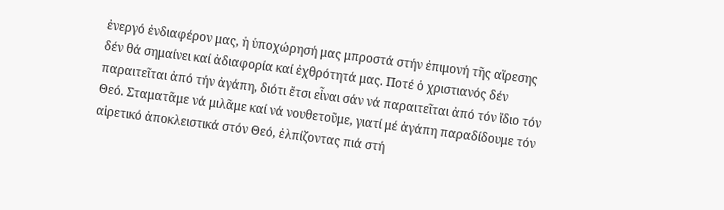ἐνεργό ἐνδιαφέρον μας, ἡ ὑποχώρησή μας μπροστά στήν ἐπιμονή τῆς αἵρεσης δέν θά σημαίνει καί ἀδιαφορία καί ἐχθρότητά μας. Ποτέ ὁ χριστιανός δέν παραιτεῖται ἀπό τήν ἀγάπη, διότι ἔτσι εἶναι σάν νά παραιτεῖται ἀπό τόν ἴδιο τόν Θεό. Σταματᾶμε νά μιλᾶμε καί νά νουθετοῦμε, γιατί μέ ἀγάπη παραδίδουμε τόν αἱρετικό ἀποκλειστικά στόν Θεό, ἐλπίζοντας πιά στή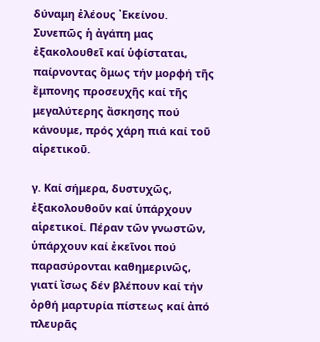δύναμη ἐλέους ᾽Εκείνου. Συνεπῶς ἡ ἀγάπη μας ἐξακολουθεῖ καί ὑφίσταται, παίρνοντας ὅμως τήν μορφή τῆς ἔμπονης προσευχῆς καί τῆς μεγαλύτερης ἄσκησης πού κάνουμε, πρός χάρη πιά καί τοῦ αἱρετικοῦ.

γ. Καί σήμερα, δυστυχῶς, ἐξακολουθοῦν καί ὑπάρχουν αἱρετικοί. Πέραν τῶν γνωστῶν, ὑπάρχουν καί ἐκεῖνοι πού παρασύρονται καθημερινῶς, γιατί ἴσως δέν βλέπουν καί τήν ὀρθή μαρτυρία πίστεως καί ἀπό πλευρᾶς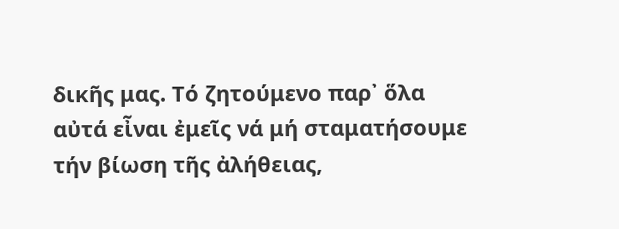δικῆς μας. Τό ζητούμενο παρ᾽ ὅλα αὐτά εἶναι ἐμεῖς νά μή σταματήσουμε τήν βίωση τῆς ἀλήθειας,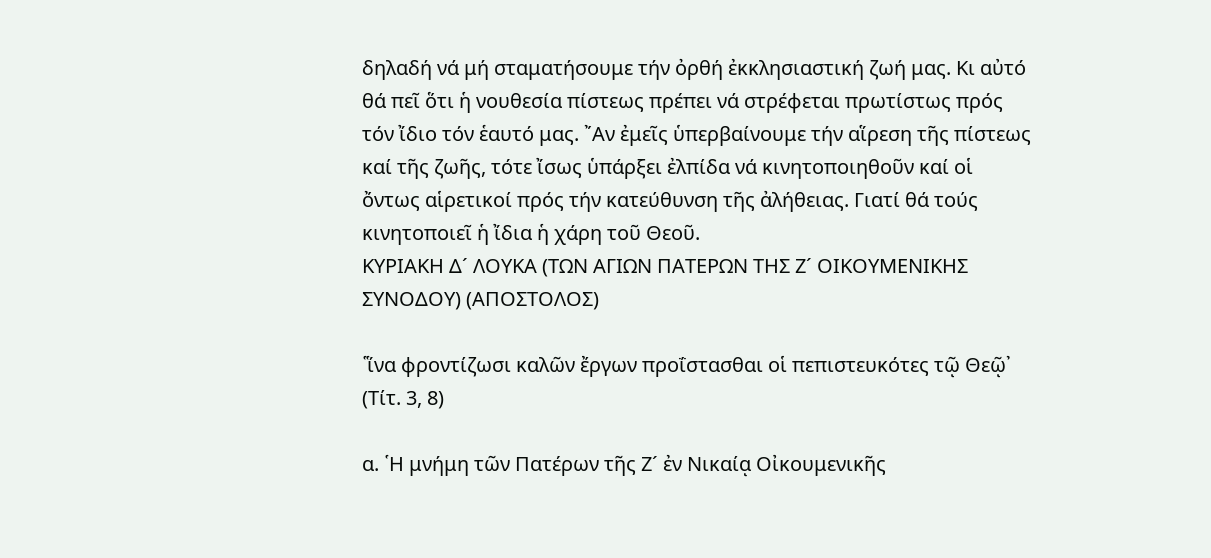δηλαδή νά μή σταματήσουμε τήν ὀρθή ἐκκλησιαστική ζωή μας. Κι αὐτό θά πεῖ ὅτι ἡ νουθεσία πίστεως πρέπει νά στρέφεται πρωτίστως πρός τόν ἴδιο τόν ἑαυτό μας. ῎Αν ἐμεῖς ὑπερβαίνουμε τήν αἵρεση τῆς πίστεως καί τῆς ζωῆς, τότε ἴσως ὑπάρξει ἐλπίδα νά κινητοποιηθοῦν καί οἱ ὄντως αἱρετικοί πρός τήν κατεύθυνση τῆς ἀλήθειας. Γιατί θά τούς κινητοποιεῖ ἡ ἴδια ἡ χάρη τοῦ Θεοῦ.
ΚΥΡΙΑΚΗ Δ´ ΛΟΥΚΑ (ΤΩΝ ΑΓΙΩΝ ΠΑΤΕΡΩΝ ΤΗΣ Ζ´ ΟΙΚΟΥΜΕΝΙΚΗΣ ΣΥΝΟΔΟΥ) (ΑΠΟΣΤΟΛΟΣ)

῾ἵνα φροντίζωσι καλῶν ἔργων προΐστασθαι οἱ πεπιστευκότες τῷ Θεῷ᾽ (Τίτ. 3, 8)

α. ῾Η μνήμη τῶν Πατέρων τῆς Ζ´ ἐν Νικαίᾳ Οἰκουμενικῆς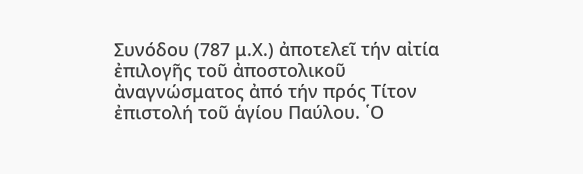Συνόδου (787 μ.Χ.) ἀποτελεῖ τήν αἰτία ἐπιλογῆς τοῦ ἀποστολικοῦ ἀναγνώσματος ἀπό τήν πρός Τίτον ἐπιστολή τοῦ ἁγίου Παύλου. ῾Ο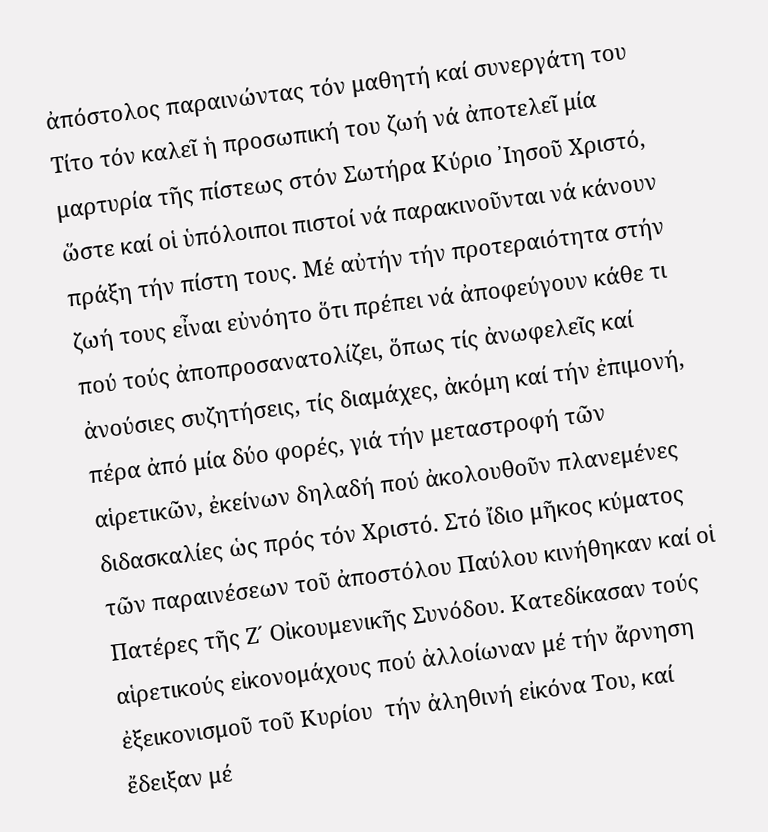ἀπόστολος παραινώντας τόν μαθητή καί συνεργάτη του Τίτο τόν καλεῖ ἡ προσωπική του ζωή νά ἀποτελεῖ μία μαρτυρία τῆς πίστεως στόν Σωτήρα Κύριο ᾽Ιησοῦ Χριστό, ὥστε καί οἱ ὑπόλοιποι πιστοί νά παρακινοῦνται νά κάνουν πράξη τήν πίστη τους. Μέ αὐτήν τήν προτεραιότητα στήν ζωή τους εἶναι εὐνόητο ὅτι πρέπει νά ἀποφεύγουν κάθε τι πού τούς ἀποπροσανατολίζει, ὅπως τίς ἀνωφελεῖς καί ἀνούσιες συζητήσεις, τίς διαμάχες, ἀκόμη καί τήν ἐπιμονή, πέρα ἀπό μία δύο φορές, γιά τήν μεταστροφή τῶν αἱρετικῶν, ἐκείνων δηλαδή πού ἀκολουθοῦν πλανεμένες διδασκαλίες ὡς πρός τόν Χριστό. Στό ἴδιο μῆκος κύματος τῶν παραινέσεων τοῦ ἀποστόλου Παύλου κινήθηκαν καί οἱ Πατέρες τῆς Ζ´ Οἰκουμενικῆς Συνόδου. Κατεδίκασαν τούς αἱρετικούς εἰκονομάχους πού ἀλλοίωναν μέ τήν ἄρνηση ἐξεικονισμοῦ τοῦ Κυρίου  τήν ἀληθινή εἰκόνα Του, καί ἔδειξαν μέ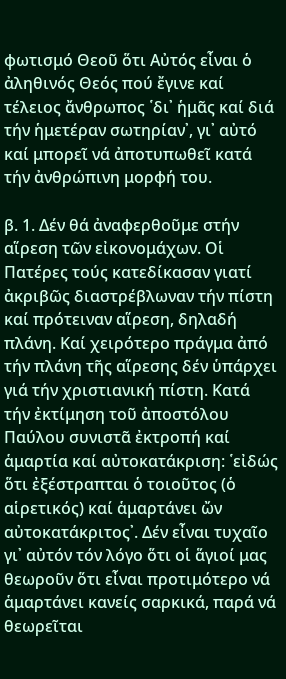φωτισμό Θεοῦ ὅτι Αὐτός εἶναι ὁ ἀληθινός Θεός πού ἔγινε καί τέλειος ἄνθρωπος ῾δι᾽ ἡμᾶς καί διά τήν ἡμετέραν σωτηρίαν᾽, γι᾽ αὐτό καί μπορεῖ νά ἀποτυπωθεῖ κατά τήν ἀνθρώπινη μορφή του.

β. 1. Δέν θά ἀναφερθοῦμε στήν αἵρεση τῶν εἰκονομάχων. Οἱ Πατέρες τούς κατεδίκασαν γιατί ἀκριβῶς διαστρέβλωναν τήν πίστη καί πρότειναν αἵρεση, δηλαδή πλάνη. Καί χειρότερο πράγμα ἀπό τήν πλάνη τῆς αἵρεσης δέν ὑπάρχει γιά τήν χριστιανική πίστη. Κατά τήν ἐκτίμηση τοῦ ἀποστόλου Παύλου συνιστᾶ ἐκτροπή καί ἁμαρτία καί αὐτοκατάκριση: ῾εἰδώς ὅτι ἐξέστραπται ὁ τοιοῦτος (ὁ αἱρετικός) καί ἁμαρτάνει ὤν αὐτοκατάκριτος᾽. Δέν εἶναι τυχαῖο γι᾽ αὐτόν τόν λόγο ὅτι οἱ ἅγιοί μας θεωροῦν ὅτι εἶναι προτιμότερο νά ἁμαρτάνει κανείς σαρκικά, παρά νά θεωρεῖται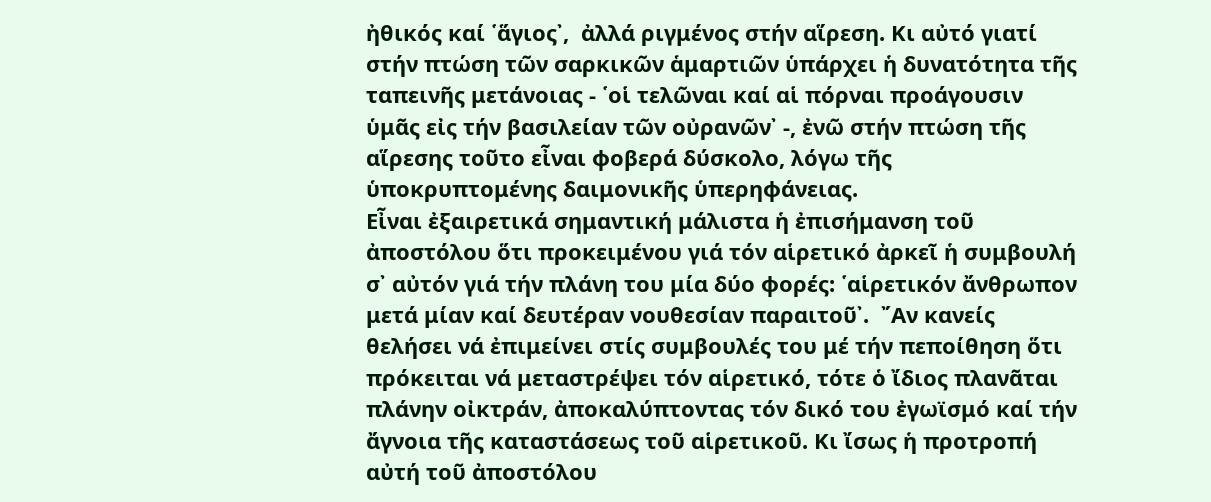ἠθικός καί ῾ἅγιος᾽,  ἀλλά ριγμένος στήν αἵρεση. Κι αὐτό γιατί στήν πτώση τῶν σαρκικῶν ἁμαρτιῶν ὑπάρχει ἡ δυνατότητα τῆς ταπεινῆς μετάνοιας - ῾οἱ τελῶναι καί αἱ πόρναι προάγουσιν ὑμᾶς εἰς τήν βασιλείαν τῶν οὐρανῶν᾽ -, ἐνῶ στήν πτώση τῆς αἵρεσης τοῦτο εἶναι φοβερά δύσκολο, λόγω τῆς ὑποκρυπτομένης δαιμονικῆς ὑπερηφάνειας.
Εἶναι ἐξαιρετικά σημαντική μάλιστα ἡ ἐπισήμανση τοῦ ἀποστόλου ὅτι προκειμένου γιά τόν αἱρετικό ἀρκεῖ ἡ συμβουλή σ᾽ αὐτόν γιά τήν πλάνη του μία δύο φορές: ῾αἱρετικόν ἄνθρωπον μετά μίαν καί δευτέραν νουθεσίαν παραιτοῦ᾽.  ῎Αν κανείς θελήσει νά ἐπιμείνει στίς συμβουλές του μέ τήν πεποίθηση ὅτι πρόκειται νά μεταστρέψει τόν αἱρετικό, τότε ὁ ἴδιος πλανᾶται πλάνην οἰκτράν, ἀποκαλύπτοντας τόν δικό του ἐγωϊσμό καί τήν ἄγνοια τῆς καταστάσεως τοῦ αἱρετικοῦ. Κι ἴσως ἡ προτροπή αὐτή τοῦ ἀποστόλου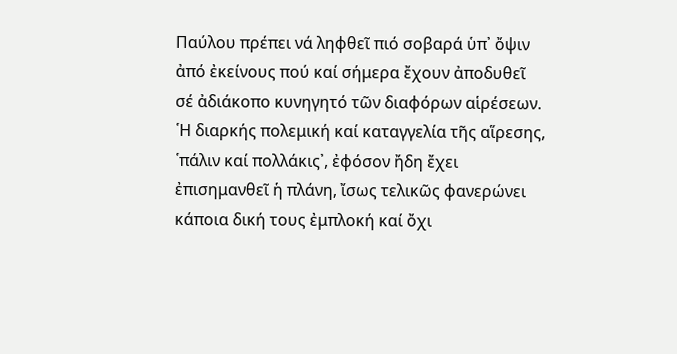Παύλου πρέπει νά ληφθεῖ πιό σοβαρά ὑπ᾽ ὄψιν ἀπό ἐκείνους πού καί σήμερα ἔχουν ἀποδυθεῖ σέ ἀδιάκοπο κυνηγητό τῶν διαφόρων αἱρέσεων. ῾Η διαρκής πολεμική καί καταγγελία τῆς αἵρεσης, ῾πάλιν καί πολλάκις᾽, ἐφόσον ἤδη ἔχει ἐπισημανθεῖ ἡ πλάνη, ἴσως τελικῶς φανερώνει κάποια δική τους ἐμπλοκή καί ὄχι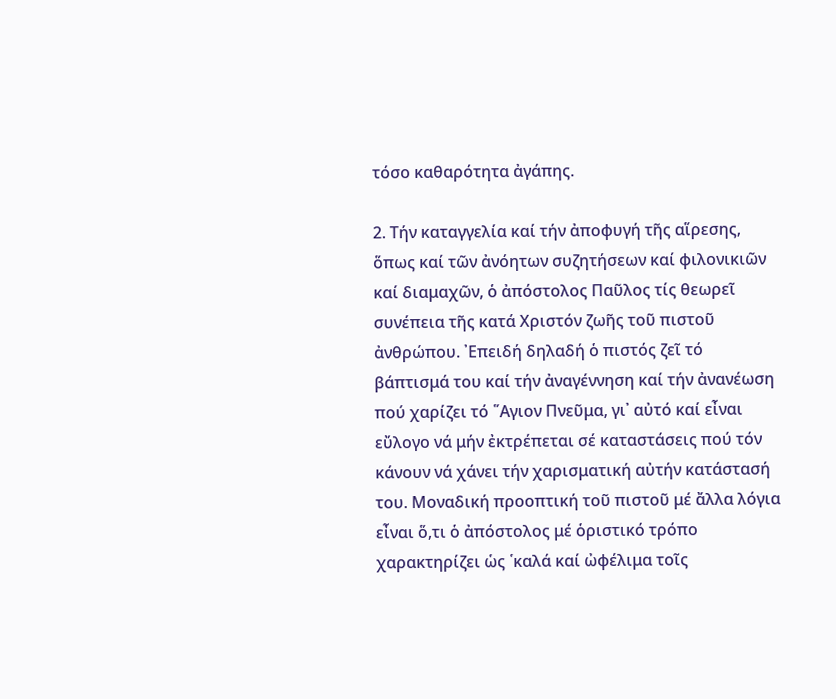τόσο καθαρότητα ἀγάπης.

2. Τήν καταγγελία καί τήν ἀποφυγή τῆς αἵρεσης, ὅπως καί τῶν ἀνόητων συζητήσεων καί φιλονικιῶν καί διαμαχῶν, ὁ ἀπόστολος Παῦλος τίς θεωρεῖ συνέπεια τῆς κατά Χριστόν ζωῆς τοῦ πιστοῦ ἀνθρώπου. ᾽Επειδή δηλαδή ὁ πιστός ζεῖ τό βάπτισμά του καί τήν ἀναγέννηση καί τήν ἀνανέωση πού χαρίζει τό ῞Αγιον Πνεῦμα, γι᾽ αὐτό καί εἶναι εὔλογο νά μήν ἐκτρέπεται σέ καταστάσεις πού τόν κάνουν νά χάνει τήν χαρισματική αὐτήν κατάστασή του. Μοναδική προοπτική τοῦ πιστοῦ μέ ἄλλα λόγια εἶναι ὅ,τι ὁ ἀπόστολος μέ ὁριστικό τρόπο χαρακτηρίζει ὡς ῾καλά καί ὠφέλιμα τοῖς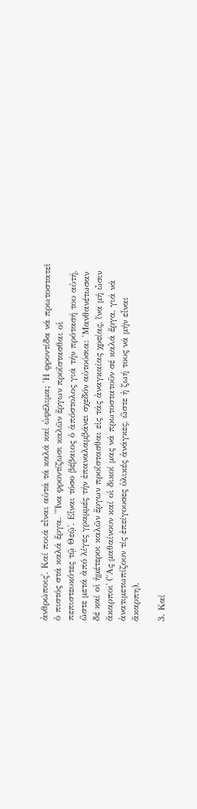ἀνθρώποις᾽. Καί ποιά εἶναι αὐτά τά καλά καί ὠφέλιμα; ῾Η φροντίδα νά πρωτοστατεῖ ὁ πιστός στά καλά ἔργα. ῾῞Ινα φροντίζωσι καλῶν ἔργων προΐστασθαι οἱ πεπιστευκότες τῷ Θεῷ᾽. Εἶναι τόσο βέβαιος ὁ ἀπόστολος γιά τήν πρότασή του αὐτή, ὥστε μετά ἀπό λίγες γραμμές τήν ἐπαναλαμβάνει σχεδόν αὐτούσια: ῾Μανθανέτωσαν δέ καί οἱ ἡμέτεροι καλῶν ἔργων προΐστασθαι εἰς τάς ἀναγκαίας χρείας, ἵνα μή ὦσιν ἄκαρποι᾽ (῎Ας μαθαίνουν καί οἱ δικοί μας νά πρωτοστατοῦν σέ καλά ἔργα, γιά νά ἀνατιμετωπίζουν τίς ἐπείγουσες ὑλικές ἀνάγκες, ὥστε ἡ ζωή τους νά μήν εἶναι ἄκαρπη).

3. Καί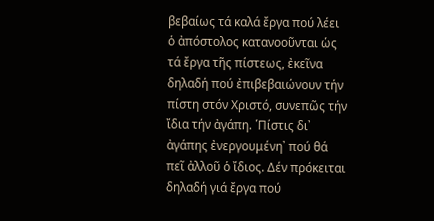βεβαίως τά καλά ἔργα πού λέει ὁ ἀπόστολος κατανοοῦνται ὡς τά ἔργα τῆς πίστεως, ἐκεῖνα δηλαδή πού ἐπιβεβαιώνουν τήν πίστη στόν Χριστό, συνεπῶς τήν ἴδια τήν ἀγάπη. ῾Πίστις δι᾽ ἀγάπης ἐνεργουμένη᾽ πού θά πεῖ ἀλλοῦ ὁ ἴδιος. Δέν πρόκειται δηλαδή γιά ἔργα πού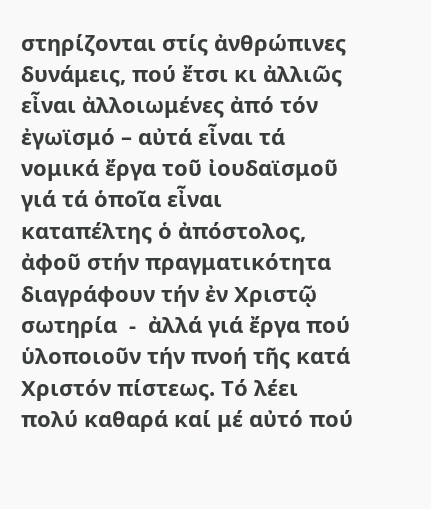στηρίζονται στίς ἀνθρώπινες δυνάμεις, πού ἔτσι κι ἀλλιῶς εἶναι ἀλλοιωμένες ἀπό τόν ἐγωϊσμό – αὐτά εἶναι τά νομικά ἔργα τοῦ ἰουδαϊσμοῦ γιά τά ὁποῖα εἶναι καταπέλτης ὁ ἀπόστολος, ἀφοῦ στήν πραγματικότητα διαγράφουν τήν ἐν Χριστῷ σωτηρία  -  ἀλλά γιά ἔργα πού ὑλοποιοῦν τήν πνοή τῆς κατά Χριστόν πίστεως. Τό λέει πολύ καθαρά καί μέ αὐτό πού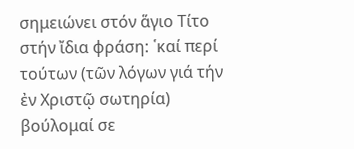σημειώνει στόν ἅγιο Τίτο στήν ἴδια φράση: ῾καί περί τούτων (τῶν λόγων γιά τήν ἐν Χριστῷ σωτηρία) βούλομαί σε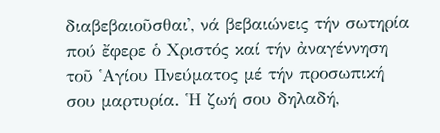διαβεβαιοῦσθαι᾽, νά βεβαιώνεις τήν σωτηρία πού ἔφερε ὁ Χριστός καί τήν ἀναγέννηση τοῦ ῾Αγίου Πνεύματος μέ τήν προσωπική σου μαρτυρία. ῾Η ζωή σου δηλαδή,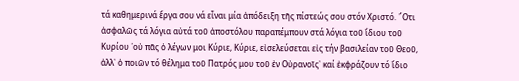τά καθημερινά ἔργα σου νά εἶναι μία ἀπόδειξη τῆς πίστεώς σου στόν Χριστό. ῞Οτι ἀσφαλῶς τά λόγια αὐτά τοῦ ἀποστόλου παραπέμπουν στά λόγια τοῦ ἴδιου τοῦ Κυρίου ῾οὐ πᾶς ὁ λέγων μοι Κύριε, Κύριε, εἰσελεύσεται εἰς τήν βασιλείαν τοῦ Θεοῦ, ἀλλ᾽ ὁ ποιῶν τό θέλημα τοῦ Πατρός μου τοῦ ἐν Οὐρανοῖς᾽ καί ἐκφράζουν τό ἴδιο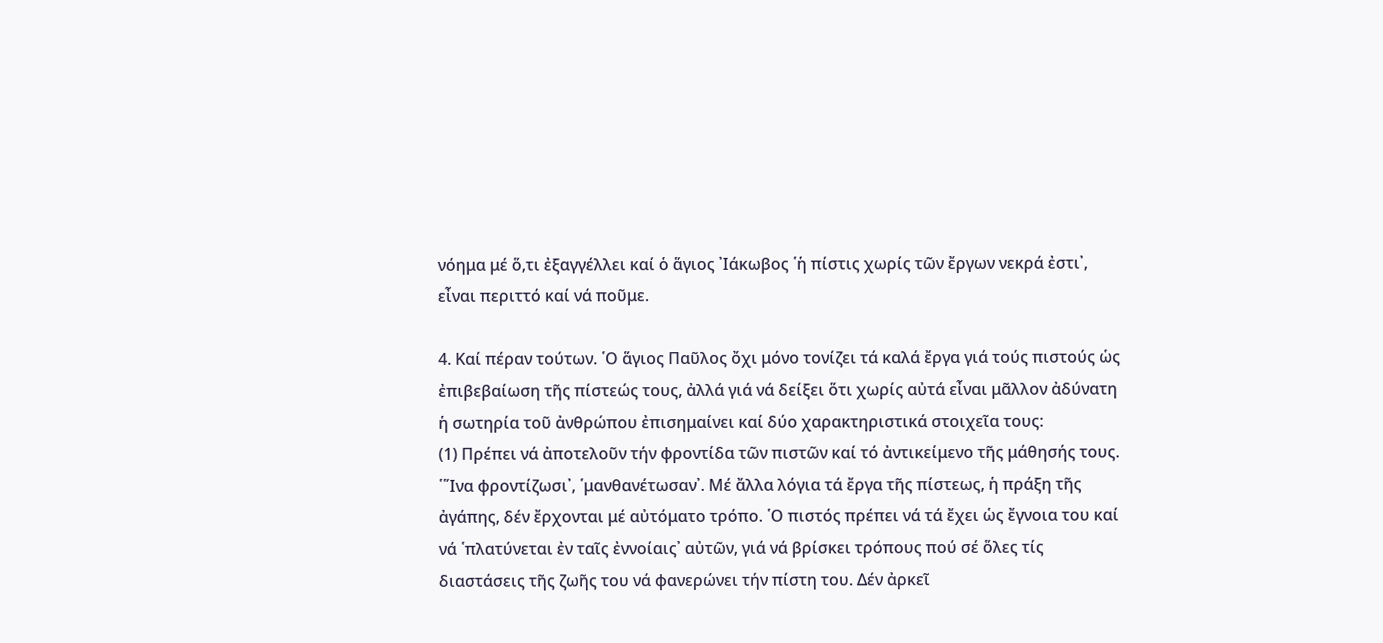νόημα μέ ὅ,τι ἐξαγγέλλει καί ὁ ἅγιος ᾽Ιάκωβος ῾ἡ πίστις χωρίς τῶν ἔργων νεκρά ἐστι᾽, εἶναι περιττό καί νά ποῦμε.

4. Καί πέραν τούτων. ῾Ο ἅγιος Παῦλος ὄχι μόνο τονίζει τά καλά ἔργα γιά τούς πιστούς ὡς ἐπιβεβαίωση τῆς πίστεώς τους, ἀλλά γιά νά δείξει ὅτι χωρίς αὐτά εἶναι μᾶλλον ἀδύνατη ἡ σωτηρία τοῦ ἀνθρώπου ἐπισημαίνει καί δύο χαρακτηριστικά στοιχεῖα τους:
(1) Πρέπει νά ἀποτελοῦν τήν φροντίδα τῶν πιστῶν καί τό ἀντικείμενο τῆς μάθησής τους. ῾῞Ινα φροντίζωσι᾽, ῾μανθανέτωσαν᾽. Μέ ἄλλα λόγια τά ἔργα τῆς πίστεως, ἡ πράξη τῆς ἀγάπης, δέν ἔρχονται μέ αὐτόματο τρόπο. ῾Ο πιστός πρέπει νά τά ἔχει ὡς ἔγνοια του καί νά ῾πλατύνεται ἐν ταῖς ἐννοίαις᾽ αὐτῶν, γιά νά βρίσκει τρόπους πού σέ ὅλες τίς διαστάσεις τῆς ζωῆς του νά φανερώνει τήν πίστη του. Δέν ἀρκεῖ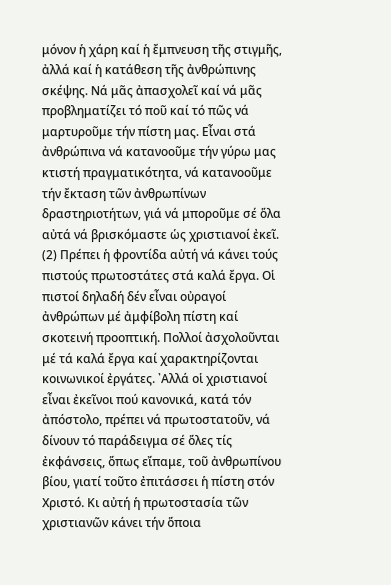μόνον ἡ χάρη καί ἡ ἔμπνευση τῆς στιγμῆς, ἀλλά καί ἡ κατάθεση τῆς ἀνθρώπινης σκέψης. Νά μᾶς ἀπασχολεῖ καί νά μᾶς προβληματίζει τό ποῦ καί τό πῶς νά μαρτυροῦμε τήν πίστη μας. Εἶναι στά ἀνθρώπινα νά κατανοοῦμε τήν γύρω μας κτιστή πραγματικότητα, νά κατανοοῦμε τήν ἔκταση τῶν ἀνθρωπίνων δραστηριοτήτων, γιά νά μποροῦμε σέ ὅλα αὐτά νά βρισκόμαστε ὡς χριστιανοί ἐκεῖ.
(2) Πρέπει ἡ φροντίδα αὐτή νά κάνει τούς πιστούς πρωτοστάτες στά καλά ἔργα. Οἱ πιστοί δηλαδή δέν εἶναι οὐραγοί ἀνθρώπων μέ ἀμφίβολη πίστη καί σκοτεινή προοπτική. Πολλοί ἀσχολοῦνται μέ τά καλά ἔργα καί χαρακτηρίζονται κοινωνικοί ἐργάτες. ᾽Αλλά οἱ χριστιανοί εἶναι ἐκεῖνοι πού κανονικά, κατά τόν ἀπόστολο, πρέπει νά πρωτοστατοῦν, νά δίνουν τό παράδειγμα σέ ὅλες τίς ἐκφάνσεις, ὅπως εἴπαμε, τοῦ ἀνθρωπίνου βίου, γιατί τοῦτο ἐπιτάσσει ἡ πίστη στόν Χριστό. Κι αὐτή ἡ πρωτοστασία τῶν χριστιανῶν κάνει τήν ὅποια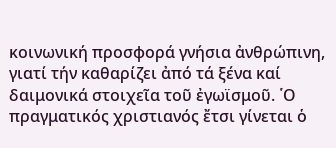κοινωνική προσφορά γνήσια ἀνθρώπινη, γιατί τήν καθαρίζει ἀπό τά ξένα καί δαιμονικά στοιχεῖα τοῦ ἐγωϊσμοῦ. ῾Ο πραγματικός χριστιανός ἔτσι γίνεται ὁ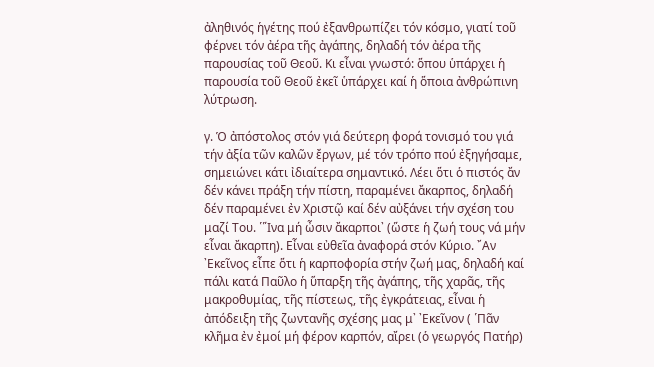ἀληθινός ἡγέτης πού ἐξανθρωπίζει τόν κόσμο, γιατί τοῦ φέρνει τόν ἀέρα τῆς ἀγάπης, δηλαδή τόν ἀέρα τῆς παρουσίας τοῦ Θεοῦ. Κι εἶναι γνωστό: ὅπου ὑπάρχει ἡ παρουσία τοῦ Θεοῦ ἐκεῖ ὑπάρχει καί ἡ ὅποια ἀνθρώπινη λύτρωση.

γ. Ὁ ἀπόστολος στόν γιά δεύτερη φορά τονισμό του γιά τήν ἀξία τῶν καλῶν ἔργων, μέ τόν τρόπο πού ἐξηγήσαμε, σημειώνει κάτι ἰδιαίτερα σημαντικό. Λέει ὅτι ὁ πιστός ἄν δέν κάνει πράξη τήν πίστη, παραμένει ἄκαρπος, δηλαδή  δέν παραμένει ἐν Χριστῷ καί δέν αὐξάνει τήν σχέση του μαζί Του. ῾῞Ινα μή ὦσιν ἄκαρποι᾽ (ὥστε ἡ ζωή τους νά μήν εἶναι ἄκαρπη). Εἶναι εὐθεῖα ἀναφορά στόν Κύριο. ῎Αν ᾽Εκεῖνος εἶπε ὅτι ἡ καρποφορία στήν ζωή μας, δηλαδή καί πάλι κατά Παῦλο ἡ ὕπαρξη τῆς ἀγάπης, τῆς χαρᾶς, τῆς μακροθυμίας, τῆς πίστεως, τῆς ἐγκράτειας, εἶναι ἡ ἀπόδειξη τῆς ζωντανῆς σχέσης μας μ᾽ ᾽Εκεῖνον ( ῾Πᾶν κλῆμα ἐν ἐμοί μή φέρον καρπόν, αἴρει (ὁ γεωργός Πατήρ)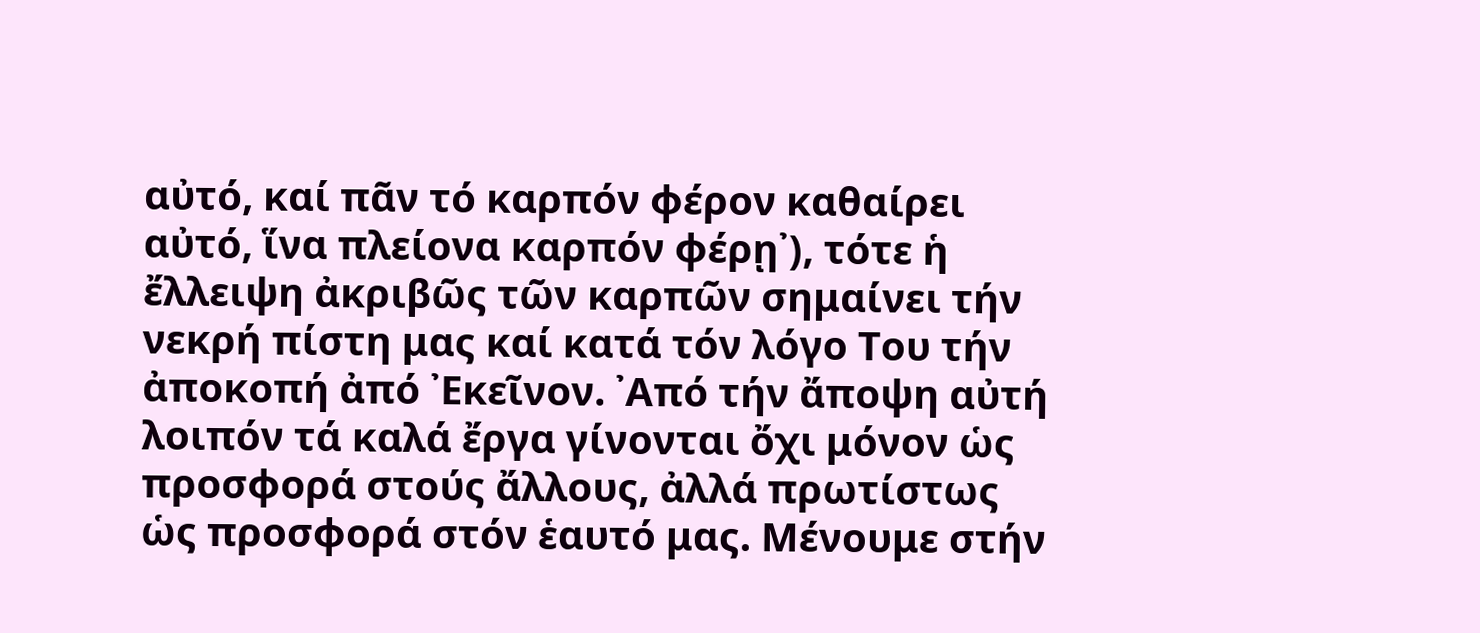αὐτό, καί πᾶν τό καρπόν φέρον καθαίρει αὐτό, ἵνα πλείονα καρπόν φέρῃ᾽), τότε ἡ ἔλλειψη ἀκριβῶς τῶν καρπῶν σημαίνει τήν νεκρή πίστη μας καί κατά τόν λόγο Του τήν ἀποκοπή ἀπό ᾽Εκεῖνον. ᾽Από τήν ἄποψη αὐτή λοιπόν τά καλά ἔργα γίνονται ὄχι μόνον ὡς προσφορά στούς ἄλλους, ἀλλά πρωτίστως ὡς προσφορά στόν ἑαυτό μας. Μένουμε στήν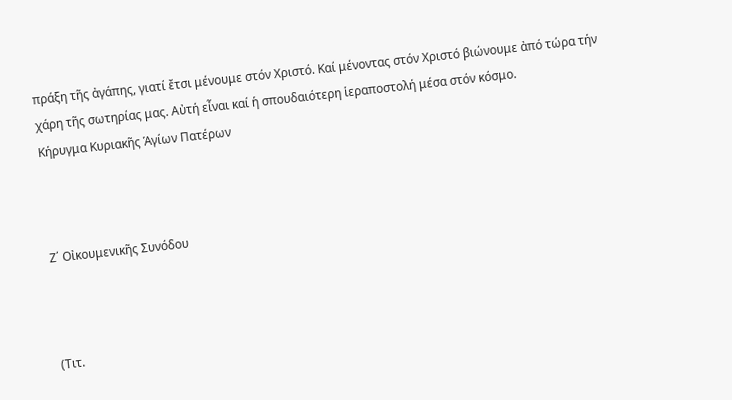πράξη τῆς ἀγάπης, γιατί ἔτσι μένουμε στόν Χριστό. Καί μένοντας στόν Χριστό βιώνουμε ἀπό τώρα τήν χάρη τῆς σωτηρίας μας. Αὐτή εἶναι καί ἡ σπουδαιότερη ἱεραποστολή μέσα στόν κόσμο.
Κήρυγμα Κυριακῆς Ἁγίων Πατέρων



Ζ΄ Οἰκουμενικῆς Συνόδου



(Τιτ.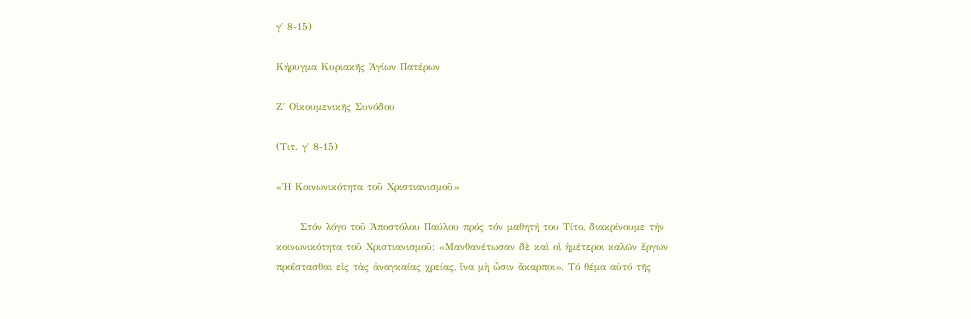γ΄ 8-15)

Κήρυγμα Κυριακῆς Ἁγίων Πατέρων

Ζ΄ Οἰκουμενικῆς Συνόδου

(Τιτ. γ΄ 8-15)

«Ἡ Κοινωνικότητα τοῦ Χριστιανισμοῦ»

      Στόν λόγο τοῦ Ἀποστόλου Παύλου πρός τόν μαθητή του Τίτο, διακρίνουμε τήν κοινωνικότητα τοῦ Χριστιανισμοῦ: «Μανθανέτωσαν δὲ καὶ οἱ ἡμέτεροι καλῶν ἔργων προΐστασθαι εἰς τὰς ἀναγκαίας χρείας, ἵνα μὴ ὦσιν ἄκαρποι». Τό θέμα αὐτό τῆς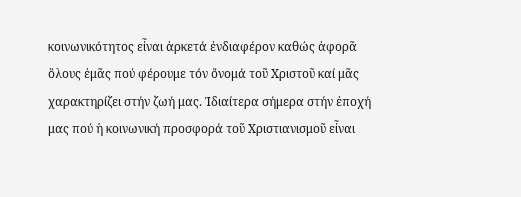κοινωνικότητος εἶναι ἀρκετά ἐνδιαφέρον καθώς ἀφορᾶ ὅλους ἐμᾶς πού φέρουμε τόν ὄνομά τοῦ Χριστοῦ καί μᾶς χαρακτηρίζει στήν ζωή μας. Ἰδιαίτερα σήμερα στήν ἐποχή μας πού ἡ κοινωνική προσφορά τοῦ Χριστιανισμοῦ εἶναι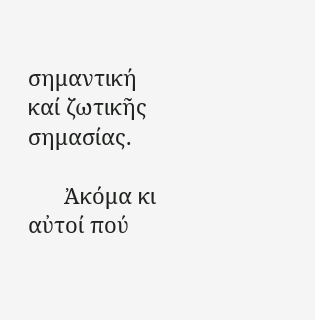σημαντική καί ζωτικῆς σημασίας.

      Ἀκόμα κι αὐτοί πού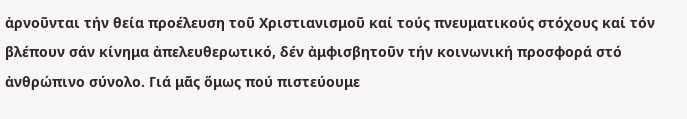ἀρνοῦνται τήν θεία προέλευση τοῦ Χριστιανισμοῦ καί τούς πνευματικούς στόχους καί τόν βλέπουν σάν κίνημα ἀπελευθερωτικό, δέν ἀμφισβητοῦν τήν κοινωνική προσφορά στό ἀνθρώπινο σύνολο. Γιά μᾶς ὅμως πού πιστεύουμε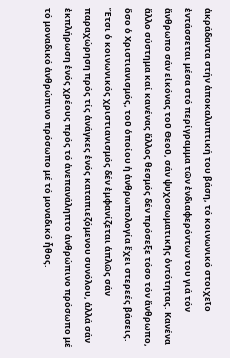ἀκράδαντα στήν ἀποκαλυπτική του βάση, τό κοινωνικό στοιχεῖο ἐντάσσεται μέσα στό περίγραμμα τῶν ἐνδιαφερόντων του γιά τόν ἄνθρωπο σάν εἰκόνας τοῦ Θεοῦ, σάν ψυχοσωματικῆς ὀντότητας. Κανένα ἄλλο σύστημα καί κανένας ἄλλος θεσμός δέν πρόσεξε τόσο τόν ἄνθρωπο, ὅσο ὁ Χριστιανισμός, τοῦ ὁποίου ἡ ἀνθρωπολογία ἔχει στερεές βάσεις. Ἔτσι ὁ κοινωνικός χριστιανισμός δέν ἐμφανίζεται ἁπλῶς σάν παραχώρηση πρός τίς ἀνάγκες ἑνός καταπιεζόμενου συνόλου, ἀλλά σάν ἐκπλήρωση ἑνός χρέους πρός τό ἀνεπανάληπτο ἀνθρώπινο πρόσωπο μέ τό μοναδικό ἀνθρώπινο πρόσωπο μέ τό μοναδικό ἦθος.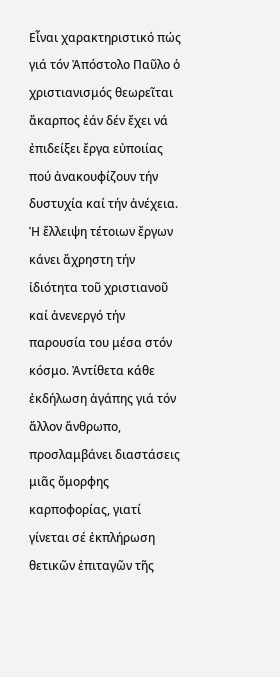Εἶναι χαρακτηριστικό πώς γιά τόν Ἀπόστολο Παῦλο ὁ χριστιανισμός θεωρεῖται ἄκαρπος ἐάν δέν ἔχει νά ἐπιδείξει ἔργα εὐποιίας πού ἀνακουφίζουν τήν δυστυχία καί τήν ἀνέχεια. Ἡ ἔλλειψη τέτοιων ἔργων κάνει ἄχρηστη τήν ἰδιότητα τοῦ χριστιανοῦ καί ἀνενεργό τήν παρουσία του μέσα στόν κόσμο. Ἀντίθετα κάθε ἐκδήλωση ἀγάπης γιά τόν ἄλλον ἄνθρωπο, προσλαμβάνει διαστάσεις μιᾶς ὄμορφης καρποφορίας, γιατί γίνεται σέ ἐκπλήρωση θετικῶν ἐπιταγῶν τῆς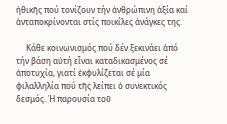ἠθικῆς πού τονίζουν τήν ἀνθρώπινη ἀξία καί ἀνταποκρίνονται στίς ποικίλες ἀνάγκες της.

     Κάθε κοινωνισμός πού δέν ξεκινάει ἀπό τήν βάση αὐτή εἶναι καταδικασμένος σέ ἀποτυχία, γιατί ἐκφυλίζεται σέ μία φιλαλληλία πού τῆς λείπει ὁ συνεκτικός δεσμός. Ἡ παρουσία τοῦ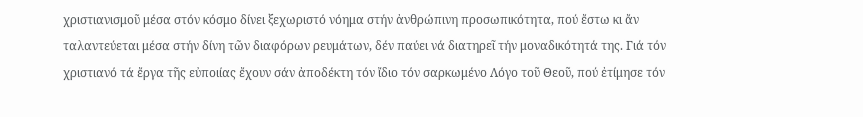χριστιανισμοῦ μέσα στόν κόσμο δίνει ξεχωριστό νόημα στήν ἀνθρώπινη προσωπικότητα, πού ἔστω κι ἄν ταλαντεύεται μέσα στήν δίνη τῶν διαφόρων ρευμάτων, δέν παύει νά διατηρεῖ τήν μοναδικότητά της. Γιά τόν χριστιανό τά ἔργα τῆς εὐποιίας ἔχουν σάν ἀποδέκτη τόν ἴδιο τόν σαρκωμένο Λόγο τοῦ Θεοῦ, πού ἐτίμησε τόν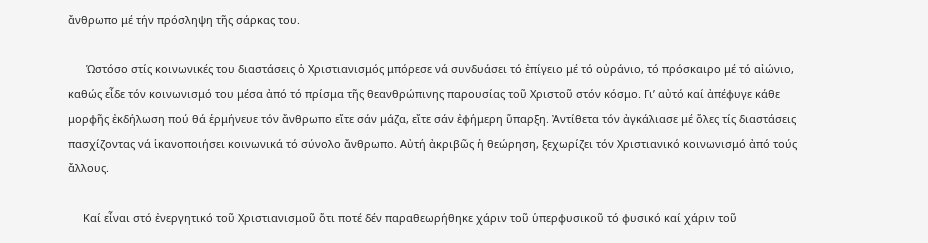ἄνθρωπο μέ τήν πρόσληψη τῆς σάρκας του.

      Ὡστόσο στίς κοινωνικές του διαστάσεις ὁ Χριστιανισμός μπόρεσε νά συνδυάσει τό ἐπίγειο μέ τό οὐράνιο, τό πρόσκαιρο μέ τό αἰώνιο, καθώς εἶδε τόν κοινωνισμό του μέσα ἀπό τό πρίσμα τῆς θεανθρώπινης παρουσίας τοῦ Χριστοῦ στόν κόσμο. Γι’ αὐτό καί ἀπέφυγε κάθε μορφῆς ἐκδήλωση πού θά ἑρμήνευε τόν ἄνθρωπο εἴτε σάν μάζα, εἴτε σάν ἐφήμερη ὕπαρξη. Ἀντίθετα τόν ἀγκάλιασε μέ ὅλες τίς διαστάσεις πασχίζοντας νά ἱκανοποιήσει κοινωνικά τό σύνολο ἄνθρωπο. Αὐτή ἀκριβῶς ἡ θεώρηση, ξεχωρίζει τόν Χριστιανικό κοινωνισμό ἀπό τούς ἄλλους.

     Καί εἶναι στό ἐνεργητικό τοῦ Χριστιανισμοῦ ὅτι ποτέ δέν παραθεωρήθηκε χάριν τοῦ ὑπερφυσικοῦ τό φυσικό καί χάριν τοῦ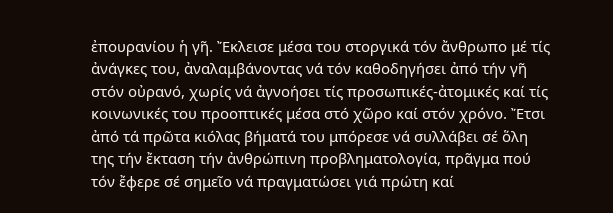ἐπουρανίου ἡ γῆ. Ἔκλεισε μέσα του στοργικά τόν ἄνθρωπο μέ τίς ἀνάγκες του, ἀναλαμβάνοντας νά τόν καθοδηγήσει ἀπό τήν γῆ στόν οὐρανό, χωρίς νά ἀγνοήσει τίς προσωπικές-ἀτομικές καί τίς κοινωνικές του προοπτικές μέσα στό χῶρο καί στόν χρόνο. Ἔτσι ἀπό τά πρῶτα κιόλας βήματά του μπόρεσε νά συλλάβει σέ ὅλη της τήν ἔκταση τήν ἀνθρώπινη προβληματολογία, πρᾶγμα πού τόν ἔφερε σέ σημεῖο νά πραγματώσει γιά πρώτη καί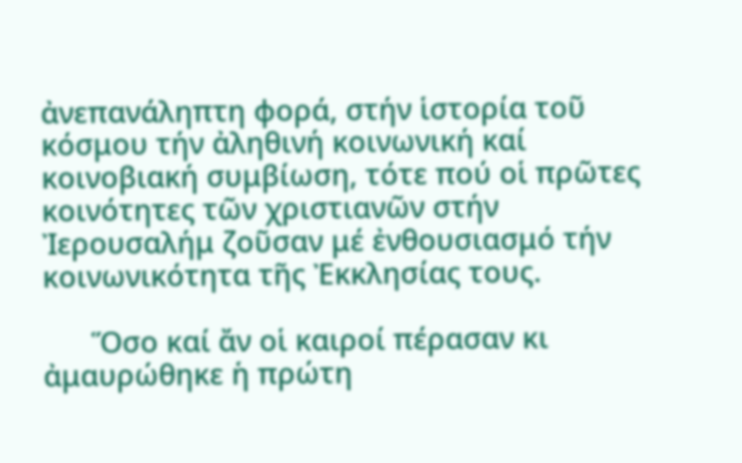ἀνεπανάληπτη φορά, στήν ἱστορία τοῦ κόσμου τήν ἀληθινή κοινωνική καί κοινοβιακή συμβίωση, τότε πού οἱ πρῶτες κοινότητες τῶν χριστιανῶν στήν Ἰερουσαλήμ ζοῦσαν μέ ἐνθουσιασμό τήν κοινωνικότητα τῆς Ἐκκλησίας τους.

      Ὅσο καί ἄν οἱ καιροί πέρασαν κι ἀμαυρώθηκε ἡ πρώτη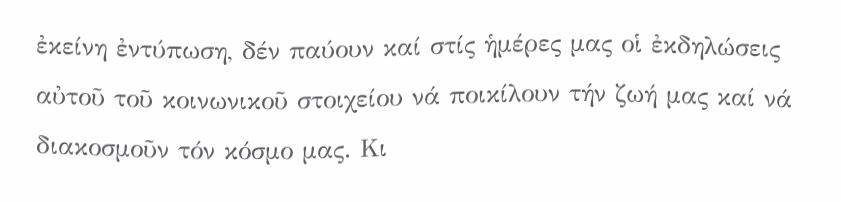ἐκείνη ἐντύπωση, δέν παύουν καί στίς ἡμέρες μας οἱ ἐκδηλώσεις αὐτοῦ τοῦ κοινωνικοῦ στοιχείου νά ποικίλουν τήν ζωή μας καί νά διακοσμοῦν τόν κόσμο μας. Κι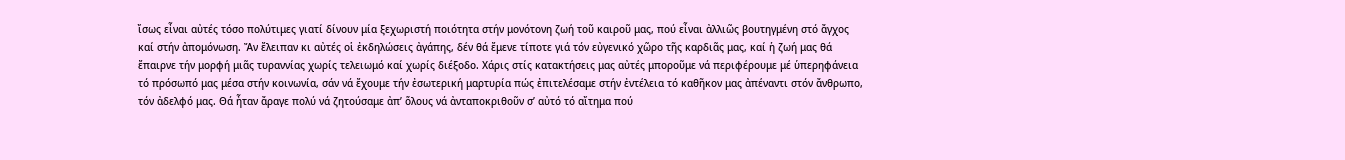ἴσως εἶναι αὐτές τόσο πολύτιμες γιατί δίνουν μία ξεχωριστή ποιότητα στήν μονότονη ζωή τοῦ καιροῦ μας, πού εἶναι ἀλλιῶς βουτηγμένη στό ἄγχος καί στήν ἀπομόνωση. Ἄν ἔλειπαν κι αὐτές οἱ ἐκδηλώσεις ἀγάπης, δέν θά ἔμενε τίποτε γιά τόν εὐγενικό χῶρο τῆς καρδιᾶς μας, καί ἡ ζωή μας θά ἔπαιρνε τήν μορφή μιᾶς τυραννίας χωρίς τελειωμό καί χωρίς διέξοδο. Χάρις στίς κατακτήσεις μας αὐτές μποροῦμε νά περιφέρουμε μέ ὑπερηφάνεια τό πρόσωπό μας μέσα στήν κοινωνία, σάν νά ἔχουμε τήν ἐσωτερική μαρτυρία πώς ἐπιτελέσαμε στήν ἐντέλεια τό καθῆκον μας ἀπέναντι στόν ἄνθρωπο, τόν ἀδελφό μας. Θά ἦταν ἄραγε πολύ νά ζητούσαμε ἀπ’ ὅλους νά ἀνταποκριθοῦν σ’ αὐτό τό αἴτημα πού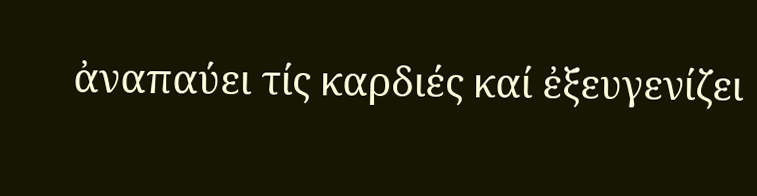ἀναπαύει τίς καρδιές καί ἐξευγενίζει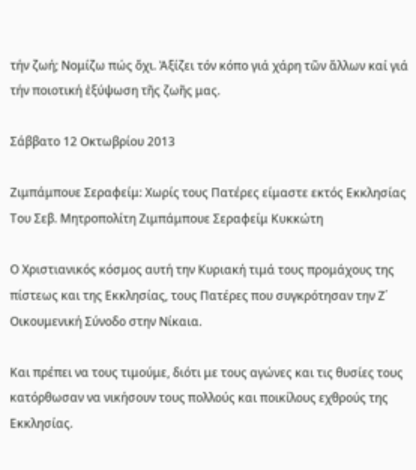τήν ζωή; Νομίζω πώς ὄχι. Ἀξίζει τόν κόπο γιά χάρη τῶν ἄλλων καί γιά τήν ποιοτική ἐξύψωση τῆς ζωῆς μας.

Σάββατο 12 Οκτωβρίου 2013

Ζιμπάμπουε Σεραφείμ: Χωρίς τους Πατέρες είμαστε εκτός Εκκλησίας
Του Σεβ. Μητροπολίτη Ζιμπάμπουε Σεραφείμ Κυκκώτη

Ο Χριστιανικός κόσμος αυτή την Κυριακή τιμά τους προμάχους της πίστεως και της Εκκλησίας, τους Πατέρες που συγκρότησαν την Ζ΄ Οικουμενική Σύνοδο στην Νίκαια.

Και πρέπει να τους τιμούμε, διότι με τους αγώνες και τις θυσίες τους κατόρθωσαν να νικήσουν τους πολλούς και ποικίλους εχθρούς της Εκκλησίας.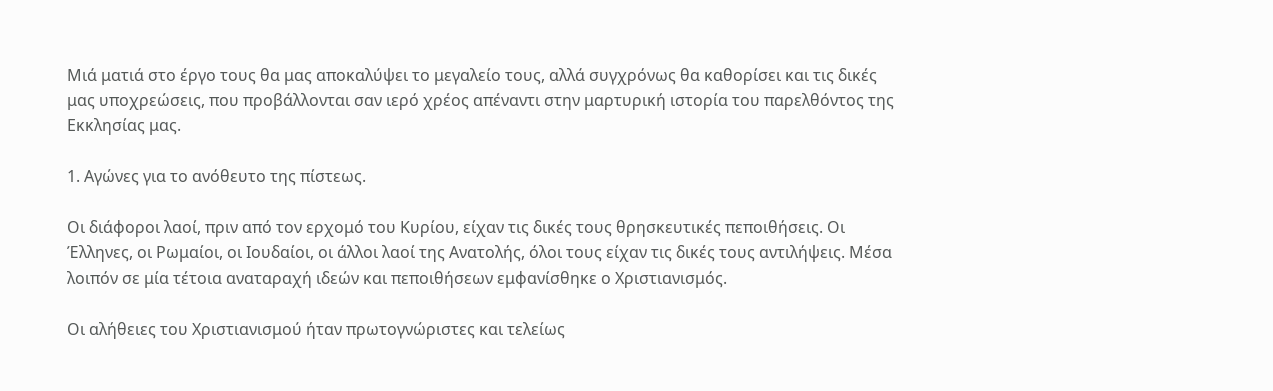Μιά ματιά στο έργο τους θα μας αποκαλύψει το μεγαλείο τους, αλλά συγχρόνως θα καθορίσει και τις δικές μας υποχρεώσεις, που προβάλλονται σαν ιερό χρέος απέναντι στην μαρτυρική ιστορία του παρελθόντος της Εκκλησίας μας.

1. Αγώνες για το ανόθευτο της πίστεως.

Οι διάφοροι λαοί, πριν από τον ερχομό του Κυρίου, είχαν τις δικές τους θρησκευτικές πεποιθήσεις. Οι Έλληνες, οι Ρωμαίοι, οι Ιουδαίοι, οι άλλοι λαοί της Ανατολής, όλοι τους είχαν τις δικές τους αντιλήψεις. Μέσα λοιπόν σε μία τέτοια αναταραχή ιδεών και πεποιθήσεων εμφανίσθηκε ο Χριστιανισμός.

Οι αλήθειες του Χριστιανισμού ήταν πρωτογνώριστες και τελείως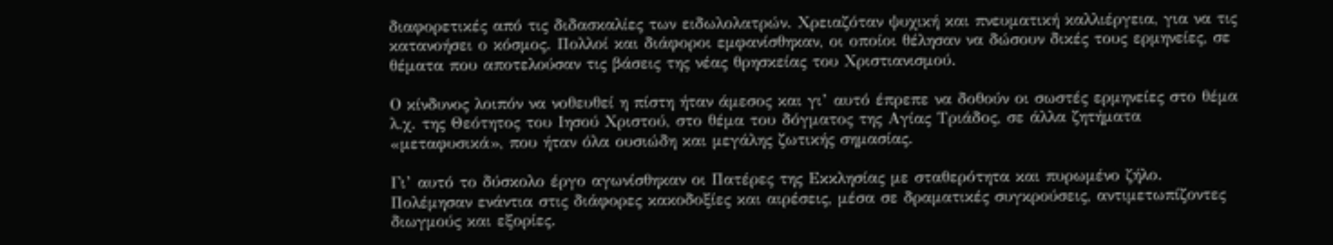διαφορετικές από τις διδασκαλίες των ειδωλολατρών. Χρειαζόταν ψυχική και πνευματική καλλιέργεια, για να τις κατανοήσει ο κόσμος. Πολλοί και διάφοροι εμφανίσθηκαν, οι οποίοι θέλησαν να δώσουν δικές τους ερμηνείες, σε θέματα που αποτελούσαν τις βάσεις της νέας θρησκείας του Χριστιανισμού.

Ο κίνδυνος λοιπόν να νοθευθεί η πίστη ήταν άμεσος και γι’ αυτό έπρεπε να δοθούν οι σωστές ερμηνείες στο θέμα λ.χ. της Θεότητος του Ιησού Χριστού, στο θέμα του δόγματος της Αγίας Τριάδος, σε άλλα ζητήματα «μεταφυσικά», που ήταν όλα ουσιώδη και μεγάλης ζωτικής σημασίας.

Γι’ αυτό το δύσκολο έργο αγωνίσθηκαν οι Πατέρες της Εκκλησίας με σταθερότητα και πυρωμένο ζήλο. Πολέμησαν ενάντια στις διάφορες κακοδοξίες και αιρέσεις, μέσα σε δραματικές συγκρούσεις, αντιμετωπίζοντες διωγμούς και εξορίες.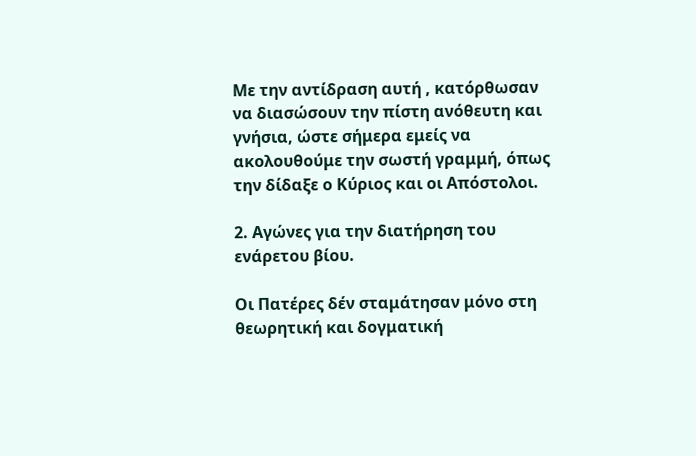Με την αντίδραση αυτή , κατόρθωσαν να διασώσουν την πίστη ανόθευτη και γνήσια, ώστε σήμερα εμείς να ακολουθούμε την σωστή γραμμή, όπως την δίδαξε ο Κύριος και οι Απόστολοι.

2. Αγώνες για την διατήρηση του ενάρετου βίου.

Οι Πατέρες δέν σταμάτησαν μόνο στη θεωρητική και δογματική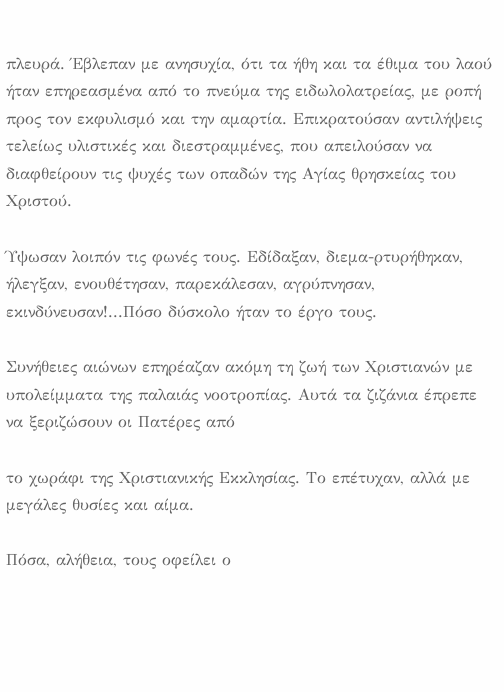πλευρά. Έβλεπαν με ανησυχία, ότι τα ήθη και τα έθιμα του λαού ήταν επηρεασμένα από το πνεύμα της ειδωλολατρείας, με ροπή προς τον εκφυλισμό και την αμαρτία. Επικρατούσαν αντιλήψεις τελείως υλιστικές και διεστραμμένες, που απειλούσαν να διαφθείρουν τις ψυχές των οπαδών της Αγίας θρησκείας του Χριστού.

Ύψωσαν λοιπόν τις φωνές τους. Εδίδαξαν, διεμα-ρτυρήθηκαν, ήλεγξαν, ενουθέτησαν, παρεκάλεσαν, αγρύπνησαν, εκινδύνευσαν!...Πόσο δύσκολο ήταν το έργο τους.

Συνήθειες αιώνων επηρέαζαν ακόμη τη ζωή των Χριστιανών με υπολείμματα της παλαιάς νοοτροπίας. Αυτά τα ζιζάνια έπρεπε να ξεριζώσουν οι Πατέρες από

το χωράφι της Χριστιανικής Εκκλησίας. Το επέτυχαν, αλλά με μεγάλες θυσίες και αίμα.

Πόσα, αλήθεια, τους οφείλει ο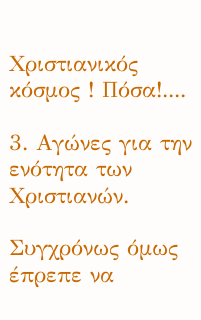Χριστιανικός κόσμος ! Πόσα!....

3. Αγώνες για την ενότητα των Χριστιανών.

Συγχρόνως όμως έπρεπε να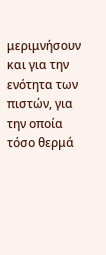μεριμνήσουν και για την ενότητα των πιστών, για την οποία τόσο θερμά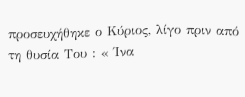προσευχήθηκε ο Κύριος, λίγο πριν από τη θυσία Του : « Ίνα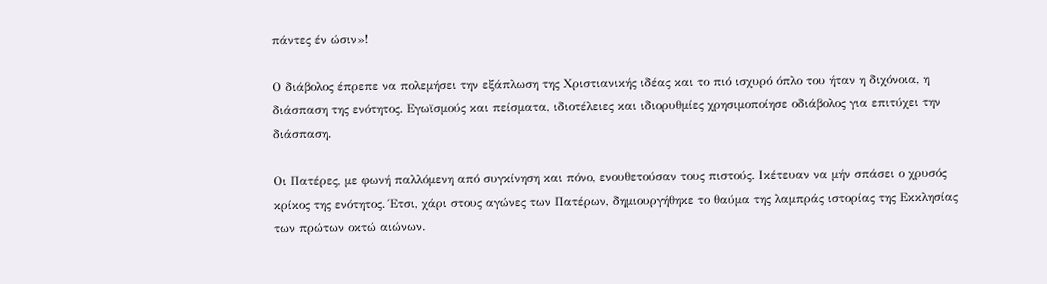πάντες έν ώσιν»!

Ο διάβολος έπρεπε να πολεμήσει την εξάπλωση της Χριστιανικής ιδέας και το πιό ισχυρό όπλο του ήταν η διχόνοια, η διάσπαση της ενότητος. Εγωϊσμούς και πείσματα, ιδιοτέλειες και ιδιορυθμίες χρησιμοποίησε οδιάβολος για επιτύχει την διάσπαση.

Οι Πατέρες, με φωνή παλλόμενη από συγκίνηση και πόνο, ενουθετούσαν τους πιστούς. Ικέτευαν να μήν σπάσει ο χρυσός κρίκος της ενότητος. Έτσι, χάρι στους αγώνες των Πατέρων, δημιουργήθηκε το θαύμα της λαμπράς ιστορίας της Εκκλησίας των πρώτων οκτώ αιώνων.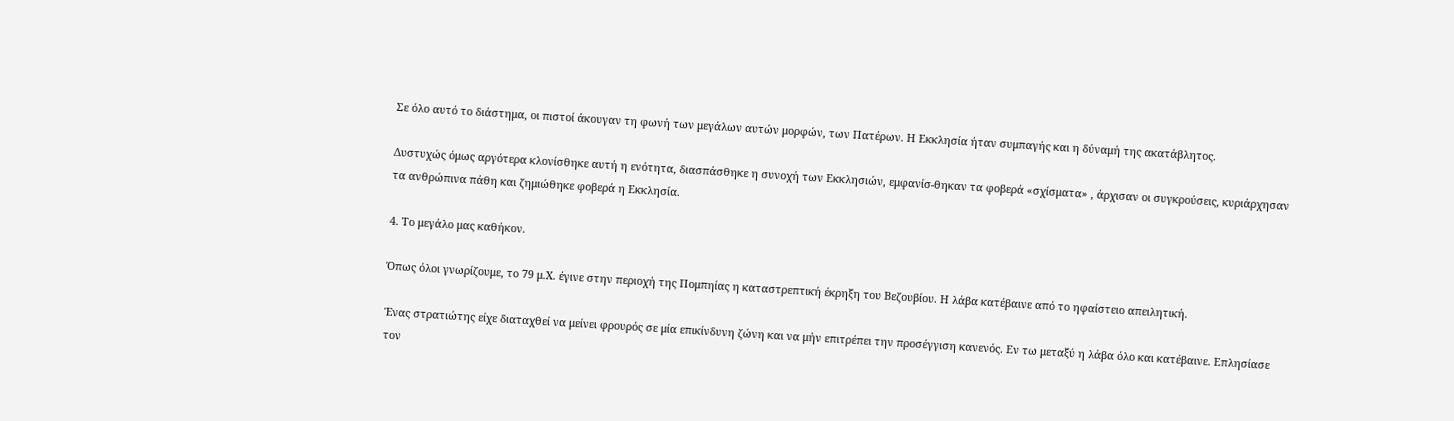Σε όλο αυτό το διάστημα, οι πιστοί άκουγαν τη φωνή των μεγάλων αυτών μορφών, των Πατέρων. Η Εκκλησία ήταν συμπαγής και η δύναμή της ακατάβλητος.

Δυστυχώς όμως αργότερα κλονίσθηκε αυτή η ενότητα, διασπάσθηκε η συνοχή των Εκκλησιών, εμφανίσ-θηκαν τα φοβερά «σχίσματα» , άρχισαν οι συγκρούσεις, κυριάρχησαν τα ανθρώπινα πάθη και ζημιώθηκε φοβερά η Εκκλησία.

4. Το μεγάλο μας καθήκον.

Όπως όλοι γνωρίζουμε, το 79 μ.Χ. έγινε στην περιοχή της Πομπηίας η καταστρεπτική έκρηξη του Βεζουβίου. Η λάβα κατέβαινε από το ηφαίστειο απειλητική.

Ένας στρατιώτης είχε διαταχθεί να μείνει φρουρός σε μία επικίνδυνη ζώνη και να μήν επιτρέπει την προσέγγιση κανενός. Εν τω μεταξύ η λάβα όλο και κατέβαινε. Επλησίασε τον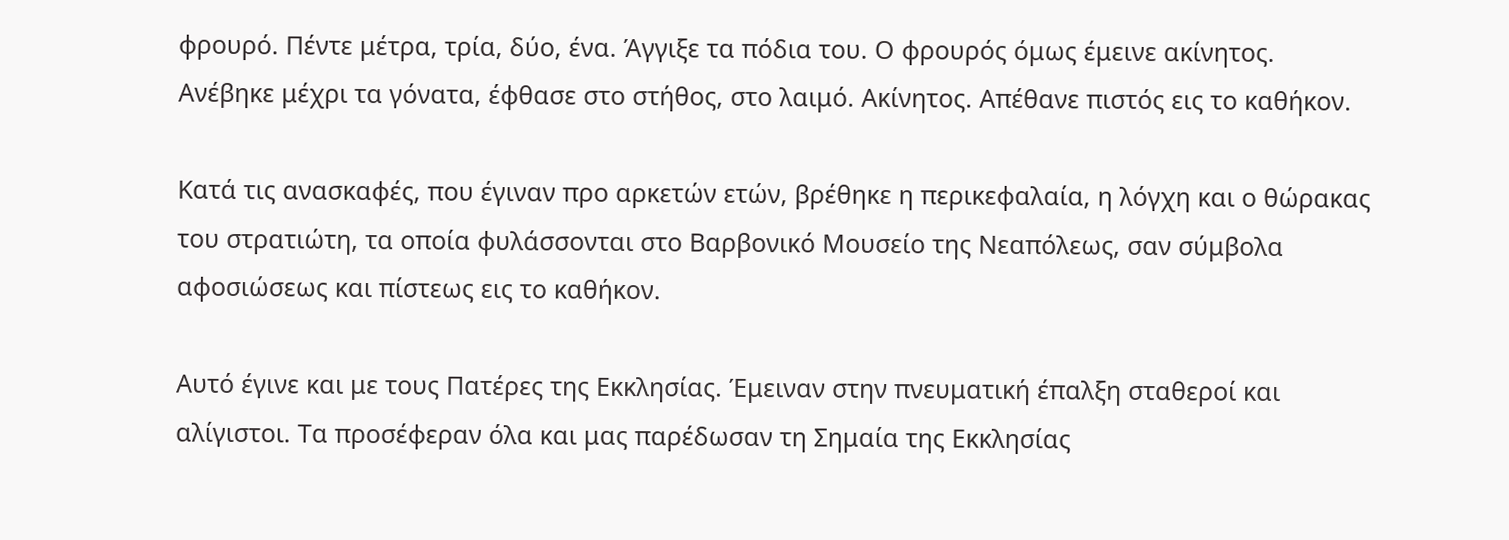φρουρό. Πέντε μέτρα, τρία, δύο, ένα. Άγγιξε τα πόδια του. Ο φρουρός όμως έμεινε ακίνητος. Ανέβηκε μέχρι τα γόνατα, έφθασε στο στήθος, στο λαιμό. Ακίνητος. Απέθανε πιστός εις το καθήκον.

Κατά τις ανασκαφές, που έγιναν προ αρκετών ετών, βρέθηκε η περικεφαλαία, η λόγχη και ο θώρακας του στρατιώτη, τα οποία φυλάσσονται στο Βαρβονικό Μουσείο της Νεαπόλεως, σαν σύμβολα αφοσιώσεως και πίστεως εις το καθήκον.

Αυτό έγινε και με τους Πατέρες της Εκκλησίας. Έμειναν στην πνευματική έπαλξη σταθεροί και αλίγιστοι. Τα προσέφεραν όλα και μας παρέδωσαν τη Σημαία της Εκκλησίας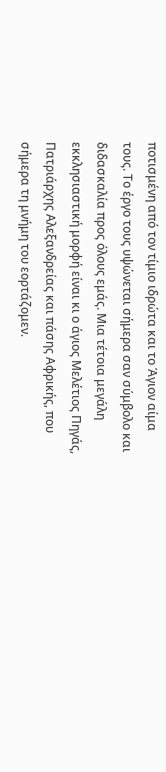ποτισμένη από τον τίμιο ιδρώτα και το Άγιον αίμα τους. Το έργο τους υψώνεται σήμερα σαν σύμβολο και διδασκαλία προς όλους εμάς. Μια τέτοια μεγάλη εκκλησιαστική μορφή είναι κι ο άγιος Μελέτιος Πηγάς, Πατριάρχης Αλεξανδρείας και πάσης Αφρικής, που σήμερα τη μνήμη του εορτάζομεν.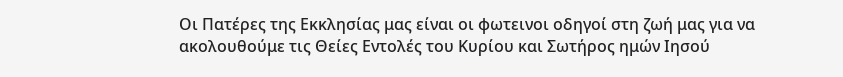Οι Πατέρες της Εκκλησίας μας είναι οι φωτεινοι οδηγοί στη ζωή μας για να ακολουθούμε τις Θείες Εντολές του Κυρίου και Σωτήρος ημών Ιησού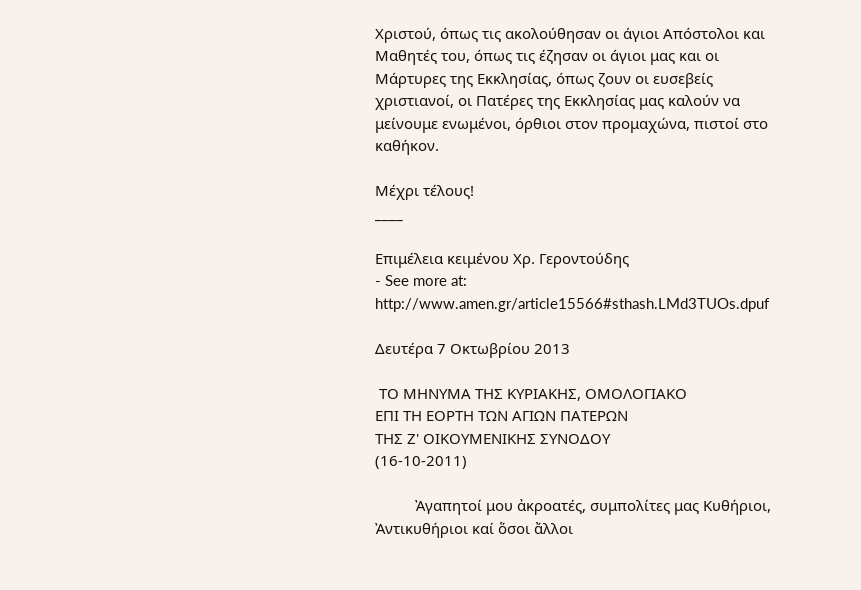Χριστού, όπως τις ακολούθησαν οι άγιοι Απόστολοι και Μαθητές του, όπως τις έζησαν οι άγιοι μας και οι Μάρτυρες της Εκκλησίας, όπως ζουν οι ευσεβείς χριστιανοί, οι Πατέρες της Εκκλησίας μας καλούν να μείνουμε ενωμένοι, όρθιοι στον προμαχώνα, πιστοί στο καθήκον.

Μέχρι τέλους!
____

Επιμέλεια κειμένου Χρ. Γεροντούδης
- See more at: http://www.amen.gr/article15566#sthash.LMd3TUOs.dpuf

Δευτέρα 7 Οκτωβρίου 2013

 ΤΟ ΜΗΝΥΜΑ ΤΗΣ ΚΥΡΙΑΚΗΣ, ΟΜΟΛΟΓΙΑΚΟ
ΕΠΙ ΤΗ ΕΟΡΤΗ ΤΩΝ ΑΓΙΩΝ ΠΑΤΕΡΩΝ
ΤΗΣ Ζ' ΟΙΚΟΥΜΕΝΙΚΗΣ ΣΥΝΟΔΟΥ
(16-10-2011)

          Ἀγαπητοί μου ἀκροατές, συμπολίτες μας Κυθήριοι, Ἀντικυθήριοι καί ὅσοι ἄλλοι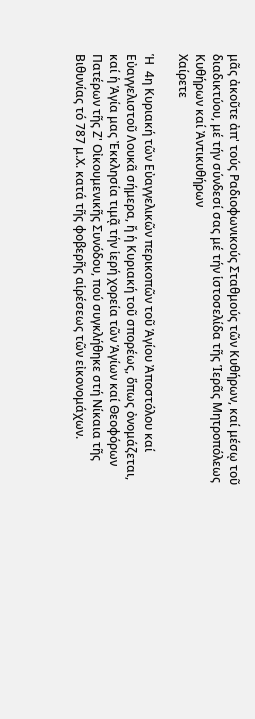μᾶς ἀκοῦτε ἀπ' τούς Ραδιοφωνικούς Σταθμούς τῶν Κυθήρων, καί μέσῳ τοῦ διαδικτύου, μέ τήν σύνδεσί σας μέ τήν ἱστοσελίδα τῆς Ἱερᾶς Μητροπόλεως Κυθήρων καί Ἀντικυθήρων
Χαίρετε

Ἡ  4η Κυριακή τῶν Εὐαγγελικῶν περικοπῶν τοῦ Ἁγίου Ἀποστόλου καί Εὐαγγελιστοῦ Λουκᾶ σήμερα, ἤ ἡ Κυριακή τοῦ σπορέως, ὅπως ὀνομάζεται, καί ἡ Ἁγία μας Ἐκκλησία τιμᾷ τήν ἱερή χορεία τῶν Ἁγίων καί Θεοφόρων Πατέρων τῆς Ζ' Οἰκουμενικῆς Συνόδου, πού συγκλήθηκε στή Νίκαια τῆς Βιθυνίας τό 787 μ.Χ. κατά τῆς φοβερῆς αἱρέσεως τῶν εἰκονομάχων.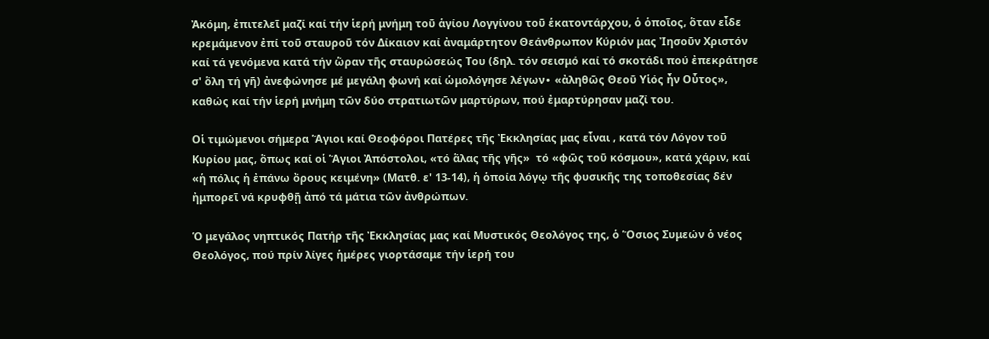Ἀκόμη, ἐπιτελεῖ μαζί καί τήν ἱερή μνήμη τοῦ ἁγίου Λογγίνου τοῦ ἑκατοντάρχου, ὁ ὁποῖος, ὅταν εἶδε κρεμάμενον ἐπί τοῦ σταυροῦ τόν Δίκαιον καί ἀναμάρτητον Θεάνθρωπον Κύριόν μας Ἰησοῦν Χριστόν καί τά γενόμενα κατά τήν ὥραν τῆς σταυρώσεώς Του (δηλ. τόν σεισμό καί τό σκοτάδι πού ἐπεκράτησε σ' ὅλη τή γῆ) ἀνεφώνησε μέ μεγάλη φωνή καί ὡμολόγησε λέγων∙ «ἀληθῶς Θεοῦ Υἱός ἦν Οὗτος», καθώς καί τήν ἱερή μνήμη τῶν δύο στρατιωτῶν μαρτύρων, πού ἐμαρτύρησαν μαζί του.

Οἱ τιμώμενοι σήμερα Ἅγιοι καί Θεοφόροι Πατέρες τῆς Ἐκκλησίας μας εἶναι , κατά τόν Λόγον τοῦ Κυρίου μας, ὅπως καί οἱ Ἅγιοι Ἀπόστολοι, «τό ἅλας τῆς γῆς»  τό «φῶς τοῦ κόσμου», κατά χάριν, καί «ἡ πόλις ἡ ἐπάνω ὄρους κειμένη» (Ματθ. ε' 13-14), ἡ ὁποία λόγῳ τῆς φυσικῆς της τοποθεσίας δέν ἠμπορεῖ νά κρυφθῇ ἀπό τά μάτια τῶν ἀνθρώπων.

Ὁ μεγάλος νηπτικός Πατήρ τῆς Ἐκκλησίας μας καί Μυστικός Θεολόγος της, ὁ Ὅσιος Συμεών ὁ νέος Θεολόγος, πού πρίν λίγες ἡμέρες γιορτάσαμε τήν ἱερή του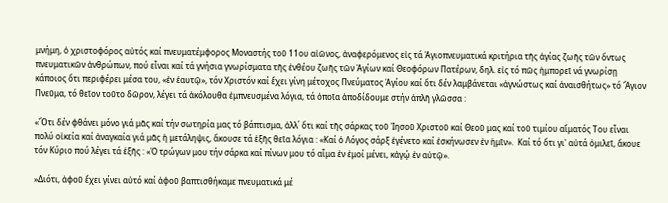μνήμη, ὁ χριστοφόρος αὐτός καί πνευματέμφορος Μοναστής τοῦ 11ου αἰῶνος, ἀναφερόμενος εἰς τά Ἁγιοπνευματικά κριτήρια τῆς ἁγίας ζωῆς τῶν ὄντως πνευματικῶν ἀνθρώπων, πού εἶναι καί τά γνήσια γνωρίσματα τῆς ἐνθέου ζωῆς τῶν Ἁγίων καί Θεοφόρων Πατέρων, δηλ. εἰς τό πῶς ἠμπορεῖ νά γνωρίσῃ κάποιος ὅτι περιφέρει μέσα του, «ἐν ἑαυτῷ», τόν Χριστόν καί ἔχει γίνη μέτοχος Πνεύματος Ἁγίου καί ὅτι δέν λαμβάνεται «ἀγνώστως καί ἀναισθήτως» τό Ἅγιον Πνεῦμα, τό θεῖον τοῦτο δῶρον, λέγει τά ἀκόλουθα ἐμπνευσμένα λόγια, τά ὁποῖα ἀποδίδουμε στήν ἁπλῆ γλῶσσα :

«Ὅτι δέν φθάνει μόνο γιά μᾶς καί τήν σωτηρία μας τό βάπτισμα, ἀλλ΄ ὅτι καί τῆς σάρκας τοῦ Ἰησοῦ Χριστοῦ καί Θεοῦ μας καί τοῦ τιμίου αἵματός Του εἶναι πολύ οἰκεία καί ἀναγκαία γιά μᾶς ἡ μετάληψις, ἄκουσε τά ἑξῆς θεῖα λόγια : «Καί ὁ Λόγος σάρξ ἐγένετο καί ἐσκήνωσεν ἐν ἡμῖν».  Καί τό ὅτι γι' αὐτά ὁμιλεῖ, ἄκουε τόν Κύριο πού λέγει τά ἑξῆς : «Ὁ τρώγων μου τήν σάρκα καί πίνων μου τό αἷμα ἐν ἐμοί μένει, κἀγῴ ἐν αὐτῷ».

»Διότι, ἀφοῦ ἔχει γίνει αὐτό καί ἀφοῦ βαπτισθήκαμε πνευματικά μέ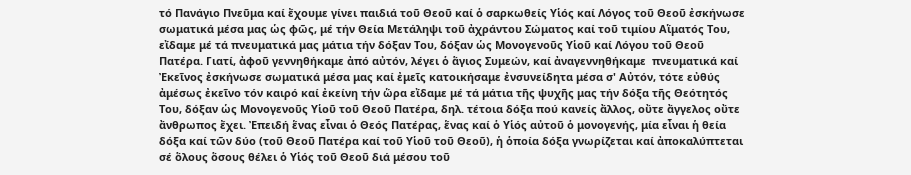τό Πανάγιο Πνεῦμα καί ἔχουμε γίνει παιδιά τοῦ Θεοῦ καί ὁ σαρκωθείς Υἱός καί Λόγος τοῦ Θεοῦ ἐσκήνωσε σωματικά μέσα μας ὡς φῶς, μέ τήν Θεία Μετάληψι τοῦ ἀχράντου Σώματος καί τοῦ τιμίου Αἵματός Του, εἴδαμε μέ τά πνευματικά μας μάτια τήν δόξαν Του, δόξαν ὡς Μονογενοῦς Υἱοῦ καί Λόγου τοῦ Θεοῦ Πατέρα. Γιατί, ἀφοῦ γεννηθήκαμε ἀπό αὐτόν, λέγει ὁ ἅγιος Συμεών, καί ἀναγεννηθήκαμε  πνευματικά καί Ἐκεῖνος ἐσκήνωσε σωματικά μέσα μας καί ἐμεῖς κατοικήσαμε ἐνσυνείδητα μέσα σ' Αὐτόν, τότε εὐθύς ἀμέσως ἐκεῖνο τόν καιρό καί ἐκείνη τήν ὥρα εἴδαμε μέ τά μάτια τῆς ψυχῆς μας τήν δόξα τῆς Θεότητός Του, δόξαν ὡς Μονογενοῦς Υἱοῦ τοῦ Θεοῦ Πατέρα, δηλ. τέτοια δόξα πού κανείς ἄλλος, οὔτε ἄγγελος οὔτε ἄνθρωπος ἔχει. Ἐπειδή ἕνας εἶναι ὁ Θεός Πατέρας, ἕνας καί ὁ Υἱός αὐτοῦ ὁ μονογενής, μία εἶναι ἡ θεία δόξα καί τῶν δύο (τοῦ Θεοῦ Πατέρα καί τοῦ Υἱοῦ τοῦ Θεοῦ), ἡ ὁποία δόξα γνωρίζεται καί ἀποκαλύπτεται σέ ὅλους ὅσους θέλει ὁ Υἱός τοῦ Θεοῦ διά μέσου τοῦ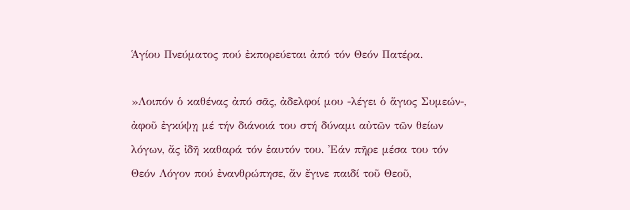Ἁγίου Πνεύματος πού ἐκπορεύεται ἀπό τόν Θεόν Πατέρα.

»Λοιπόν ὁ καθένας ἀπό σᾶς, ἀδελφοί μου -λέγει ὁ ἅγιος Συμεών-, ἀφοῦ ἐγκύψῃ μέ τήν διάνοιά του στή δύναμι αὐτῶν τῶν θείων λόγων, ἄς ἰδῆ καθαρά τόν ἑαυτόν του. Ἐάν πῆρε μέσα του τόν Θεόν Λόγον πού ἐνανθρώπησε, ἄν ἔγινε παιδί τοῦ Θεοῦ,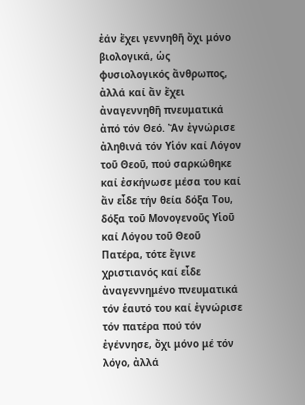ἐάν ἔχει γεννηθῆ ὄχι μόνο βιολογικά, ὡς φυσιολογικός ἄνθρωπος, ἀλλά καί ἄν ἔχει ἀναγεννηθῆ πνευματικά ἀπό τόν Θεό. Ἄν ἐγνώρισε ἀληθινά τόν Υἱόν καί Λόγον τοῦ Θεοῦ, πού σαρκώθηκε καί ἐσκήνωσε μέσα του καί ἄν εἶδε τήν θεία δόξα Του, δόξα τοῦ Μονογενοῦς Υἱοῦ καί Λόγου τοῦ Θεοῦ Πατέρα, τότε ἔγινε χριστιανός καί εἶδε ἀναγεννημένο πνευματικά τόν ἑαυτό του καί ἐγνώρισε τόν πατέρα πού τόν ἐγέννησε, ὄχι μόνο μέ τόν λόγο, ἀλλά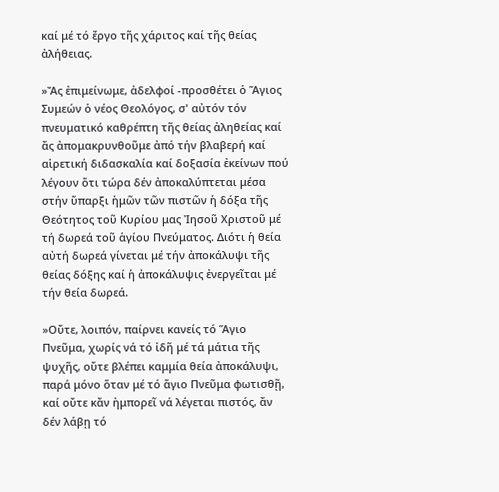καί μέ τό ἔργο τῆς χάριτος καί τῆς θείας ἀλήθειας.

»Ἄς ἐπιμείνωμε, ἀδελφοί -προσθέτει ὁ Ἅγιος Συμεών ὁ νέος Θεολόγος, σ' αὐτόν τόν πνευματικό καθρέπτη τῆς θείας ἀληθείας καί ἄς ἀπομακρυνθοῦμε ἀπό τήν βλαβερή καί αἱρετική διδασκαλία καί δοξασία ἐκείνων πού λέγουν ὅτι τώρα δέν ἀποκαλύπτεται μέσα στήν ὕπαρξι ἡμῶν τῶν πιστῶν ἡ δόξα τῆς Θεότητος τοῦ Κυρίου μας Ἰησοῦ Χριστοῦ μέ τή δωρεά τοῦ ἁγίου Πνεύματος. Διότι ἡ θεία αὐτή δωρεά γίνεται μέ τήν ἀποκάλυψι τῆς θείας δόξης καί ἡ ἀποκάλυψις ἐνεργεῖται μέ τήν θεία δωρεά.

»Οὔτε, λοιπόν, παίρνει κανείς τό Ἅγιο Πνεῦμα, χωρίς νά τό ἰδῆ μέ τά μάτια τῆς ψυχῆς, οὔτε βλέπει καμμία θεία ἀποκάλυψι, παρά μόνο ὅταν μέ τό ἅγιο Πνεῦμα φωτισθῇ, καί οὔτε κἄν ἠμπορεῖ νά λέγεται πιστός, ἄν δέν λάβῃ τό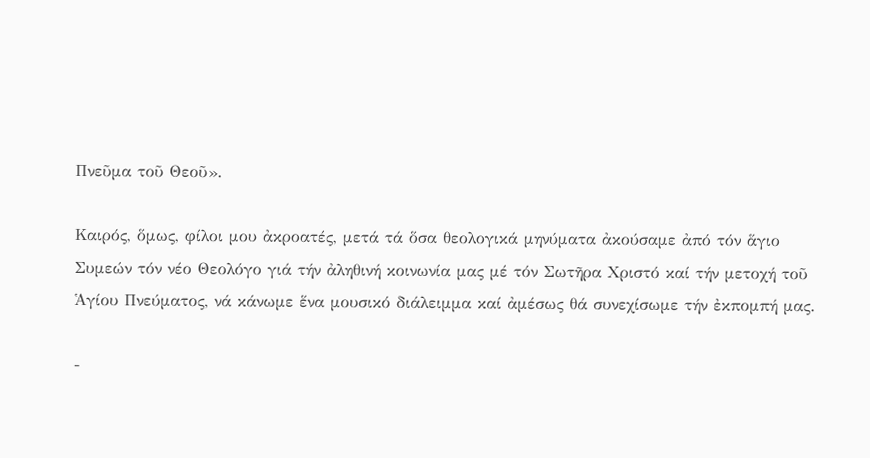Πνεῦμα τοῦ Θεοῦ».

Καιρός, ὅμως, φίλοι μου ἀκροατές, μετά τά ὅσα θεολογικά μηνύματα ἀκούσαμε ἀπό τόν ἅγιο Συμεών τόν νέο Θεολόγο γιά τήν ἀληθινή κοινωνία μας μέ τόν Σωτῆρα Χριστό καί τήν μετοχή τοῦ Ἁγίου Πνεύματος, νά κάνωμε ἕνα μουσικό διάλειμμα καί ἀμέσως θά συνεχίσωμε τήν ἐκπομπή μας.

-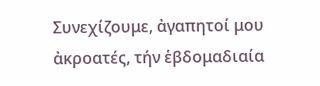Συνεχίζουμε, ἀγαπητοί μου ἀκροατές, τήν ἑβδομαδιαία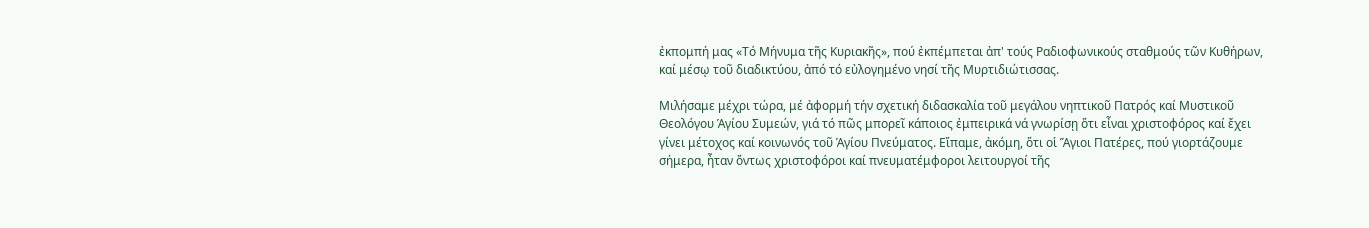ἐκπομπή μας «Τό Μήνυμα τῆς Κυριακῆς», πού ἐκπέμπεται ἀπ' τούς Ραδιοφωνικούς σταθμούς τῶν Κυθήρων, καί μέσῳ τοῦ διαδικτύου, ἀπό τό εὐλογημένο νησί τῆς Μυρτιδιώτισσας.

Μιλήσαμε μέχρι τώρα, μέ ἀφορμή τήν σχετική διδασκαλία τοῦ μεγάλου νηπτικοῦ Πατρός καί Μυστικοῦ Θεολόγου Ἁγίου Συμεών, γιά τό πῶς μπορεῖ κάποιος ἐμπειρικά νά γνωρίσῃ ὅτι εἶναι χριστοφόρος καί ἔχει γίνει μέτοχος καί κοινωνός τοῦ Ἁγίου Πνεύματος. Εἴπαμε, ἀκόμη, ὅτι οἱ Ἅγιοι Πατέρες, πού γιορτάζουμε σήμερα, ἦταν ὄντως χριστοφόροι καί πνευματέμφοροι λειτουργοί τῆς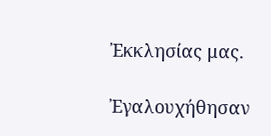Ἐκκλησίας μας.

Ἐγαλουχήθησαν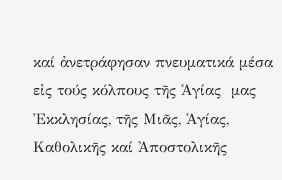καί ἀνετράφησαν πνευματικά μέσα εἰς τούς κόλπους τῆς Ἁγίας  μας Ἐκκλησίας, τῆς Μιᾶς, Ἁγίας, Καθολικῆς καί Ἀποστολικῆς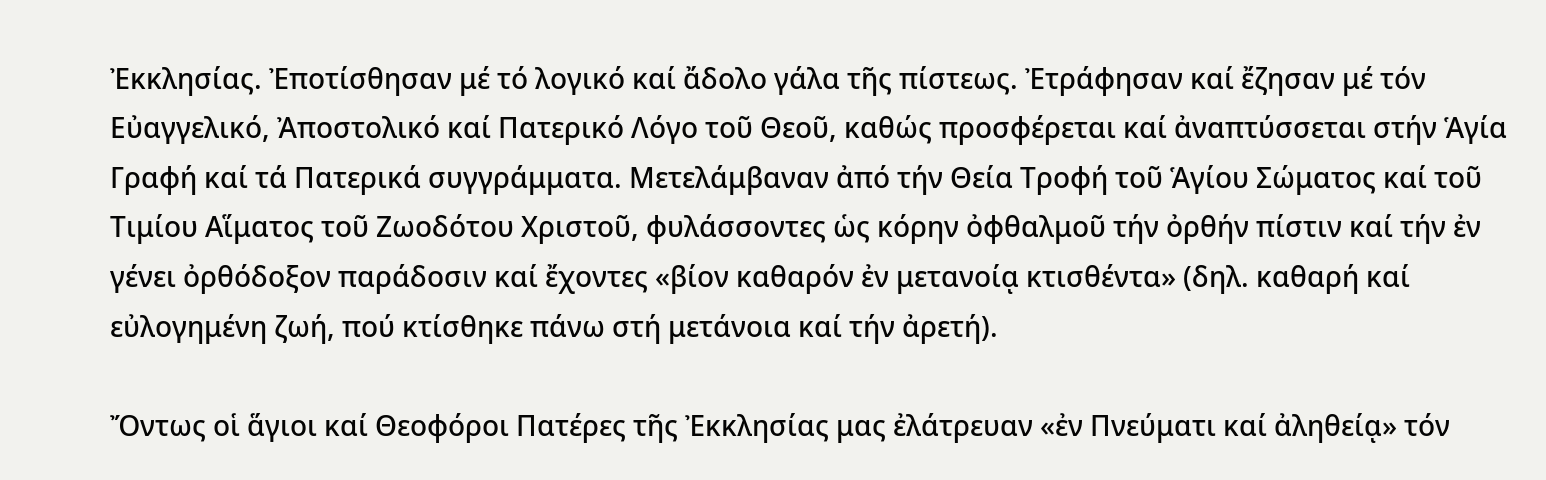Ἐκκλησίας. Ἐποτίσθησαν μέ τό λογικό καί ἄδολο γάλα τῆς πίστεως. Ἐτράφησαν καί ἔζησαν μέ τόν Εὐαγγελικό, Ἀποστολικό καί Πατερικό Λόγο τοῦ Θεοῦ, καθώς προσφέρεται καί ἀναπτύσσεται στήν Ἁγία Γραφή καί τά Πατερικά συγγράμματα. Μετελάμβαναν ἀπό τήν Θεία Τροφή τοῦ Ἁγίου Σώματος καί τοῦ Τιμίου Αἵματος τοῦ Ζωοδότου Χριστοῦ, φυλάσσοντες ὡς κόρην ὀφθαλμοῦ τήν ὀρθήν πίστιν καί τήν ἐν γένει ὀρθόδοξον παράδοσιν καί ἔχοντες «βίον καθαρόν ἐν μετανοίᾳ κτισθέντα» (δηλ. καθαρή καί εὐλογημένη ζωή, πού κτίσθηκε πάνω στή μετάνοια καί τήν ἀρετή).

Ὄντως οἱ ἅγιοι καί Θεοφόροι Πατέρες τῆς Ἐκκλησίας μας ἐλάτρευαν «ἐν Πνεύματι καί ἀληθείᾳ» τόν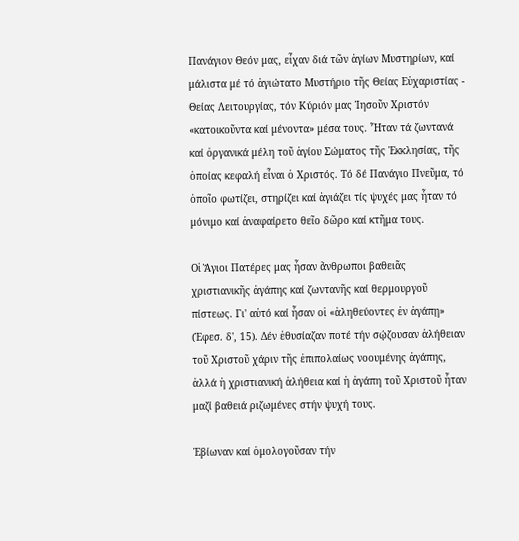Πανάγιον Θεόν μας, εἶχαν διά τῶν ἁγίων Μυστηρίων, καί μάλιστα μέ τό ἁγιώτατο Μυστήριο τῆς Θείας Εὐχαριστίας - Θείας Λειτουργίας, τόν Κύριόν μας Ἰησοῦν Χριστόν «κατοικοῦντα καί μένοντα» μέσα τους. Ἦταν τά ζωντανά καί ὀργανικά μέλη τοῦ ἁγίου Σώματος τῆς Ἐκκλησίας, τῆς ὁποίας κεφαλή εἶναι ὁ Χριστός. Τό δέ Πανάγιο Πνεῦμα, τό ὁποῖο φωτίζει, στηρίζει καί ἁγιάζει τίς ψυχές μας ἦταν τό μόνιμο καί ἀναφαίρετο θεῖο δῶρο καί κτῆμα τους.

Οἱ Ἅγιοι Πατέρες μας ἦσαν ἄνθρωποι βαθειᾶς χριστιανικῆς ἀγάπης καί ζωντανῆς καί θερμουργοῦ πίστεως. Γι' αὐτό καί ἦσαν οἱ «ἀληθεύοντες ἐν ἀγάπῃ» (Ἐφεσ. δ', 15). Δέν ἐθυσίαζαν ποτέ τήν σῴζουσαν ἀλήθειαν τοῦ Χριστοῦ χάριν τῆς ἐπιπολαίως νοουμένης ἀγάπης, ἀλλά ἡ χριστιανική ἀλήθεια καί ἡ ἀγάπη τοῦ Χριστοῦ ἦταν μαζί βαθειά ριζωμένες στήν ψυχή τους.

Ἐβίωναν καί ὁμολογοῦσαν τήν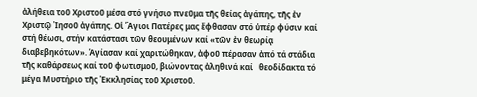ἀλήθεια τοῦ Χριστοῦ μέσα στό γνήσιο πνεῦμα τῆς θείας ἀγάπης, τῆς ἐν Χριστῷ Ἰησοῦ ἀγάπης. Οἱ Ἅγιοι Πατέρες μας ἔφθασαν στό ὑπέρ φύσιν καί στή θέωσι, στήν κατάστασι τῶν θεουμένων καί «τῶν ἐν θεωρίᾳ διαβεβηκότων». Ἁγίασαν καί χαριτώθηκαν, ἀφοῦ πέρασαν ἀπό τά στάδια τῆς καθάρσεως καί τοῦ φωτισμοῦ, βιώνοντας ἀληθινά καί   θεοδίδακτα τό μέγα Μυστήριο τῆς Ἐκκλησίας τοῦ Χριστοῦ.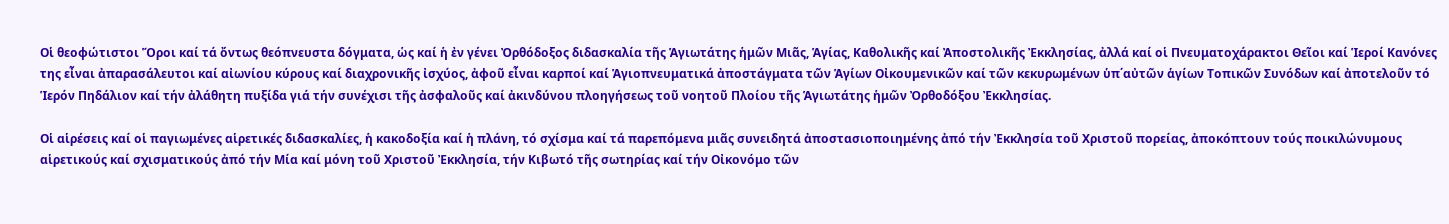Οἱ θεοφώτιστοι Ὅροι καί τά ὄντως θεόπνευστα δόγματα, ὡς καί ἡ ἐν γένει Ὀρθόδοξος διδασκαλία τῆς Ἁγιωτάτης ἡμῶν Μιᾶς, Ἁγίας, Καθολικῆς καί Ἀποστολικῆς Ἐκκλησίας, ἀλλά καί οἱ Πνευματοχάρακτοι Θεῖοι καί Ἱεροί Κανόνες της εἶναι ἀπαρασάλευτοι καί αἰωνίου κύρους καί διαχρονικῆς ἰσχύος, ἀφοῦ εἶναι καρποί καί Ἁγιοπνευματικά ἀποστάγματα τῶν Ἁγίων Οἰκουμενικῶν καί τῶν κεκυρωμένων ὑπ΄αὐτῶν ἁγίων Τοπικῶν Συνόδων καί ἀποτελοῦν τό Ἱερόν Πηδάλιον καί τήν ἀλάθητη πυξίδα γιά τήν συνέχισι τῆς ἀσφαλοῦς καί ἀκινδύνου πλοηγήσεως τοῦ νοητοῦ Πλοίου τῆς Ἁγιωτάτης ἡμῶν Ὀρθοδόξου Ἐκκλησίας.

Οἱ αἱρέσεις καί οἱ παγιωμένες αἱρετικές διδασκαλίες, ἡ κακοδοξία καί ἡ πλάνη, τό σχίσμα καί τά παρεπόμενα μιᾶς συνειδητά ἀποστασιοποιημένης ἀπό τήν Ἐκκλησία τοῦ Χριστοῦ πορείας, ἀποκόπτουν τούς ποικιλώνυμους αἱρετικούς καί σχισματικούς ἀπό τήν Μία καί μόνη τοῦ Χριστοῦ Ἐκκλησία, τήν Κιβωτό τῆς σωτηρίας καί τήν Οἰκονόμο τῶν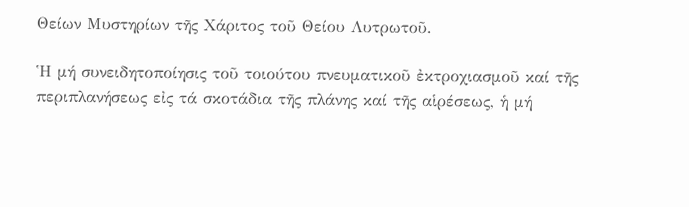Θείων Μυστηρίων τῆς Χάριτος τοῦ Θείου Λυτρωτοῦ.

Ἡ μή συνειδητοποίησις τοῦ τοιούτου πνευματικοῦ ἐκτροχιασμοῦ καί τῆς περιπλανήσεως εἰς τά σκοτάδια τῆς πλάνης καί τῆς αἱρέσεως, ἡ μή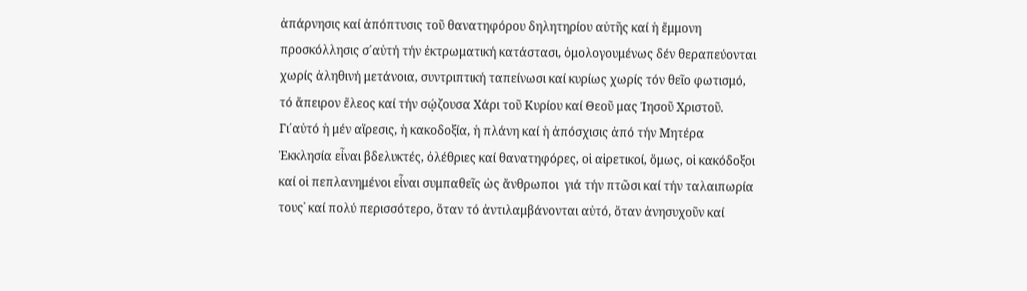ἀπάρνησις καί ἀπόπτυσις τοῦ θανατηφόρου δηλητηρίου αὐτῆς καί ἡ ἔμμονη προσκόλλησις σ΄αὐτή τήν ἐκτρωματική κατάστασι, ὁμολογουμένως δέν θεραπεύονται χωρίς ἀληθινή μετάνοια, συντριπτική ταπείνωσι καί κυρίως χωρίς τόν θεῖο φωτισμό, τό ἄπειρον ἔλεος καί τήν σῴζουσα Χάρι τοῦ Κυρίου καί Θεοῦ μας Ἰησοῦ Χριστοῦ. Γι΄αὐτό ἡ μέν αἵρεσις, ἡ κακοδοξία, ἡ πλάνη καί ἡ ἀπόσχισις ἀπό τήν Μητέρα Ἐκκλησία εἶναι βδελυκτές, ὀλέθριες καί θανατηφόρες, οἱ αἱρετικοί, ὅμως, οἱ κακόδοξοι καί οἱ πεπλανημένοι εἶναι συμπαθεῖς ὡς ἄνθρωποι  γιά τήν πτῶσι καί τήν ταλαιπωρία τους˙ καί πολύ περισσότερο, ὅταν τό ἀντιλαμβάνονται αὐτό, ὅταν ἀνησυχοῦν καί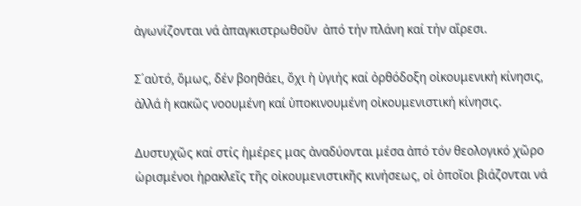ἀγωνίζονται νά ἀπαγκιστρωθοῦν  ἀπό τήν πλάνη καί τήν αἵρεσι.

Σ΄αὐτό, ὅμως, δέν βοηθάει, ὄχι ἡ ὑγιής καί ὀρθόδοξη οἰκουμενική κίνησις, ἀλλά ἡ κακῶς νοουμένη καί ὑποκινουμένη οἰκουμενιστική κίνησις.

Δυστυχῶς καί στίς ἡμέρες μας ἀναδύονται μέσα ἀπό τόν θεολογικό χῶρο ὡρισμένοι ἡρακλεῖς τῆς οἰκουμενιστικῆς κινήσεως, οἱ ὁποῖοι βιάζονται νά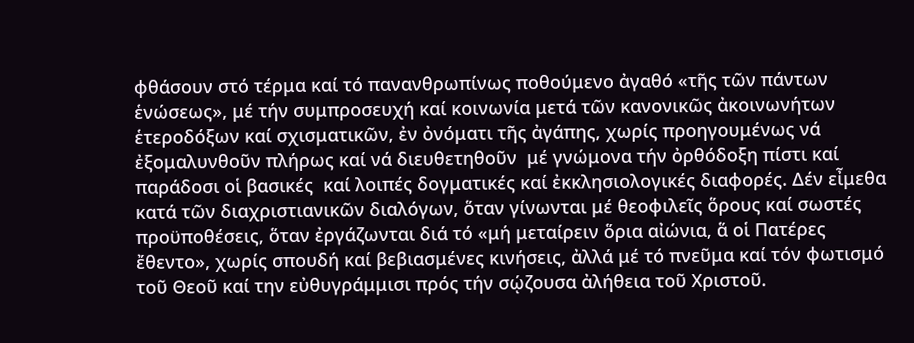φθάσουν στό τέρμα καί τό πανανθρωπίνως ποθούμενο ἀγαθό «τῆς τῶν πάντων ἑνώσεως», μέ τήν συμπροσευχή καί κοινωνία μετά τῶν κανονικῶς ἀκοινωνήτων ἑτεροδόξων καί σχισματικῶν, ἐν ὀνόματι τῆς ἀγάπης, χωρίς προηγουμένως νά ἐξομαλυνθοῦν πλήρως καί νά διευθετηθοῦν  μέ γνώμονα τήν ὀρθόδοξη πίστι καί παράδοσι οἱ βασικές  καί λοιπές δογματικές καί ἐκκλησιολογικές διαφορές. Δέν εἶμεθα κατά τῶν διαχριστιανικῶν διαλόγων, ὅταν γίνωνται μέ θεοφιλεῖς ὅρους καί σωστές προϋποθέσεις, ὅταν ἐργάζωνται διά τό «μή μεταίρειν ὅρια αἰώνια, ἅ οἱ Πατέρες ἔθεντο», χωρίς σπουδή καί βεβιασμένες κινήσεις, ἀλλά μέ τό πνεῦμα καί τόν φωτισμό τοῦ Θεοῦ καί την εὐθυγράμμισι πρός τήν σῴζουσα ἀλήθεια τοῦ Χριστοῦ.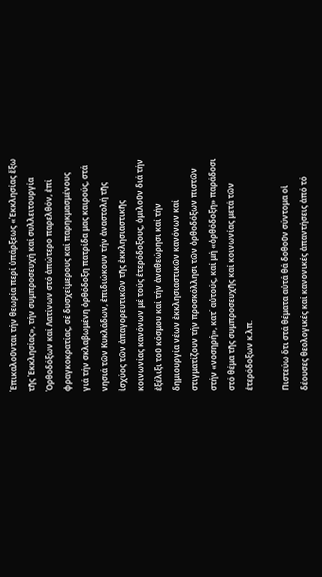Ἐπικαλοῦνται τήν θεωρία περί ὑπάρξεως «Ἐκκλησίας ἔξω τῆς Ἐκκλησίας», τήν συμπροσευχή καί συλλειτουργία Ὀρθοδόξων καί Λατίνων στό ἀπώτερο παρελθόν, ἐπί φραγκοκρατίας, σέ δυσχείμερους καί παρηκμασμένους γιά τήν σκλαβωμένη ὀρθόδοξη πατρίδα μας καιρούς, στά νησιά τῶν Κυκλάδων, ἐπιδιώκουν τήν ἀναστολή τῆς ἰσχύος τῶν ἀπαγορευτικῶν τῆς ἐκκλησιαστικῆς κοινωνίας κανόνων μέ τούς ἑτερόδοξους, ὁμιλοῦν διά τήν ἐξέλιξι τοῦ κόσμου καί τήν ἀναθεώρησι καί τήν δημιουργία νέων ἐκκλησιαστικῶν κανόνων καί στιγματίζουν τήν προσκόλλησι τῶν ὀρθοδόξων πιστῶν στήν «νοσηρή», κατ΄ αὐτούς, καί μή «ὀρθόδοξη» παράδοσι στό θέμα τῆς συμπροσευχῆς καί κοινωνίας μετά τῶν ἑτερόδοξων κ.λπ.

Πιστεύω ὅτι στά θέματα αὐτά θά δοθοῦν σύντομα οἱ δέουσες θεολογικές καί κανονικές ἀπαντήσεις ἀπό τό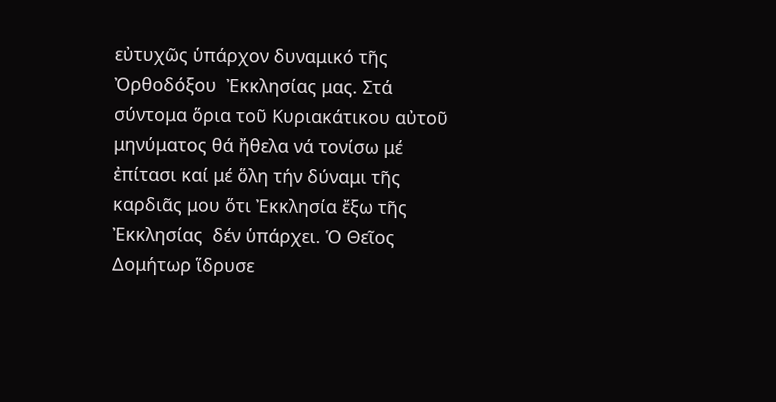εὐτυχῶς ὑπάρχον δυναμικό τῆς Ὀρθοδόξου  Ἐκκλησίας μας. Στά σύντομα ὅρια τοῦ Κυριακάτικου αὐτοῦ μηνύματος θά ἤθελα νά τονίσω μέ ἐπίτασι καί μέ ὅλη τήν δύναμι τῆς καρδιᾶς μου ὅτι Ἐκκλησία ἔξω τῆς Ἐκκλησίας  δέν ὑπάρχει. Ὁ Θεῖος Δομήτωρ ἵδρυσε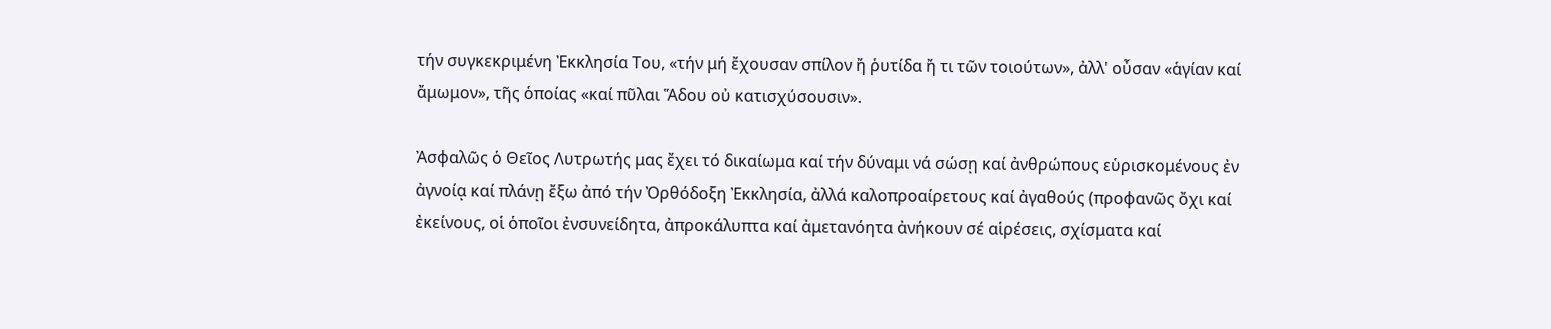τήν συγκεκριμένη Ἐκκλησία Του, «τήν μή ἔχουσαν σπίλον ἤ ῥυτίδα ἤ τι τῶν τοιούτων», ἀλλ' οὖσαν «ἁγίαν καί ἄμωμον», τῆς ὁποίας «καί πῦλαι Ἅδου οὐ κατισχύσουσιν».

Ἀσφαλῶς ὁ Θεῖος Λυτρωτής μας ἔχει τό δικαίωμα καί τήν δύναμι νά σώσῃ καί ἀνθρώπους εὑρισκομένους ἐν ἀγνοίᾳ καί πλάνῃ ἔξω ἀπό τήν Ὀρθόδοξη Ἐκκλησία, ἀλλά καλοπροαίρετους καί ἀγαθούς (προφανῶς ὄχι καί ἐκείνους, οἱ ὁποῖοι ἐνσυνείδητα, ἀπροκάλυπτα καί ἀμετανόητα ἀνήκουν σέ αἱρέσεις, σχίσματα καί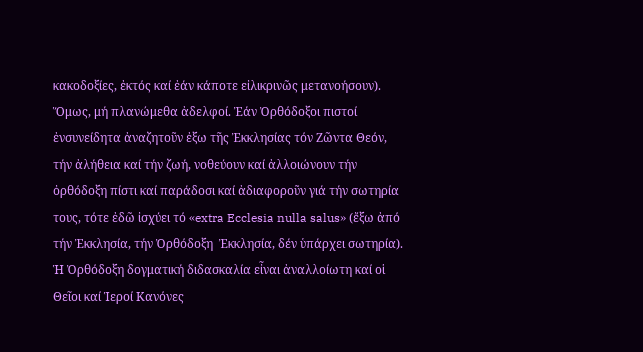κακοδοξίες, ἐκτός καί ἐάν κάποτε εἰλικρινῶς μετανοήσουν). Ὅμως, μή πλανώμεθα ἀδελφοί. Ἐάν Ὀρθόδοξοι πιστοί ἐνσυνείδητα ἀναζητοῦν ἐξω τῆς Ἐκκλησίας τόν Ζῶντα Θεόν, τήν ἀλήθεια καί τήν ζωή, νοθεύουν καί ἀλλοιώνουν τήν ὀρθόδοξη πίστι καί παράδοσι καί ἀδιαφοροῦν γιά τήν σωτηρία τους, τότε ἐδῶ ἰσχύει τό «extra Ecclesia nulla salus» (ἔξω ἀπό τήν Ἐκκλησία, τήν Ὀρθόδοξη  Ἐκκλησία, δέν ὑπάρχει σωτηρία). Ἡ Ὀρθόδοξη δογματική διδασκαλία εἶναι ἀναλλοίωτη καί οἱ Θεῖοι καί Ἱεροί Κανόνες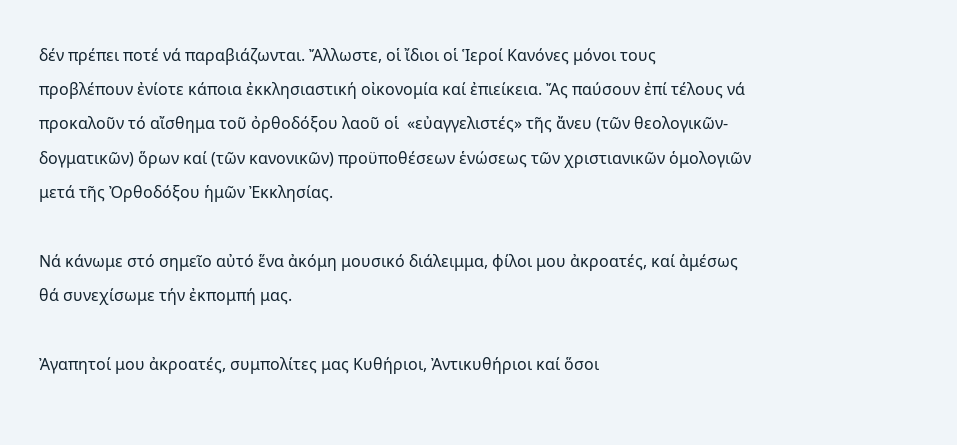δέν πρέπει ποτέ νά παραβιάζωνται. Ἄλλωστε, οἱ ἴδιοι οἱ Ἱεροί Κανόνες μόνοι τους προβλέπουν ἐνίοτε κάποια ἐκκλησιαστική οἰκονομία καί ἐπιείκεια. Ἄς παύσουν ἐπί τέλους νά προκαλοῦν τό αἴσθημα τοῦ ὀρθοδόξου λαοῦ οἱ  «εὐαγγελιστές» τῆς ἄνευ (τῶν θεολογικῶν-δογματικῶν) ὅρων καί (τῶν κανονικῶν) προϋποθέσεων ἑνώσεως τῶν χριστιανικῶν ὁμολογιῶν μετά τῆς Ὀρθοδόξου ἡμῶν Ἐκκλησίας.

Νά κάνωμε στό σημεῖο αὐτό ἕνα ἀκόμη μουσικό διάλειμμα, φίλοι μου ἀκροατές, καί ἀμέσως θά συνεχίσωμε τήν ἐκπομπή μας.

Ἀγαπητοί μου ἀκροατές, συμπολίτες μας Κυθήριοι, Ἀντικυθήριοι καί ὅσοι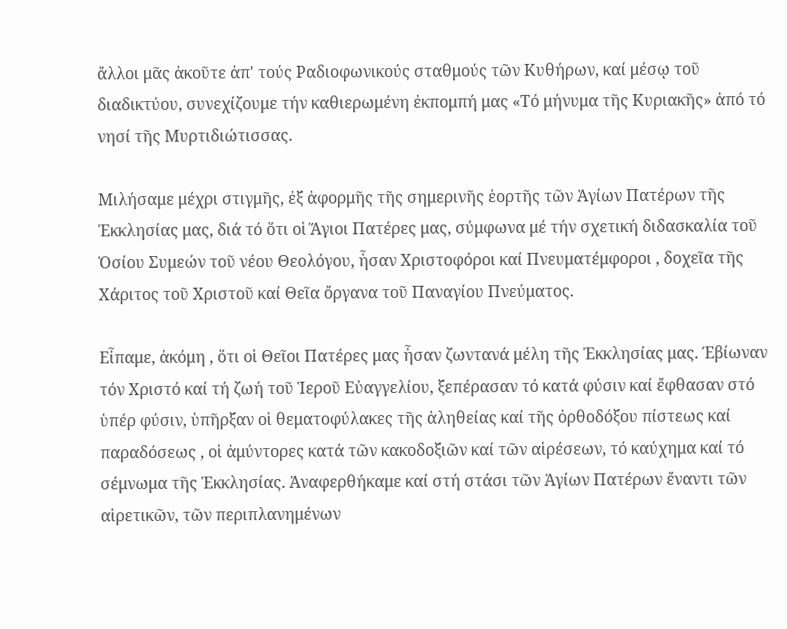ἄλλοι μᾶς ἀκοῦτε ἀπ' τούς Ραδιοφωνικούς σταθμούς τῶν Κυθήρων, καί μέσῳ τοῦ διαδικτύου, συνεχίζουμε τήν καθιερωμένη ἐκπομπή μας «Τό μήνυμα τῆς Κυριακῆς» ἀπό τό νησί τῆς Μυρτιδιώτισσας.

Μιλήσαμε μέχρι στιγμῆς, ἐξ ἀφορμῆς τῆς σημερινῆς ἑορτῆς τῶν Ἁγίων Πατέρων τῆς Ἐκκλησίας μας, διά τό ὅτι οἱ Ἅγιοι Πατέρες μας, σύμφωνα μέ τήν σχετική διδασκαλία τοῦ Ὁσίου Συμεών τοῦ νέου Θεολόγου, ἦσαν Χριστοφόροι καί Πνευματέμφοροι , δοχεῖα τῆς Χάριτος τοῦ Χριστοῦ καί Θεῖα ὄργανα τοῦ Παναγίου Πνεύματος.

Εἶπαμε, ἀκόμη , ὅτι οἱ Θεῖοι Πατέρες μας ἦσαν ζωντανά μέλη τῆς Ἐκκλησίας μας. Έβίωναν τόν Χριστό καί τή ζωή τοῦ Ἱεροῦ Εὐαγγελίου, ξεπέρασαν τό κατά φύσιν καί ἔφθασαν στό ὑπέρ φύσιν, ὑπῆρξαν οἱ θεματοφύλακες τῆς ἀληθείας καί τῆς ὀρθοδόξου πίστεως καί παραδόσεως , οἱ ἀμύντορες κατά τῶν κακοδοξιῶν καί τῶν αἱρέσεων, τό καύχημα καί τό σέμνωμα τῆς Ἐκκλησίας. Ἀναφερθήκαμε καί στή στάσι τῶν Ἁγίων Πατέρων ἔναντι τῶν αἱρετικῶν, τῶν περιπλανημένων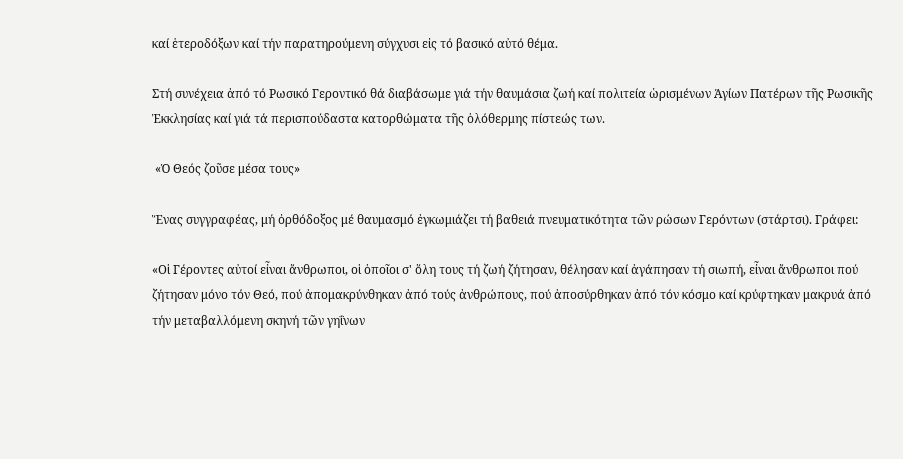καί ἑτεροδόξων καί τήν παρατηρούμενη σύγχυσι εἰς τό βασικό αὐτό θέμα.

Στή συνέχεια ἀπό τό Ρωσικό Γεροντικό θά διαβάσωμε γιά τήν θαυμάσια ζωή καί πολιτεία ὡρισμένων Ἁγίων Πατέρων τῆς Ρωσικῆς Ἐκκλησίας καί γιά τά περισπούδαστα κατορθώματα τῆς ὁλόθερμης πίστεώς των.

 «Ὁ Θεός ζοῦσε μέσα τους»

Ἕνας συγγραφέας, μή ὀρθόδοξος μέ θαυμασμό ἐγκωμιάζει τή βαθειά πνευματικότητα τῶν ρώσων Γερόντων (στάρτσι). Γράφει:

«Οἱ Γέροντες αὐτοί εἶναι ἄνθρωποι, οἱ ὁποῖοι σ' ὅλη τους τή ζωή ζήτησαν, θέλησαν καί ἀγάπησαν τή σιωπή, εἶναι ἄνθρωποι πού ζήτησαν μόνο τόν Θεό, πού ἀπομακρύνθηκαν ἀπό τούς ἀνθρώπους, πού ἀποσύρθηκαν ἀπό τόν κόσμο καί κρύφτηκαν μακρυά ἀπό τήν μεταβαλλόμενη σκηνή τῶν γηΐνων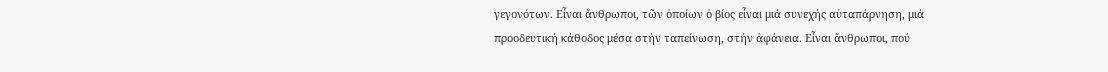γεγονότων. Εἶναι ἄνθρωποι, τῶν ὁποίων ὁ βίος εἶναι μιά συνεχής αὐταπάρνηση, μιά προοδευτική κάθοδος μέσα στήν ταπείνωση, στήν ἀφάνεια. Εἶναι ἄνθρωποι, πού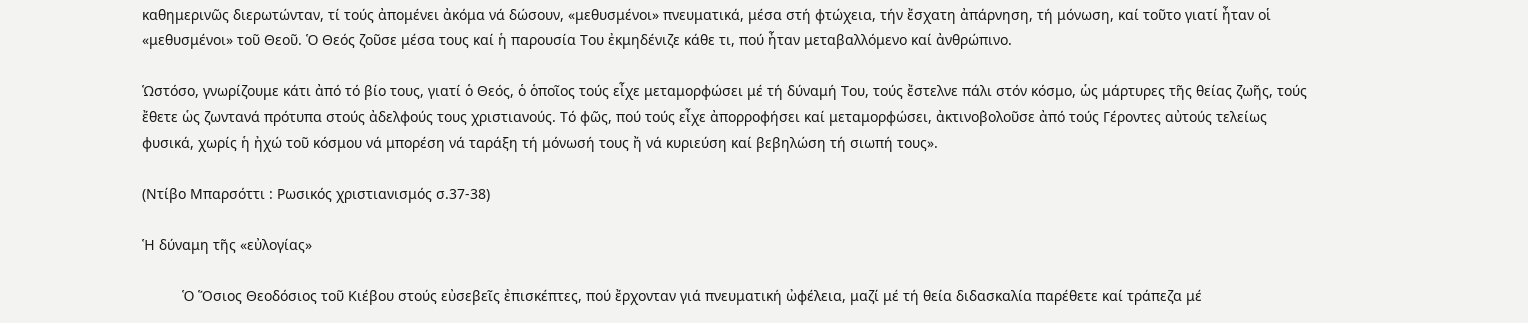καθημερινῶς διερωτώνταν, τί τούς ἀπομένει ἀκόμα νά δώσουν, «μεθυσμένοι» πνευματικά, μέσα στή φτώχεια, τήν ἔσχατη ἀπάρνηση, τή μόνωση, καί τοῦτο γιατί ἦταν οἱ «μεθυσμένοι» τοῦ Θεοῦ. Ὁ Θεός ζοῦσε μέσα τους καί ἡ παρουσία Του ἐκμηδένιζε κάθε τι, πού ἦταν μεταβαλλόμενο καί ἀνθρώπινο.

Ὡστόσο, γνωρίζουμε κάτι ἀπό τό βίο τους, γιατί ὁ Θεός, ὁ ὁποῖος τούς εἶχε μεταμορφώσει μέ τή δύναμή Του, τούς ἔστελνε πάλι στόν κόσμο, ὡς μάρτυρες τῆς θείας ζωῆς, τούς ἔθετε ὡς ζωντανά πρότυπα στούς ἀδελφούς τους χριστιανούς. Τό φῶς, πού τούς εἶχε ἀπορροφήσει καί μεταμορφώσει, ἀκτινοβολοῦσε ἀπό τούς Γέροντες αὐτούς τελείως φυσικά, χωρίς ἡ ἠχώ τοῦ κόσμου νά μπορέση νά ταράξη τή μόνωσή τους ἤ νά κυριεύση καί βεβηλώση τή σιωπή τους».

(Ντίβο Μπαρσόττι : Ρωσικός χριστιανισμός σ.37-38)

Ἡ δύναμη τῆς «εὐλογίας»

          Ὁ Ὅσιος Θεοδόσιος τοῦ Κιέβου στούς εὐσεβεῖς ἐπισκέπτες, πού ἔρχονταν γιά πνευματική ὠφέλεια, μαζί μέ τή θεία διδασκαλία παρέθετε καί τράπεζα μέ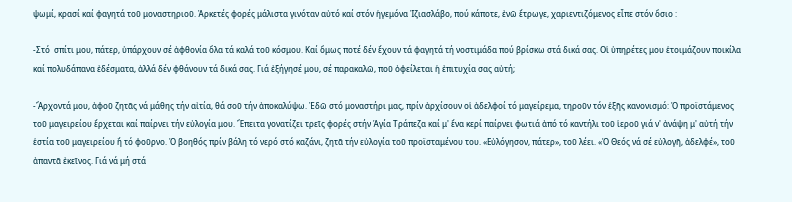ψωμί, κρασί καί φαγητά τοῦ μοναστηριοῦ. Ἀρκετές φορές μάλιστα γινόταν αὐτό καί στόν ἡγεμόνα Ἰζιασλάβο, πού κάποτε, ἐνῶ ἔτρωγε, χαριεντιζόμενος εἶπε στόν ὅσιο :

-Στό  σπίτι μου, πάτερ, ὑπάρχουν σέ ἀφθονία ὅλα τά καλά τοῦ κόσμου. Καί ὅμως ποτέ δέν ἔχουν τά φαγητά τή νοστιμάδα πού βρίσκω στά δικά σας. Οἱ ὑπηρέτες μου ἑτοιμάζουν ποικίλα καί πολυδάπανα ἐδέσματα, ἀλλά δέν φθάνουν τά δικά σας. Γιά ἐξήγησέ μου, σέ παρακαλῶ, ποῦ ὀφείλεται ἡ ἐπιτυχία σας αὐτή;

-Ἄρχοντά μου, ἀφοῦ ζητᾶς νά μάθης τήν αἰτία, θά σοῦ τήν ἀποκαλύψω. Ἐδῶ στό μοναστήρι μας, πρίν ἀρχίσουν οἱ ἀδελφοί τό μαγείρεμα, τηροῦν τόν ἑξῆς κανονισμό: Ὁ προϊστάμενος τοῦ μαγειρείου ἔρχεται καί παίρνει τήν εὐλογία μου. Ἔπειτα γονατίζει τρεῖς φορές στήν Ἁγία Τράπεζα καί μ' ἕνα κερί παίρνει φωτιά ἀπό τό καντήλι τοῦ ἱεροῦ γιά ν' ἀνάψη μ' αὐτή τήν ἑστία τοῦ μαγειρείου ἤ τό φοῦρνο. Ὁ βοηθός πρίν βάλη τό νερό στό καζάνι, ζητᾶ τήν εὐλογία τοῦ προϊσταμένου του. «Εὐλόγησον, πάτερ», τοῦ λέει. «Ὁ Θεός νά σέ εὐλογῆ, ἀδελφέ», τοῦ ἀπαντᾶ ἐκεῖνος. Γιά νά μή στά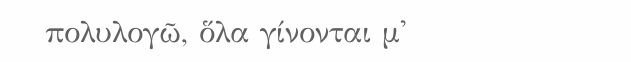πολυλογῶ, ὅλα γίνονται μ'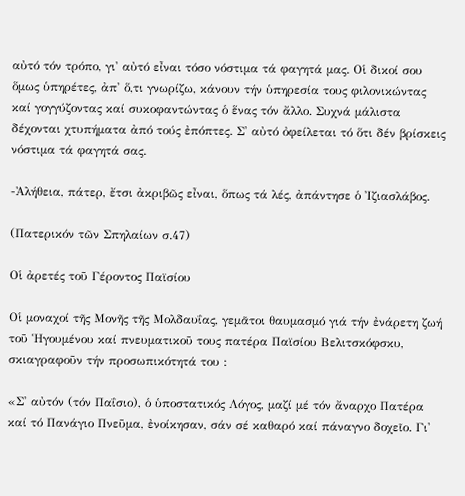αὐτό τόν τρόπο, γι' αὐτό εἶναι τόσο νόστιμα τά φαγητά μας. Οἱ δικοί σου ὅμως ὑπηρέτες, ἀπ' ὅ,τι γνωρίζω, κάνουν τήν ὑπηρεσία τους φιλονικώντας καί γογγύζοντας καί συκοφαντώντας ὁ ἕνας τόν ἄλλο. Συχνά μάλιστα δέχονται χτυπήματα ἀπό τούς ἐπόπτες. Σ' αὐτό ὀφείλεται τό ὅτι δέν βρίσκεις νόστιμα τά φαγητά σας.

-Ἀλήθεια, πάτερ, ἔτσι ἀκριβῶς εἶναι, ὅπως τά λές, ἀπάντησε ὁ Ἰζιασλάβος.

(Πατερικόν τῶν Σπηλαίων σ.47)

Οἱ ἀρετές τοῦ Γέροντος Παϊσίου

Οἱ μοναχοί τῆς Μονῆς τῆς Μολδαυΐας, γεμᾶτοι θαυμασμό γιά τήν ἐνάρετη ζωή τοῦ Ἡγουμένου καί πνευματικοῦ τους πατέρα Παϊσίου Βελιτσκόφσκυ, σκιαγραφοῦν τήν προσωπικότητά του :

«Σ' αὐτόν (τόν Παΐσιο), ὁ ὑποστατικός Λόγος, μαζί μέ τόν ἄναρχο Πατέρα καί τό Πανάγιο Πνεῦμα, ἐνοίκησαν, σάν σέ καθαρό καί πάναγνο δοχεῖο. Γι'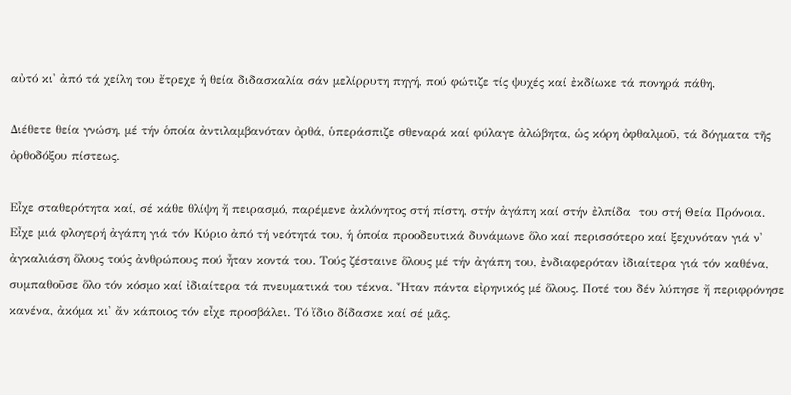αὐτό κι' ἀπό τά χείλη του ἔτρεχε ἡ θεία διδασκαλία σάν μελίρρυτη πηγή, πού φώτιζε τίς ψυχές καί ἐκδίωκε τά πονηρά πάθη.

Διέθετε θεία γνώση, μέ τήν ὁποία ἀντιλαμβανόταν ὀρθά, ὑπεράσπιζε σθεναρά καί φύλαγε ἀλώβητα, ὡς κόρη ὀφθαλμοῦ, τά δόγματα τῆς ὀρθοδόξου πίστεως.

Εἶχε σταθερότητα καί, σέ κάθε θλίψη ἤ πειρασμό, παρέμενε ἀκλόνητος στή πίστη, στήν ἀγάπη καί στήν ἐλπίδα  του στή Θεία Πρόνοια. Εἶχε μιά φλογερή ἀγάπη γιά τόν Κύριο ἀπό τή νεότητά του, ἡ ὁποία προοδευτικά δυνάμωνε ὅλο καί περισσότερο καί ξεχυνόταν γιά ν' ἀγκαλιάση ὅλους τούς ἀνθρώπους πού ἦταν κοντά του. Τούς ζέσταινε ὅλους μέ τήν ἀγάπη του, ἐνδιαφερόταν ἰδιαίτερα γιά τόν καθένα, συμπαθοῦσε ὅλο τόν κόσμο καί ἰδιαίτερα τά πνευματικά του τέκνα. Ἦταν πάντα εἰρηνικός μέ ὅλους. Ποτέ του δέν λύπησε ἤ περιφρόνησε κανένα, ἀκόμα κι' ἄν κάποιος τόν εἶχε προσβάλει. Τό ἴδιο δίδασκε καί σέ μᾶς.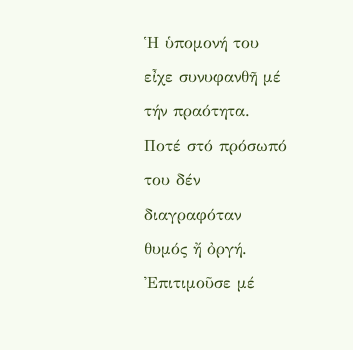Ἡ ὑπομονή του εἶχε συνυφανθῆ μέ τήν πραότητα. Ποτέ στό πρόσωπό του δέν διαγραφόταν θυμός ἤ ὀργή. Ἐπιτιμοῦσε μέ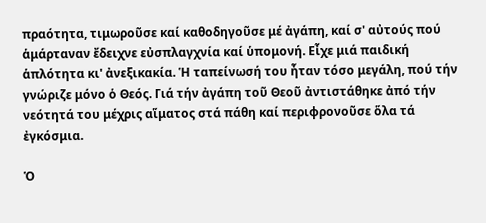πραότητα, τιμωροῦσε καί καθοδηγοῦσε μέ ἀγάπη, καί σ' αὐτούς πού ἁμάρταναν ἔδειχνε εὐσπλαγχνία καί ὑπομονή. Εἶχε μιά παιδική ἁπλότητα κι' ἀνεξικακία. Ἡ ταπείνωσή του ἦταν τόσο μεγάλη, πού τήν γνώριζε μόνο ὁ Θεός. Γιά τήν ἀγάπη τοῦ Θεοῦ ἀντιστάθηκε ἀπό τήν νεότητά του μέχρις αἵματος στά πάθη καί περιφρονοῦσε ὅλα τά ἐγκόσμια.

Ὁ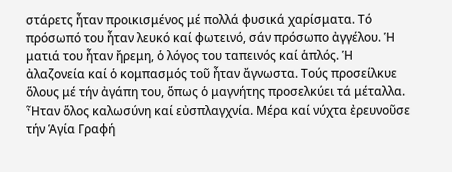στάρετς ἦταν προικισμένος μέ πολλά φυσικά χαρίσματα. Τό πρόσωπό του ἦταν λευκό καί φωτεινό, σάν πρόσωπο ἀγγέλου. Ἡ ματιά του ἦταν ἤρεμη, ὁ λόγος του ταπεινός καί ἁπλός. Ἡ ἀλαζονεία καί ὁ κομπασμός τοῦ ἦταν ἄγνωστα. Τούς προσείλκυε ὅλους μέ τήν ἀγάπη του, ὅπως ὁ μαγνήτης προσελκύει τά μέταλλα. Ἦταν ὅλος καλωσύνη καί εὐσπλαγχνία. Μέρα καί νύχτα ἐρευνοῦσε τήν Ἁγία Γραφή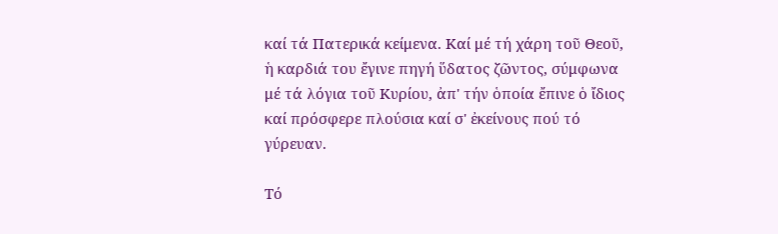καί τά Πατερικά κείμενα. Καί μέ τή χάρη τοῦ Θεοῦ, ἡ καρδιά του ἔγινε πηγή ὕδατος ζῶντος, σύμφωνα μέ τά λόγια τοῦ Κυρίου, ἀπ' τήν ὁποία ἔπινε ὁ ἴδιος καί πρόσφερε πλούσια καί σ' ἐκείνους πού τό γύρευαν.

Τό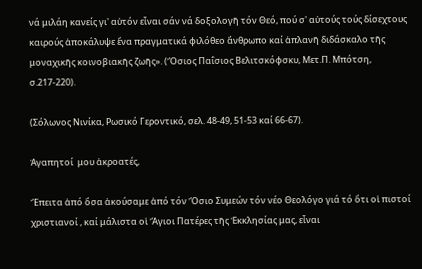νά μιλάη κανείς γι' αὐτόν εἶναι σάν νά δοξολογῆ τόν Θεό, πού σ' αὐτούς τούς δίσεχτους καιρούς ἀποκάλυψε ἕνα πραγματικά φιλόθεο ἄνθρωπο καί ἀπλανῆ διδάσκαλο τῆς μοναχικῆς κοινοβιακῆς ζωῆς». (Ὅσιος Παΐσιος Βελιτσκόφσκυ, Μετ.Π. Μπότση, σ.217-220).

(Σόλωνος Νινίκα, Ρωσικό Γεροντικό, σελ. 48-49, 51-53 καί 66-67).

Ἀγαπητοί  μου ἀκροατές,

Ἔπειτα ἀπό ὅσα ἀκούσαμε ἀπό τόν Ὅσιο Συμεών τόν νέο Θεολόγο γιά τό ὅτι οἱ πιστοί χριστιανοί , καί μάλιστα οἱ Ἅγιοι Πατέρες τῆς Ἐκκλησίας μας, εἶναι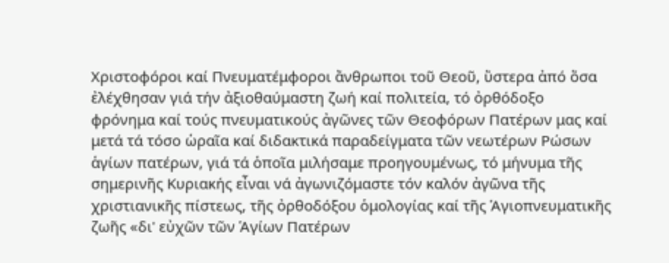Χριστοφόροι καί Πνευματέμφοροι ἄνθρωποι τοῦ Θεοῦ, ὕστερα ἀπό ὅσα ἐλέχθησαν γιά τήν ἀξιοθαύμαστη ζωή καί πολιτεία, τό ὀρθόδοξο φρόνημα καί τούς πνευματικούς ἀγῶνες τῶν Θεοφόρων Πατέρων μας καί μετά τά τόσο ὡραῖα καί διδακτικά παραδείγματα τῶν νεωτέρων Ρώσων ἁγίων πατέρων, γιά τά ὁποῖα μιλήσαμε προηγουμένως, τό μήνυμα τῆς σημερινῆς Κυριακής εἶναι νά ἀγωνιζόμαστε τόν καλόν ἀγῶνα τῆς χριστιανικῆς πίστεως, τῆς ὀρθοδόξου ὁμολογίας καί τῆς Ἁγιοπνευματικῆς ζωῆς «δι' εὐχῶν τῶν Ἁγίων Πατέρων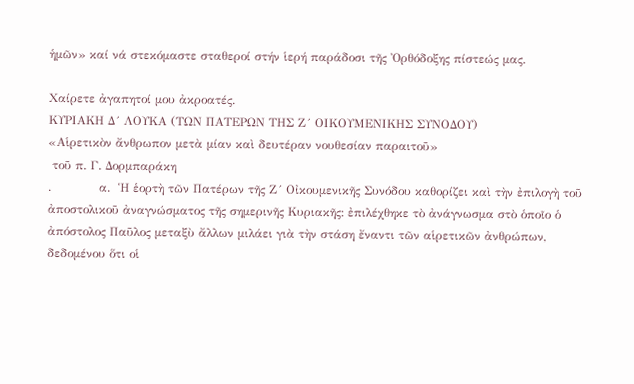ἡμῶν» καί νά στεκόμαστε σταθεροί στήν ἱερή παράδοσι τῆς Ὀρθόδοξης πίστεώς μας.

Χαίρετε ἀγαπητοί μου ἀκροατές.
ΚΥΡΙΑΚΗ Δ´ ΛΟΥΚΑ (ΤΩΝ ΠΑΤΕΡΩΝ ΤΗΣ Ζ´ ΟΙΚΟΥΜΕΝΙΚΗΣ ΣΥΝΟΔΟΥ)
«Αἱρετικὸν ἄνθρωπον μετὰ μίαν καὶ δευτέραν νουθεσίαν παραιτοῦ»
 τοῦ π. Γ. Δορμπαράκη
.            α.  Ἡ ἑορτὴ τῶν Πατέρων τῆς Ζ´ Οἰκουμενικῆς Συνόδου καθορίζει καὶ τὴν ἐπιλογὴ τοῦ ἀποστολικοῦ ἀναγνώσματος τῆς σημερινῆς Κυριακῆς: ἐπιλέχθηκε τὸ ἀνάγνωσμα στὸ ὁποῖο ὁ ἀπόστολος Παῦλος μεταξὺ ἄλλων μιλάει γιὰ τὴν στάση ἔναντι τῶν αἱρετικῶν ἀνθρώπων, δεδομένου ὅτι οἱ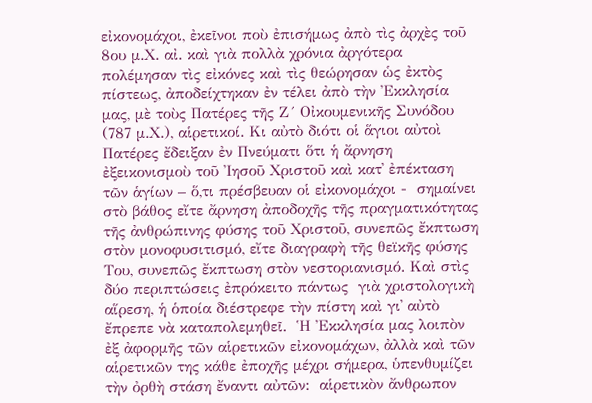εἰκονομάχοι, ἐκεῖνοι ποὺ ἐπισήμως ἀπὸ τὶς ἀρχὲς τοῦ  8ου μ.Χ. αἰ. καὶ γιὰ πολλὰ χρόνια ἀργότερα πολέμησαν τὶς εἰκόνες καὶ τὶς θεώρησαν ὡς ἐκτὸς πίστεως, ἀποδείχτηκαν ἐν τέλει ἀπὸ τὴν Ἐκκλησία μας, μὲ τοὺς Πατέρες τῆς Ζ´ Οἰκουμενικῆς Συνόδου (787 μ.Χ.), αἱρετικοί. Κι αὐτὸ διότι οἱ ἅγιοι αὐτοὶ Πατέρες ἔδειξαν ἐν Πνεύματι ὅτι ἡ ἄρνηση ἐξεικονισμοὺ τοῦ Ἰησοῦ Χριστοῦ καὶ κατ᾽ ἐπέκταση τῶν ἁγίων – ὅ,τι πρέσβευαν οἱ εἰκονομάχοι -  σημαίνει στὸ βάθος εἴτε ἄρνηση ἀποδοχῆς τῆς πραγματικότητας τῆς ἀνθρώπινης φύσης τοῦ Χριστοῦ, συνεπῶς ἔκπτωση στὸν μονοφυσιτισμό, εἴτε διαγραφὴ τῆς θεϊκῆς φύσης Του, συνεπῶς ἔκπτωση στὸν νεστοριανισμό. Καὶ στὶς δύο περιπτώσεις ἐπρόκειτο πάντως  γιὰ χριστολογικὴ αἵρεση, ἡ ὁποία διέστρεφε τὴν πίστη καὶ γι᾽ αὐτὸ ἔπρεπε νὰ καταπολεμηθεῖ.  Ἡ Ἐκκλησία μας λοιπὸν ἐξ ἀφορμῆς τῶν αἱρετικῶν εἰκονομάχων, ἀλλὰ καὶ τῶν αἱρετικῶν της κάθε ἐποχῆς μέχρι σήμερα, ὑπενθυμίζει τὴν ὀρθὴ στάση ἔναντι αὐτῶν:  αἱρετικὸν ἄνθρωπον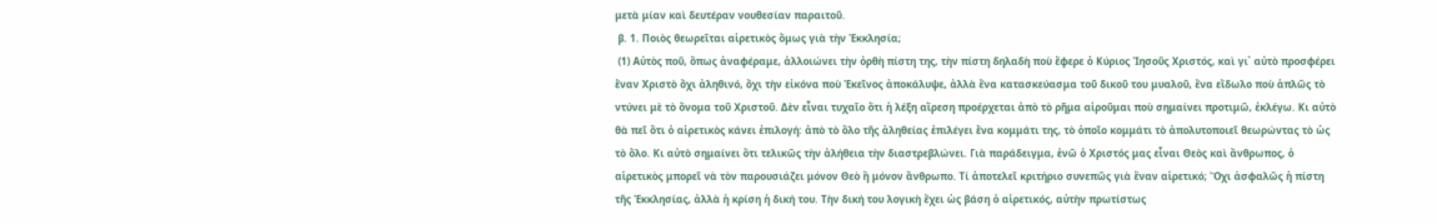μετὰ μίαν καὶ δευτέραν νουθεσίαν παραιτοῦ.
 β. 1. Ποιὸς θεωρεῖται αἱρετικὸς ὅμως γιὰ τὴν Ἐκκλησία;
 (1) Αὐτὸς ποῦ, ὅπως ἀναφέραμε, ἀλλοιώνει τὴν ὀρθὴ πίστη της, τὴν πίστη δηλαδὴ ποὺ ἔφερε ὁ Κύριος Ἰησοῦς Χριστός, καὶ γι᾽ αὐτὸ προσφέρει ἕναν Χριστὸ ὄχι ἀληθινό, ὄχι τὴν εἰκόνα ποὺ Ἐκεῖνος ἀποκάλυψε, ἀλλὰ ἕνα κατασκεύασμα τοῦ δικοῦ του μυαλοῦ, ἕνα εἴδωλο ποὺ ἁπλῶς τὸ ντύνει μὲ τὸ ὄνομα τοῦ Χριστοῦ. Δὲν εἶναι τυχαῖο ὅτι ἡ λέξη αἵρεση προέρχεται ἀπὸ τὸ ρῆμα αἱροῦμαι ποὺ σημαίνει προτιμῶ, ἐκλέγω. Κι αὐτὸ θὰ πεῖ ὅτι ὁ αἱρετικὸς κάνει ἐπιλογή: ἀπὸ τὸ ὅλο τῆς ἀληθείας ἐπιλέγει ἕνα κομμάτι της, τὸ ὁποῖο κομμάτι τὸ ἀπολυτοποιεῖ θεωρώντας τὸ ὡς τὸ ὅλο. Κι αὐτὸ σημαίνει ὅτι τελικῶς τὴν ἀλήθεια τὴν διαστρεβλώνει. Γιὰ παράδειγμα, ἐνῶ ὁ Χριστός μας εἶναι Θεὸς καὶ ἄνθρωπος, ὁ αἱρετικὸς μπορεῖ νὰ τὸν παρουσιάζει μόνον Θεὸ ἢ μόνον ἄνθρωπο. Τί ἀποτελεῖ κριτήριο συνεπῶς γιὰ ἕναν αἱρετικό; Ὄχι ἀσφαλῶς ἡ πίστη τῆς Ἐκκλησίας, ἀλλὰ ἡ κρίση ἡ δική του. Τὴν δική του λογικὴ ἔχει ὡς βάση ὁ αἱρετικός, αὐτὴν πρωτίστως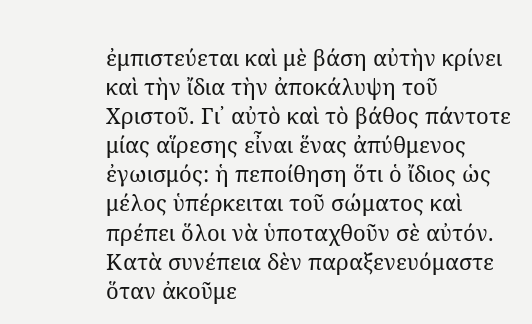ἐμπιστεύεται καὶ μὲ βάση αὐτὴν κρίνει καὶ τὴν ἴδια τὴν ἀποκάλυψη τοῦ Χριστοῦ. Γι᾽ αὐτὸ καὶ τὸ βάθος πάντοτε μίας αἵρεσης εἶναι ἕνας ἀπύθμενος ἐγωισμός: ἡ πεποίθηση ὅτι ὁ ἴδιος ὡς μέλος ὑπέρκειται τοῦ σώματος καὶ πρέπει ὅλοι νὰ ὑποταχθοῦν σὲ αὐτόν. Κατὰ συνέπεια δὲν παραξενευόμαστε ὅταν ἀκοῦμε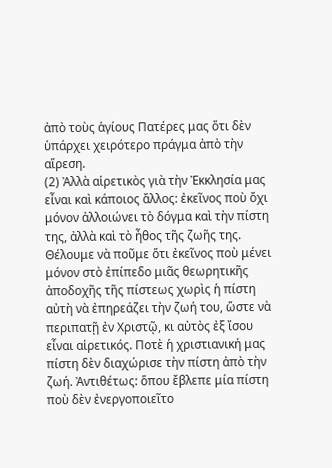ἀπὸ τοὺς ἁγίους Πατέρες μας ὅτι δὲν ὑπάρχει χειρότερο πράγμα ἀπὸ τὴν αἵρεση.
(2) Ἀλλὰ αἱρετικὸς γιὰ τὴν Ἐκκλησία μας εἶναι καὶ κάποιος ἄλλος: ἐκεῖνος ποὺ ὄχι μόνον ἀλλοιώνει τὸ δόγμα καὶ τὴν πίστη της, ἀλλὰ καὶ τὸ ἦθος τῆς ζωῆς της. Θέλουμε νὰ ποῦμε ὅτι ἐκεῖνος ποὺ μένει μόνον στὸ ἐπίπεδο μιᾶς θεωρητικῆς ἀποδοχῆς τῆς πίστεως χωρὶς ἡ πίστη αὐτὴ νὰ ἐπηρεάζει τὴν ζωή του, ὥστε νὰ  περιπατῇ ἐν Χριστῷ, κι αὐτὸς ἐξ ἴσου εἶναι αἱρετικός. Ποτὲ ἡ χριστιανική μας πίστη δὲν διαχώρισε τὴν πίστη ἀπὸ τὴν ζωή. Ἀντιθέτως: ὅπου ἔβλεπε μία πίστη ποὺ δὲν ἐνεργοποιεῖτο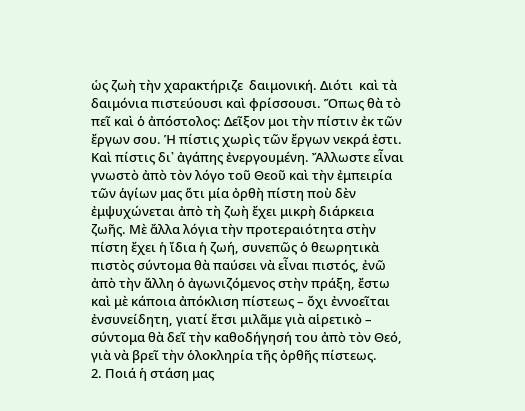ὡς ζωὴ τὴν χαρακτήριζε  δαιμονική. Διότι  καὶ τὰ δαιμόνια πιστεύουσι καὶ φρίσσουσι. Ὅπως θὰ τὸ πεῖ καὶ ὁ ἀπόστολος: Δεῖξον μοι τὴν πίστιν ἐκ τῶν ἔργων σου. Ἡ πίστις χωρὶς τῶν ἔργων νεκρά ἐστι. Καὶ πίστις δι᾽ ἀγάπης ἐνεργουμένη. Ἄλλωστε εἶναι γνωστὸ ἀπὸ τὸν λόγο τοῦ Θεοῦ καὶ τὴν ἐμπειρία τῶν ἁγίων μας ὅτι μία ὀρθὴ πίστη ποὺ δὲν ἐμψυχώνεται ἀπὸ τὴ ζωὴ ἔχει μικρὴ διάρκεια ζωῆς. Μὲ ἄλλα λόγια τὴν προτεραιότητα στὴν πίστη ἔχει ἡ ἴδια ἡ ζωή, συνεπῶς ὁ θεωρητικὰ πιστὸς σύντομα θὰ παύσει νὰ εἶναι πιστός, ἐνῶ ἀπὸ τὴν ἄλλη ὁ ἀγωνιζόμενος στὴν πράξη, ἔστω καὶ μὲ κάποια ἀπόκλιση πίστεως – ὄχι ἐννοεῖται ἐνσυνείδητη, γιατί ἔτσι μιλᾶμε γιὰ αἱρετικὸ – σύντομα θὰ δεῖ τὴν καθοδήγησή του ἀπὸ τὸν Θεό, γιὰ νὰ βρεῖ τὴν ὁλοκληρία τῆς ὀρθῆς πίστεως.
2. Ποιά ἡ στάση μας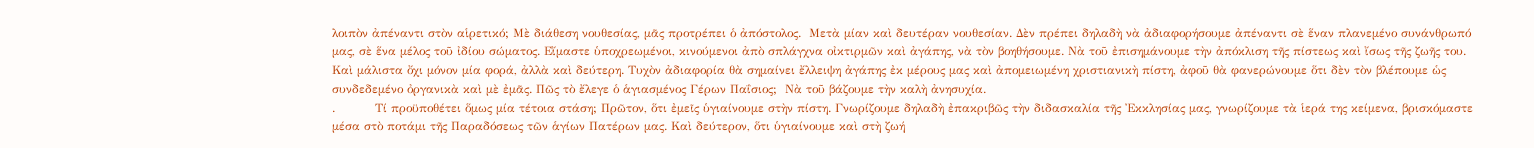λοιπὸν ἀπέναντι στὸν αἱρετικό; Μὲ διάθεση νουθεσίας, μᾶς προτρέπει ὁ ἀπόστολος.  Μετὰ μίαν καὶ δευτέραν νουθεσίαν. Δὲν πρέπει δηλαδὴ νὰ ἀδιαφορήσουμε ἀπέναντι σὲ ἕναν πλανεμένο συνάνθρωπό μας, σὲ ἕνα μέλος τοῦ ἰδίου σώματος. Εἴμαστε ὑποχρεωμένοι, κινούμενοι ἀπὸ σπλάγχνα οἰκτιρμῶν καὶ ἀγάπης, νὰ τὸν βοηθήσουμε. Νὰ τοῦ ἐπισημάνουμε τὴν ἀπόκλιση τῆς πίστεως καὶ ἴσως τῆς ζωῆς του. Καὶ μάλιστα ὄχι μόνον μία φορά, ἀλλὰ καὶ δεύτερη. Τυχὸν ἀδιαφορία θὰ σημαίνει ἔλλειψη ἀγάπης ἐκ μέρους μας καὶ ἀπομειωμένη χριστιανικὴ πίστη, ἀφοῦ θὰ φανερώνουμε ὅτι δὲν τὸν βλέπουμε ὡς συνδεδεμένο ὀργανικὰ καὶ μὲ ἐμᾶς. Πῶς τὸ ἔλεγε ὁ ἁγιασμένος Γέρων Παΐσιος;  Νὰ τοῦ βάζουμε τὴν καλὴ ἀνησυχία.
.          Τί προϋποθέτει ὅμως μία τέτοια στάση; Πρῶτον, ὅτι ἐμεῖς ὑγιαίνουμε στὴν πίστη. Γνωρίζουμε δηλαδὴ ἐπακριβῶς τὴν διδασκαλία τῆς Ἐκκλησίας μας, γνωρίζουμε τὰ ἱερά της κείμενα, βρισκόμαστε μέσα στὸ ποτάμι τῆς Παραδόσεως τῶν ἁγίων Πατέρων μας. Καὶ δεύτερον, ὅτι ὑγιαίνουμε καὶ στὴ ζωή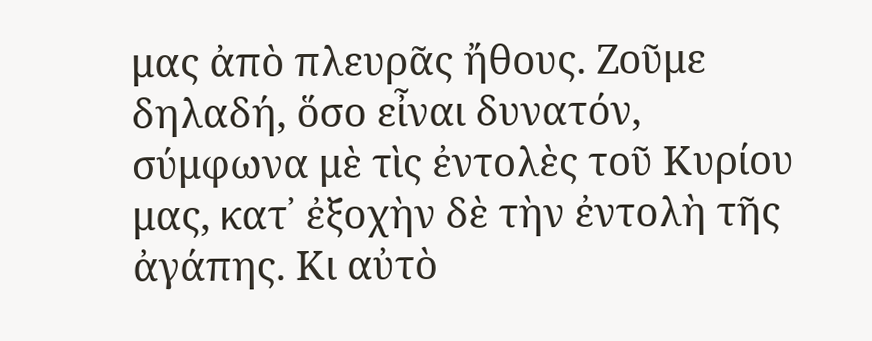μας ἀπὸ πλευρᾶς ἤθους. Ζοῦμε δηλαδή, ὅσο εἶναι δυνατόν, σύμφωνα μὲ τὶς ἐντολὲς τοῦ Κυρίου μας, κατ᾽ ἐξοχὴν δὲ τὴν ἐντολὴ τῆς ἀγάπης. Κι αὐτὸ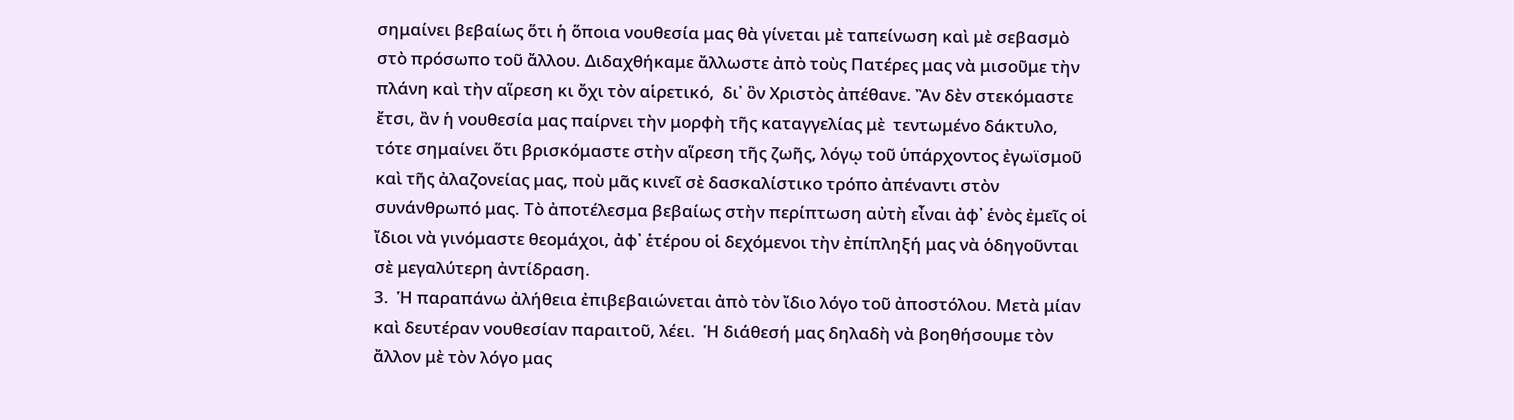σημαίνει βεβαίως ὅτι ἡ ὅποια νουθεσία μας θὰ γίνεται μὲ ταπείνωση καὶ μὲ σεβασμὸ στὸ πρόσωπο τοῦ ἄλλου. Διδαχθήκαμε ἄλλωστε ἀπὸ τοὺς Πατέρες μας νὰ μισοῦμε τὴν πλάνη καὶ τὴν αἵρεση κι ὄχι τὸν αἱρετικό,  δι᾽ ὃν Χριστὸς ἀπέθανε. Ἂν δὲν στεκόμαστε ἔτσι, ἂν ἡ νουθεσία μας παίρνει τὴν μορφὴ τῆς καταγγελίας μὲ  τεντωμένο δάκτυλο, τότε σημαίνει ὅτι βρισκόμαστε στὴν αἵρεση τῆς ζωῆς, λόγῳ τοῦ ὑπάρχοντος ἐγωϊσμοῦ καὶ τῆς ἀλαζονείας μας, ποὺ μᾶς κινεῖ σὲ δασκαλίστικο τρόπο ἀπέναντι στὸν συνάνθρωπό μας. Τὸ ἀποτέλεσμα βεβαίως στὴν περίπτωση αὐτὴ εἶναι ἀφ᾽ ἑνὸς ἐμεῖς οἱ ἴδιοι νὰ γινόμαστε θεομάχοι, ἀφ᾽ ἑτέρου οἱ δεχόμενοι τὴν ἐπίπληξή μας νὰ ὁδηγοῦνται σὲ μεγαλύτερη ἀντίδραση.
3.  Ἡ παραπάνω ἀλήθεια ἐπιβεβαιώνεται ἀπὸ τὸν ἴδιο λόγο τοῦ ἀποστόλου. Μετὰ μίαν καὶ δευτέραν νουθεσίαν παραιτοῦ, λέει.  Ἡ διάθεσή μας δηλαδὴ νὰ βοηθήσουμε τὸν ἄλλον μὲ τὸν λόγο μας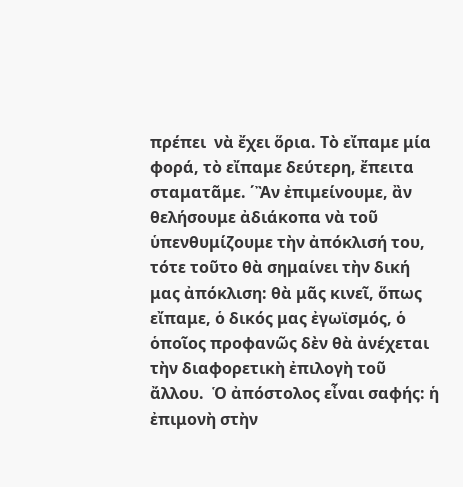πρέπει  νὰ ἔχει ὅρια. Τὸ εἴπαμε μία φορά, τὸ εἴπαμε δεύτερη, ἔπειτα σταματᾶμε. ΄Ἂν ἐπιμείνουμε, ἂν θελήσουμε ἀδιάκοπα νὰ τοῦ ὑπενθυμίζουμε τὴν ἀπόκλισή του, τότε τοῦτο θὰ σημαίνει τὴν δική μας ἀπόκλιση: θὰ μᾶς κινεῖ, ὅπως εἴπαμε, ὁ δικός μας ἐγωϊσμός, ὁ ὁποῖος προφανῶς δὲν θὰ ἀνέχεται τὴν διαφορετικὴ ἐπιλογὴ τοῦ ἄλλου.  Ὁ ἀπόστολος εἶναι σαφής: ἡ ἐπιμονὴ στὴν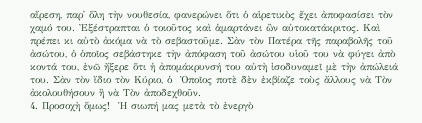αἵρεση, παρ᾽ ὅλη τὴν νουθεσία, φανερώνει ὅτι ὁ αἱρετικὸς ἔχει ἀποφασίσει τὸν χαμό του. Ἐξέστραπται ὁ τοιοῦτος καὶ ἁμαρτάνει ὢν αὐτοκατάκριτος. Καὶ πρέπει κι αὐτὸ ἀκόμα νὰ τὸ σεβαστοῦμε. Σὰν τὸν Πατέρα τῆς παραβολῆς τοῦ ἀσώτου, ὁ ὁποῖος σεβάστηκε τὴν ἀπόφαση τοῦ ἀσώτου υἱοῦ του νὰ φύγει ἀπὸ κοντά του, ἐνῶ ἤξερε ὅτι ἡ ἀπομάκρυνσή του αὐτὴ ἰσοδυναμεῖ μὲ τὴν ἀπώλειά του. Σὰν τὸν ἴδιο τὸν Κύριο, ὁ  Ὁποῖος ποτὲ δὲν ἐκβίαζε τοὺς ἄλλους νὰ Τὸν ἀκολουθήσουν ἢ νὰ Τὸν ἀποδεχθοῦν.
4. Προσοχὴ ὅμως!  Ἡ σιωπή μας μετὰ τὸ ἐνεργὸ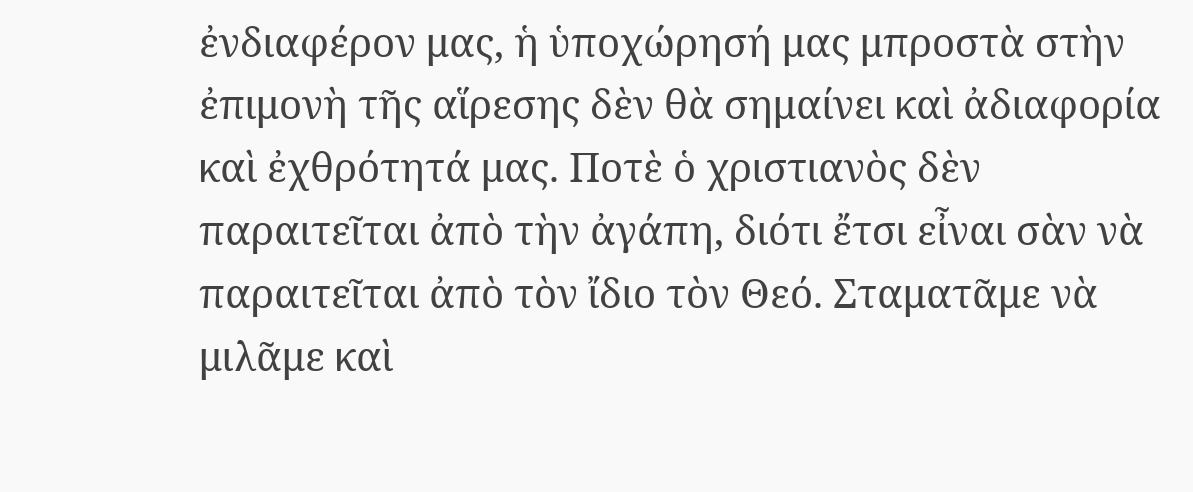ἐνδιαφέρον μας, ἡ ὑποχώρησή μας μπροστὰ στὴν ἐπιμονὴ τῆς αἵρεσης δὲν θὰ σημαίνει καὶ ἀδιαφορία καὶ ἐχθρότητά μας. Ποτὲ ὁ χριστιανὸς δὲν παραιτεῖται ἀπὸ τὴν ἀγάπη, διότι ἔτσι εἶναι σὰν νὰ παραιτεῖται ἀπὸ τὸν ἴδιο τὸν Θεό. Σταματᾶμε νὰ μιλᾶμε καὶ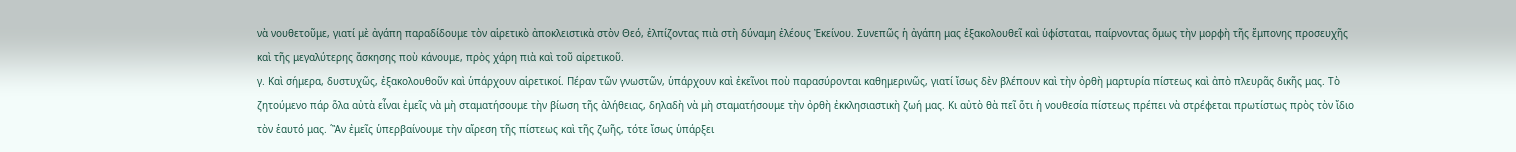νὰ νουθετοῦμε, γιατί μὲ ἀγάπη παραδίδουμε τὸν αἱρετικὸ ἀποκλειστικὰ στὸν Θεό, ἐλπίζοντας πιὰ στὴ δύναμη ἐλέους Ἐκείνου. Συνεπῶς ἡ ἀγάπη μας ἐξακολουθεῖ καὶ ὑφίσταται, παίρνοντας ὅμως τὴν μορφὴ τῆς ἔμπονης προσευχῆς καὶ τῆς μεγαλύτερης ἄσκησης ποὺ κάνουμε, πρὸς χάρη πιὰ καὶ τοῦ αἱρετικοῦ.
γ. Καὶ σήμερα, δυστυχῶς, ἐξακολουθοῦν καὶ ὑπάρχουν αἱρετικοί. Πέραν τῶν γνωστῶν, ὑπάρχουν καὶ ἐκεῖνοι ποὺ παρασύρονται καθημερινῶς, γιατί ἴσως δὲν βλέπουν καὶ τὴν ὀρθὴ μαρτυρία πίστεως καὶ ἀπὸ πλευρᾶς δικῆς μας. Τὸ ζητούμενο πάρ ὅλα αὐτὰ εἶναι ἐμεῖς νὰ μὴ σταματήσουμε τὴν βίωση τῆς ἀλήθειας, δηλαδὴ νὰ μὴ σταματήσουμε τὴν ὀρθὴ ἐκκλησιαστικὴ ζωή μας. Κι αὐτὸ θὰ πεῖ ὅτι ἡ νουθεσία πίστεως πρέπει νὰ στρέφεται πρωτίστως πρὸς τὸν ἴδιο τὸν ἑαυτό μας. ΄Ἂν ἐμεῖς ὑπερβαίνουμε τὴν αἵρεση τῆς πίστεως καὶ τῆς ζωῆς, τότε ἴσως ὑπάρξει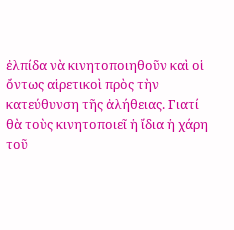ἐλπίδα νὰ κινητοποιηθοῦν καὶ οἱ ὄντως αἱρετικοὶ πρὸς τὴν κατεύθυνση τῆς ἀλήθειας. Γιατί θὰ τοὺς κινητοποιεῖ ἡ ἴδια ἡ χάρη τοῦ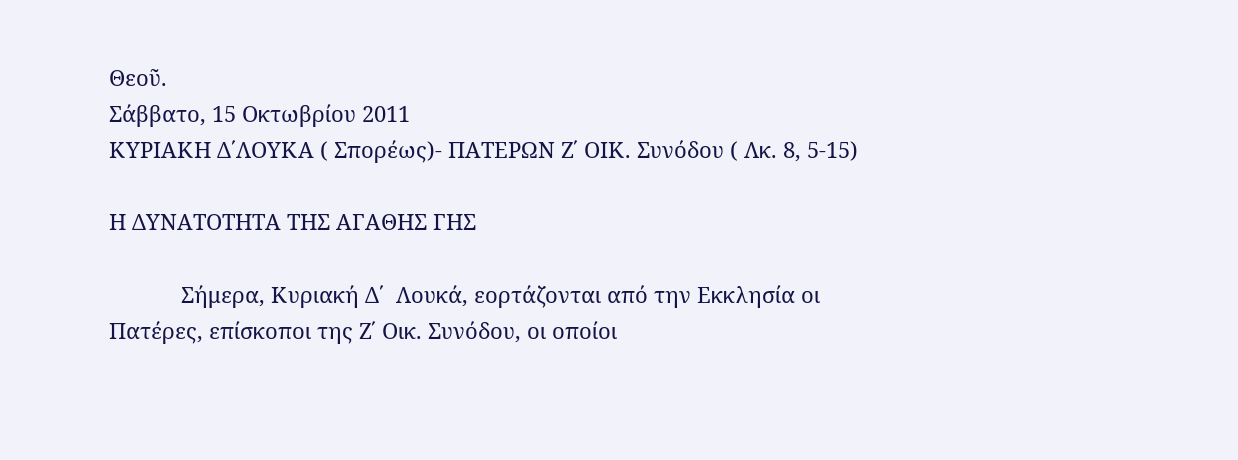Θεοῦ.
Σάββατο, 15 Οκτωβρίου 2011
ΚΥΡΙΑΚΗ Δ΄ΛΟΥΚΑ ( Σπορέως)- ΠΑΤΕΡΩΝ Ζ΄ ΟΙΚ. Συνόδου ( Λκ. 8, 5-15)

Η ΔΥΝΑΤΟΤΗΤΑ ΤΗΣ ΑΓΑΘΗΣ ΓΗΣ

            Σήμερα, Κυριακή Δ΄  Λουκά, εορτάζονται από την Εκκλησία οι Πατέρες, επίσκοποι της Ζ΄ Οικ. Συνόδου, οι οποίοι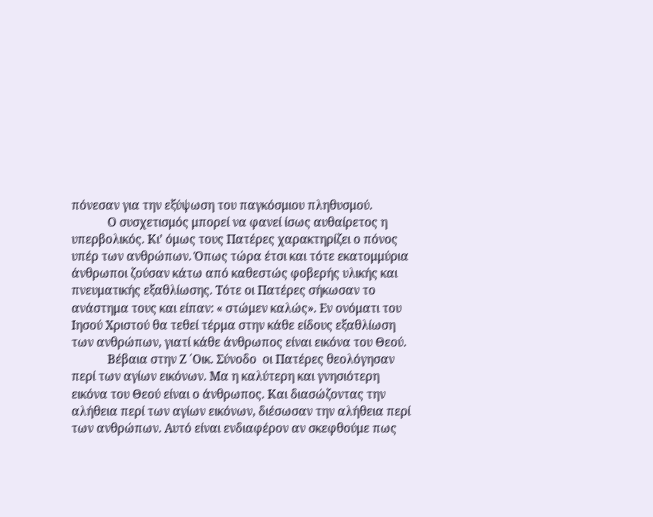πόνεσαν για την εξύψωση του παγκόσμιου πληθυσμού.
            Ο συσχετισμός μπορεί να φανεί ίσως αυθαίρετος η υπερβολικός. Κι’ όμως τους Πατέρες χαρακτηρίζει ο πόνος υπέρ των ανθρώπων. Όπως τώρα έτσι και τότε εκατομμύρια άνθρωποι ζούσαν κάτω από καθεστώς φοβερής υλικής και πνευματικής εξαθλίωσης. Τότε οι Πατέρες σήκωσαν το ανάστημα τους και είπαν: « στώμεν καλώς». Εν ονόματι του Ιησού Χριστού θα τεθεί τέρμα στην κάθε είδους εξαθλίωση των ανθρώπων, γιατί κάθε άνθρωπος είναι εικόνα του Θεού.
            Βέβαια στην Ζ ΄Οικ. Σύνοδο  οι Πατέρες θεολόγησαν περί των αγίων εικόνων. Μα η καλύτερη και γνησιότερη εικόνα του Θεού είναι ο άνθρωπος. Και διασώζοντας την αλήθεια περί των αγίων εικόνων, διέσωσαν την αλήθεια περί των ανθρώπων. Αυτό είναι ενδιαφέρον αν σκεφθούμε πως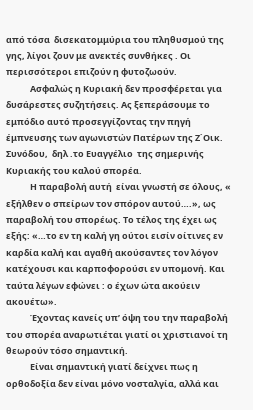από τόσα  δισεκατομμύρια του πληθυσμού της γης, λίγοι ζουν με ανεκτές συνθήκες . Οι περισσότεροι επιζούν η φυτοζωούν.
            Ασφαλώς η Κυριακή δεν προσφέρεται για δυσάρεστες συζητήσεις. Ας ξεπεράσουμε το εμπόδιο αυτό προσεγγίζοντας την πηγή έμπνευσης των αγωνιστών Πατέρων της Ζ΄Οικ. Συνόδου,  δηλ .το Ευαγγέλιο  της σημερινής Κυριακής του καλού σπορέα.
            Η παραβολή αυτή  είναι γνωστή σε όλους, « εξήλθεν ο σπείρων τον σπόρον αυτού….», ως παραβολή του σπορέως. Το τέλος της έχει ως εξής: «…το εν τη καλή γη ούτοι εισίν οίτινες εν καρδία καλή και αγαθή ακούσαντες τον λόγον κατέχουσι και καρποφορούσι εν υπομονή. Και ταύτα λέγων εφώνει : ο έχων ώτα ακούειν ακουέτω».
            Έχοντας κανείς υπ’ όψη του την παραβολή του σπορέα αναρωτιέται γιατί οι χριστιανοί τη θεωρούν τόσο σημαντική.
            Είναι σημαντική γιατί δείχνει πως η ορθοδοξία δεν είναι μόνο νοσταλγία, αλλά και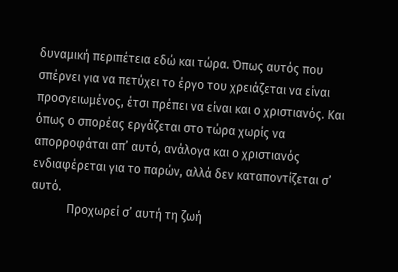δυναμική περιπέτεια εδώ και τώρα. Όπως αυτός που σπέρνει για να πετύχει το έργο του χρειάζεται να είναι προσγειωμένος, έτσι πρέπει να είναι και ο χριστιανός. Και όπως ο σπορέας εργάζεται στο τώρα χωρίς να απορροφάται απ’ αυτό, ανάλογα και ο χριστιανός ενδιαφέρεται για το παρών, αλλά δεν καταποντίζεται σ’ αυτό.
            Προχωρεί σ’ αυτή τη ζωή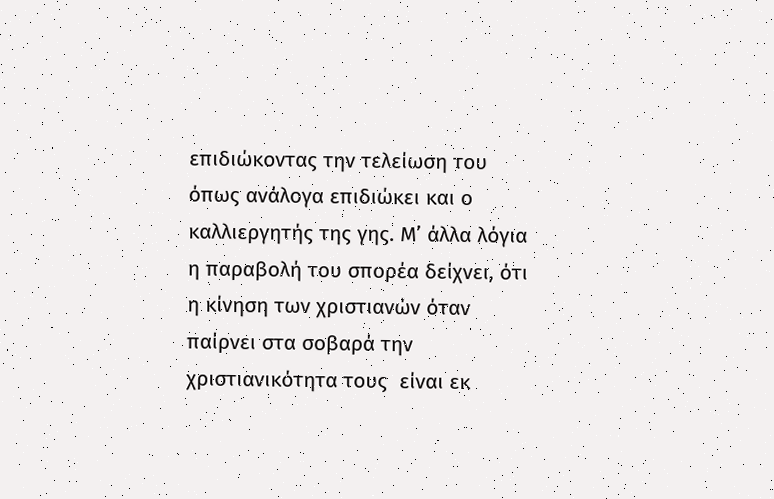επιδιώκοντας την τελείωση του όπως ανάλογα επιδιώκει και ο καλλιεργητής της γης. Μ’ άλλα λόγια η παραβολή του σπορέα δείχνει, ότι η κίνηση των χριστιανών όταν παίρνει στα σοβαρά την χριστιανικότητα τους  είναι εκ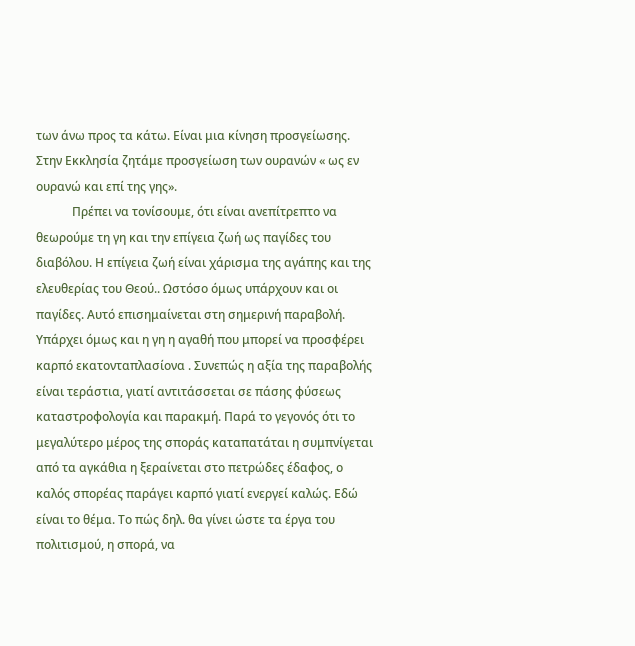των άνω προς τα κάτω. Είναι μια κίνηση προσγείωσης. Στην Εκκλησία ζητάμε προσγείωση των ουρανών « ως εν ουρανώ και επί της γης».
            Πρέπει να τονίσουμε, ότι είναι ανεπίτρεπτο να θεωρούμε τη γη και την επίγεια ζωή ως παγίδες του διαβόλου. Η επίγεια ζωή είναι χάρισμα της αγάπης και της ελευθερίας του Θεού.. Ωστόσο όμως υπάρχουν και οι παγίδες. Αυτό επισημαίνεται στη σημερινή παραβολή. Υπάρχει όμως και η γη η αγαθή που μπορεί να προσφέρει καρπό εκατονταπλασίονα . Συνεπώς η αξία της παραβολής είναι τεράστια, γιατί αντιτάσσεται σε πάσης φύσεως καταστροφολογία και παρακμή. Παρά το γεγονός ότι το μεγαλύτερο μέρος της σποράς καταπατάται η συμπνίγεται από τα αγκάθια η ξεραίνεται στο πετρώδες έδαφος, ο καλός σπορέας παράγει καρπό γιατί ενεργεί καλώς. Εδώ είναι το θέμα. Το πώς δηλ. θα γίνει ώστε τα έργα του πολιτισμού, η σπορά, να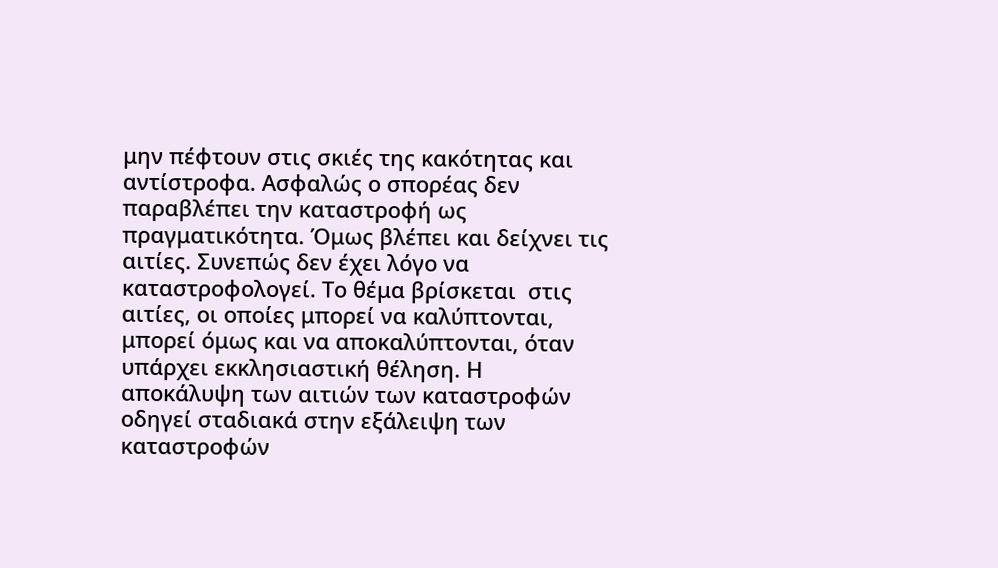μην πέφτουν στις σκιές της κακότητας και αντίστροφα. Ασφαλώς ο σπορέας δεν παραβλέπει την καταστροφή ως πραγματικότητα. Όμως βλέπει και δείχνει τις αιτίες. Συνεπώς δεν έχει λόγο να καταστροφολογεί. Το θέμα βρίσκεται  στις αιτίες, οι οποίες μπορεί να καλύπτονται, μπορεί όμως και να αποκαλύπτονται, όταν υπάρχει εκκλησιαστική θέληση. Η αποκάλυψη των αιτιών των καταστροφών οδηγεί σταδιακά στην εξάλειψη των καταστροφών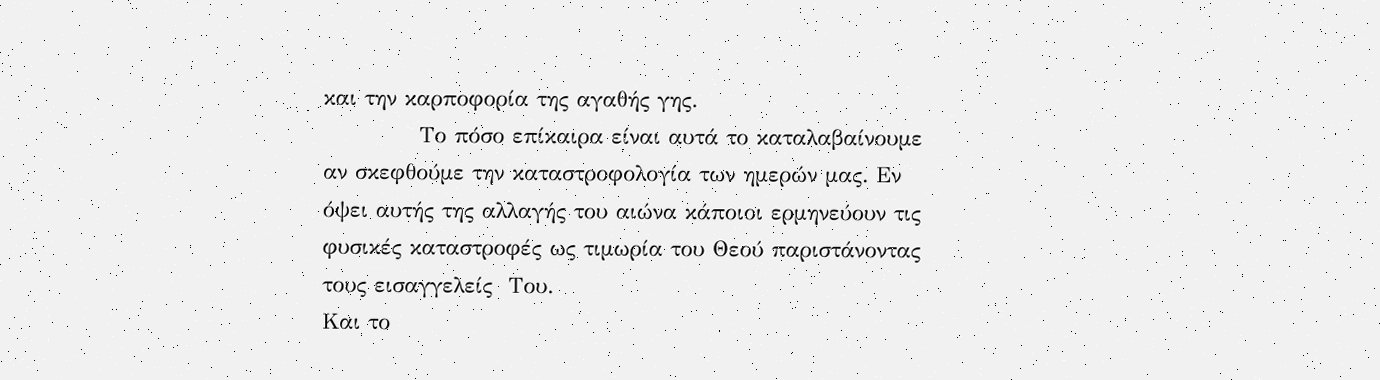και την καρποφορία της αγαθής γης.
            Το πόσο επίκαιρα είναι αυτά το καταλαβαίνουμε αν σκεφθούμε την καταστροφολογία των ημερών μας. Εν όψει αυτής της αλλαγής του αιώνα κάποιοι ερμηνεύουν τις φυσικές καταστροφές ως τιμωρία του Θεού παριστάνοντας τους εισαγγελείς  Του.
Και το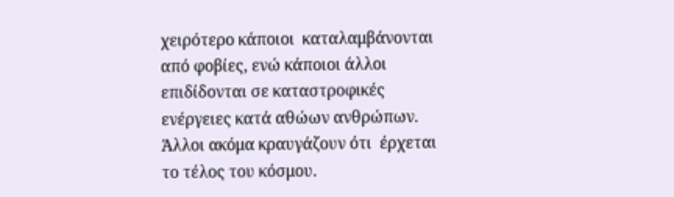χειρότερο κάποιοι  καταλαμβάνονται από φοβίες, ενώ κάποιοι άλλοι επιδίδονται σε καταστροφικές ενέργειες κατά αθώων ανθρώπων. Άλλοι ακόμα κραυγάζουν ότι  έρχεται το τέλος του κόσμου.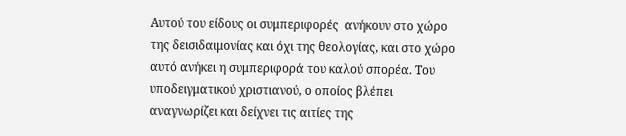Αυτού του είδους οι συμπεριφορές  ανήκουν στο χώρο της δεισιδαιμονίας και όχι της θεολογίας, και στο χώρο αυτό ανήκει η συμπεριφορά του καλού σπορέα. Του υποδειγματικού χριστιανού, ο οποίος βλέπει αναγνωρίζει και δείχνει τις αιτίες της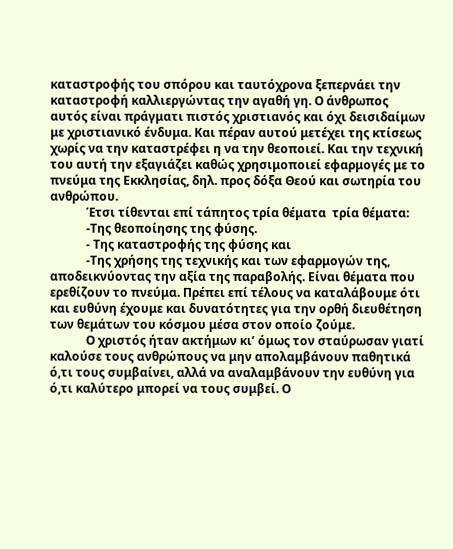καταστροφής του σπόρου και ταυτόχρονα ξεπερνάει την καταστροφή καλλιεργώντας την αγαθή γη. Ο άνθρωπος αυτός είναι πράγματι πιστός χριστιανός και όχι δεισιδαίμων με χριστιανικό ένδυμα. Και πέραν αυτού μετέχει της κτίσεως χωρίς να την καταστρέφει η να την θεοποιεί. Και την τεχνική του αυτή την εξαγιάζει καθώς χρησιμοποιεί εφαρμογές με το πνεύμα της Εκκλησίας, δηλ. προς δόξα Θεού και σωτηρία του ανθρώπου.
            Έτσι τίθενται επί τάπητος τρία θέματα  τρία θέματα:
            -Της θεοποίησης της φύσης.
            - Της καταστροφής της φύσης και
            -Της χρήσης της τεχνικής και των εφαρμογών της, αποδεικνύοντας την αξία της παραβολής. Είναι θέματα που ερεθίζουν το πνεύμα. Πρέπει επί τέλους να καταλάβουμε ότι και ευθύνη έχουμε και δυνατότητες για την ορθή διευθέτηση των θεμάτων του κόσμου μέσα στον οποίο ζούμε.
            Ο χριστός ήταν ακτήμων κι’ όμως τον σταύρωσαν γιατί καλούσε τους ανθρώπους να μην απολαμβάνουν παθητικά ό,τι τους συμβαίνει, αλλά να αναλαμβάνουν την ευθύνη για ό,τι καλύτερο μπορεί να τους συμβεί. Ο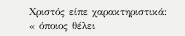Χριστός είπε χαρακτηριστικά: « όποιος θέλει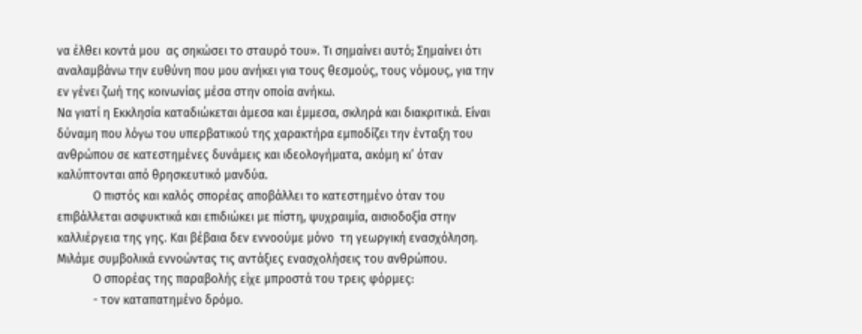να έλθει κοντά μου  ας σηκώσει το σταυρό του». Τι σημαίνει αυτό; Σημαίνει ότι αναλαμβάνω την ευθύνη που μου ανήκει για τους θεσμούς, τους νόμους, για την εν γένει ζωή της κοινωνίας μέσα στην οποία ανήκω.
Να γιατί η Εκκλησία καταδιώκεται άμεσα και έμμεσα, σκληρά και διακριτικά. Είναι δύναμη που λόγω του υπερβατικού της χαρακτήρα εμποδίζει την ένταξη του ανθρώπου σε κατεστημένες δυνάμεις και ιδεολογήματα, ακόμη κι’ όταν καλύπτονται από θρησκευτικό μανδύα.
            Ο πιστός και καλός σπορέας αποβάλλει το κατεστημένο όταν του επιβάλλεται ασφυκτικά και επιδιώκει με πίστη, ψυχραιμία, αισιοδοξία στην καλλιέργεια της γης. Και βέβαια δεν εννοούμε μόνο  τη γεωργική ενασχόληση. Μιλάμε συμβολικά εννοώντας τις αντάξιες ενασχολήσεις του ανθρώπου.
            Ο σπορέας της παραβολής είχε μπροστά του τρεις φόρμες:
            - τον καταπατημένο δρόμο.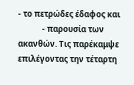- το πετρώδες έδαφος και
            - παρουσία των ακανθών. Τις παρέκαμψε επιλέγοντας την τέταρτη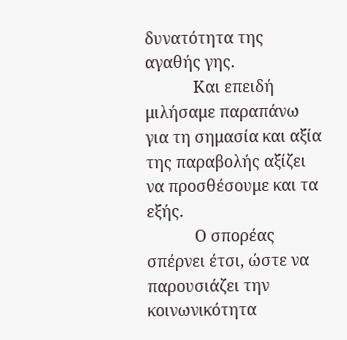δυνατότητα της αγαθής γης.
            Και επειδή μιλήσαμε παραπάνω για τη σημασία και αξία της παραβολής αξίζει να προσθέσουμε και τα εξής.
            Ο σπορέας σπέρνει έτσι, ώστε να παρουσιάζει την κοινωνικότητα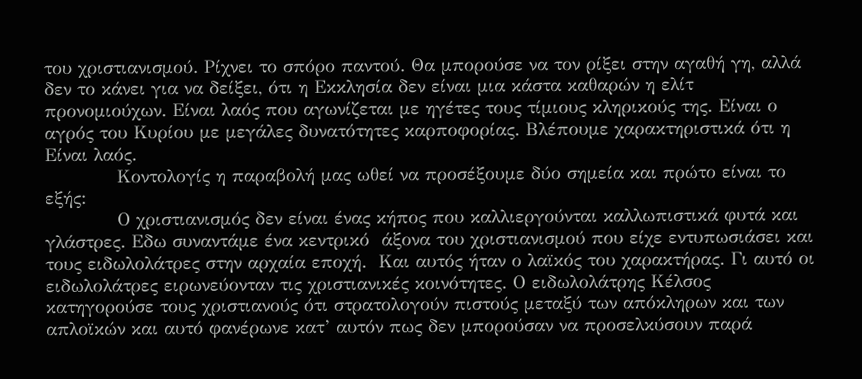του χριστιανισμού. Ρίχνει το σπόρο παντού. Θα μπορούσε να τον ρίξει στην αγαθή γη, αλλά δεν το κάνει για να δείξει, ότι η Εκκλησία δεν είναι μια κάστα καθαρών η ελίτ προνομιούχων. Είναι λαός που αγωνίζεται με ηγέτες τους τίμιους κληρικούς της. Είναι ο αγρός του Κυρίου με μεγάλες δυνατότητες καρποφορίας. Βλέπουμε χαρακτηριστικά ότι η Είναι λαός.
            Κοντολογίς η παραβολή μας ωθεί να προσέξουμε δύο σημεία και πρώτο είναι το εξής:
            Ο χριστιανισμός δεν είναι ένας κήπος που καλλιεργούνται καλλωπιστικά φυτά και γλάστρες. Εδω συναντάμε ένα κεντρικό  άξονα του χριστιανισμού που είχε εντυπωσιάσει και τους ειδωλολάτρες στην αρχαία εποχή.  Και αυτός ήταν ο λαϊκός του χαρακτήρας. Γι αυτό οι ειδωλολάτρες ειρωνεύονταν τις χριστιανικές κοινότητες. Ο ειδωλολάτρης Κέλσος κατηγορούσε τους χριστιανούς ότι στρατολογούν πιστούς μεταξύ των απόκληρων και των απλοϊκών και αυτό φανέρωνε κατ’ αυτόν πως δεν μπορούσαν να προσελκύσουν παρά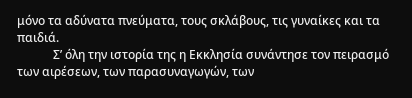μόνο τα αδύνατα πνεύματα, τους σκλάβους, τις γυναίκες και τα παιδιά.
            Σ’ όλη την ιστορία της η Εκκλησία συνάντησε τον πειρασμό των αιρέσεων, των παρασυναγωγών, των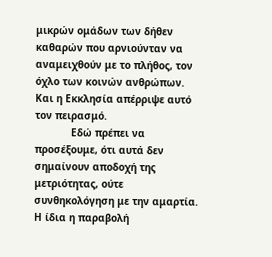μικρών ομάδων των δήθεν καθαρών που αρνιούνταν να αναμειχθούν με το πλήθος, τον όχλο των κοινών ανθρώπων. Και η Εκκλησία απέρριψε αυτό τον πειρασμό.
            Εδώ πρέπει να προσέξουμε, ότι αυτά δεν σημαίνουν αποδοχή της μετριότητας, ούτε συνθηκολόγηση με την αμαρτία. Η ίδια η παραβολή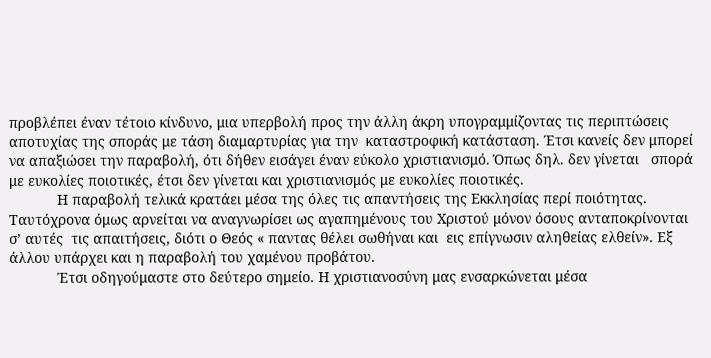προβλέπει έναν τέτοιο κίνδυνο, μια υπερβολή προς την άλλη άκρη υπογραμμίζοντας τις περιπτώσεις αποτυχίας της σποράς με τάση διαμαρτυρίας για την  καταστροφική κατάσταση. Έτσι κανείς δεν μπορεί να απαξιώσει την παραβολή, ότι δήθεν εισάγει έναν εύκολο χριστιανισμό. Όπως δηλ. δεν γίνεται   σπορά με ευκολίες ποιοτικές, έτσι δεν γίνεται και χριστιανισμός με ευκολίες ποιοτικές.
            Η παραβολή τελικά κρατάει μέσα της όλες τις απαντήσεις της Εκκλησίας περί ποιότητας. Ταυτόχρονα όμως αρνείται να αναγνωρίσει ως αγαπημένους του Χριστού μόνον όσους ανταποκρίνονται σ’ αυτές  τις απαιτήσεις, διότι ο Θεός « παντας θέλει σωθήναι και  εις επίγνωσιν αληθείας ελθείν». Εξ άλλου υπάρχει και η παραβολή του χαμένου προβάτου.
            Έτσι οδηγούμαστε στο δεύτερο σημείο. Η χριστιανοσύνη μας ενσαρκώνεται μέσα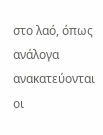στο λαό, όπως ανάλογα ανακατεύονται οι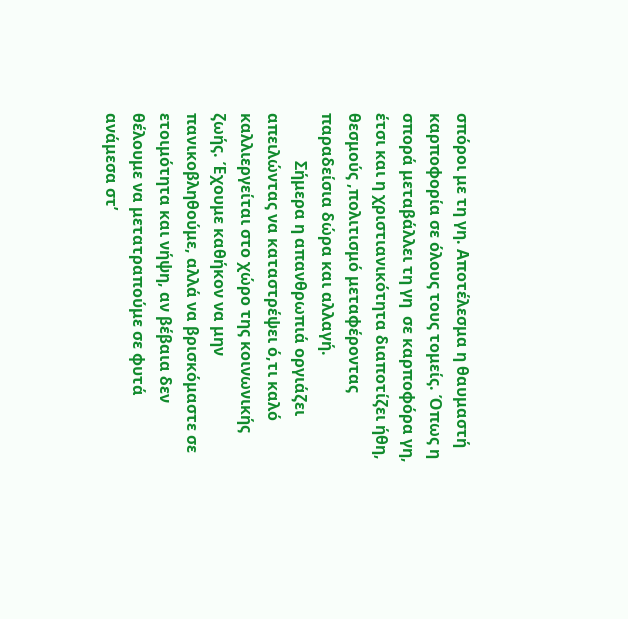σπόροι με τη γη. Αποτέλεσμα η θαυμαστή καρποφορία σε όλους τους τομείς. Όπως η σπορά μεταβάλλει τη γη  σε καρποφόρα γη, έτσι και η χριστιανικότητα διαποτίζει ήθη, θεσμούς ,πολιτισμό μεταφέροντας παραδείσια δώρα και αλλαγή.
            Σήμερα η απανθρωπιά οργιάζει απειλώντας να καταστρέψει ό,τι καλό καλλιεργείται στο χώρο της κοινωνικής ζωής. Έχουμε καθήκον να μην πανικοβληθούμε, αλλά να βρισκόμαστε σε ετοιμότητα και νήψη, αν βέβαια δεν θέλουμε να μετατραπούμε σε φυτά ανάμεσα στ’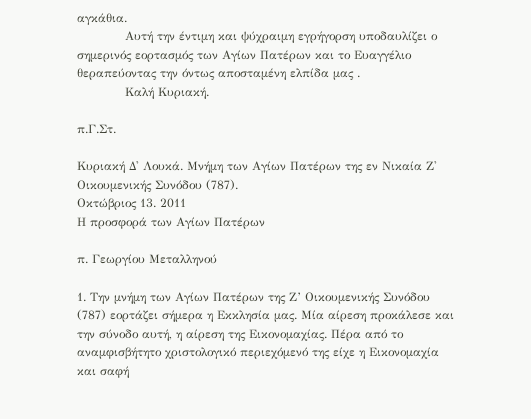αγκάθια.
            Αυτή την έντιμη και ψύχραιμη εγρήγορση υποδαυλίζει ο σημερινός εορτασμός των Αγίων Πατέρων και το Ευαγγέλιο θεραπεύοντας την όντως αποσταμένη ελπίδα μας .
            Καλή Κυριακή.

π.Γ.Στ.

Κυριακή Δ' Λουκά. Μνήμη των Αγίων Πατέρων της εν Νικαία Ζ' Οικουμενικής Συνόδου (787).
Οκτώβριος 13. 2011
Η προσφορά των Αγίων Πατέρων

π. Γεωργίου Μεταλληνού

1. Την μνήμη των Αγίων Πατέρων της Ζ’ Οικουμενικής Συνόδου (787) εορτάζει σήμερα η Εκκλησία μας. Μία αίρεση προκάλεσε και την σύνοδο αυτή, η αίρεση της Εικονομαχίας. Πέρα από το αναμφισβήτητο χριστολογικό περιεχόμενό της είχε η Εικονομαχία και σαφή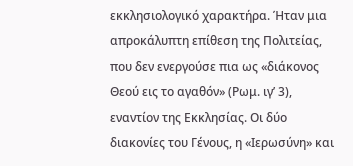εκκλησιολογικό χαρακτήρα. Ήταν μια απροκάλυπτη επίθεση της Πολιτείας, που δεν ενεργούσε πια ως «διάκονος Θεού εις το αγαθόν» (Ρωμ. ιγ’ 3), εναντίον της Εκκλησίας. Οι δύο διακονίες του Γένους, η «Ιερωσύνη» και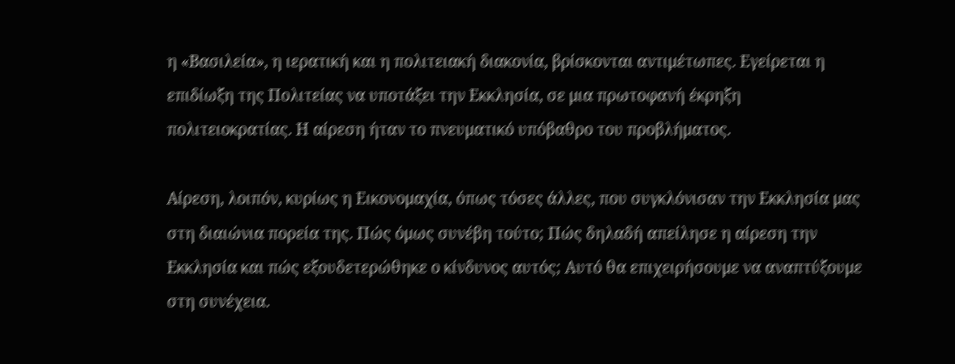η «Βασιλεία», η ιερατική και η πολιτειακή διακονία, βρίσκονται αντιμέτωπες. Εγείρεται η επιδίωξη της Πολιτείας να υποτάξει την Εκκλησία, σε μια πρωτοφανή έκρηξη πολιτειοκρατίας. Η αίρεση ήταν το πνευματικό υπόβαθρο του προβλήματος.

Αίρεση, λοιπόν, κυρίως η Εικονομαχία, όπως τόσες άλλες, που συγκλόνισαν την Εκκλησία μας στη διαιώνια πορεία της. Πώς όμως συνέβη τούτο; Πώς δηλαδή απείλησε η αίρεση την Εκκλησία και πώς εξουδετερώθηκε ο κίνδυνος αυτός; Αυτό θα επιχειρήσουμε να αναπτύξουμε στη συνέχεια.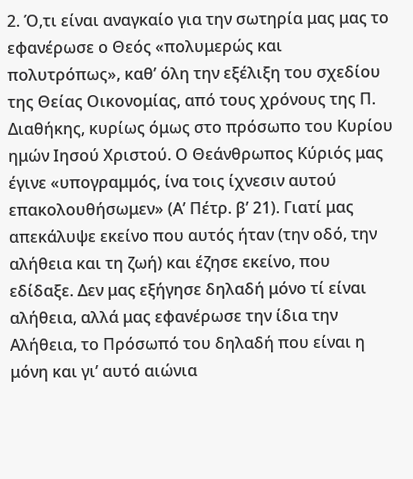2. Ό,τι είναι αναγκαίο για την σωτηρία μας μας το εφανέρωσε ο Θεός «πολυμερώς και πολυτρόπως», καθ’ όλη την εξέλιξη του σχεδίου της Θείας Οικονομίας, από τους χρόνους της Π. Διαθήκης, κυρίως όμως στο πρόσωπο του Κυρίου ημών Ιησού Χριστού. Ο Θεάνθρωπος Κύριός μας έγινε «υπογραμμός, ίνα τοις ίχνεσιν αυτού επακολουθήσωμεν» (Α’ Πέτρ. β’ 21). Γιατί μας απεκάλυψε εκείνο που αυτός ήταν (την οδό, την αλήθεια και τη ζωή) και έζησε εκείνο, που εδίδαξε. Δεν μας εξήγησε δηλαδή μόνο τί είναι αλήθεια, αλλά μας εφανέρωσε την ίδια την Αλήθεια, το Πρόσωπό του δηλαδή που είναι η μόνη και γι’ αυτό αιώνια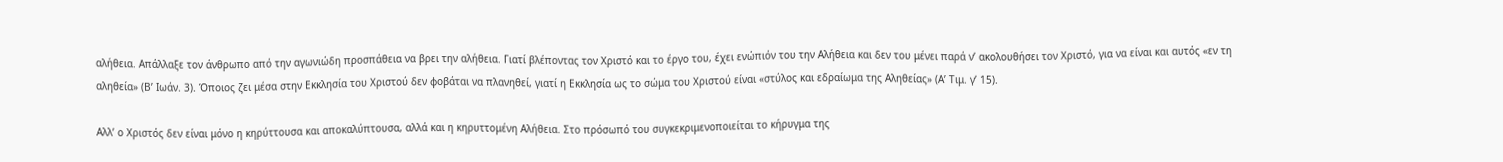αλήθεια. Απάλλαξε τον άνθρωπο από την αγωνιώδη προσπάθεια να βρει την αλήθεια. Γιατί βλέποντας τον Χριστό και το έργο του, έχει ενώπιόν του την Αλήθεια και δεν του μένει παρά ν’ ακολουθήσει τον Χριστό, για να είναι και αυτός «εν τη αληθεία» (Β’ Ιωάν. 3). Όποιος ζει μέσα στην Εκκλησία του Χριστού δεν φοβάται να πλανηθεί, γιατί η Εκκλησία ως το σώμα του Χριστού είναι «στύλος και εδραίωμα της Αληθείας» (Α’ Τιμ. γ’ 15).

Αλλ’ ο Χριστός δεν είναι μόνο η κηρύττουσα και αποκαλύπτουσα, αλλά και η κηρυττομένη Αλήθεια. Στο πρόσωπό του συγκεκριμενοποιείται το κήρυγμα της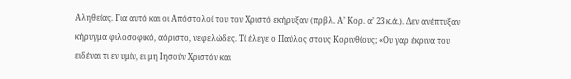Αληθείας. Για αυτό και οι Απόστολοί του τον Χριστό εκήρυξαν (πρβλ. Α’ Κορ. α’ 23 κ.ά.). Δεν ανέπτυξαν κήρυγμα φιλοσοφικό, αόριστο, νεφελώδες. Τί έλεγε ο Παύλος στους Κορινθίους; «Ου γαρ έκρινα του ειδέναι τι εν υμίν, ει μη Ιησούν Χριστόν και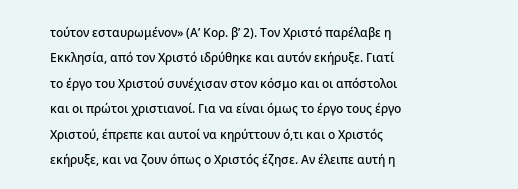τούτον εσταυρωμένον» (Α’ Κορ. β’ 2). Τον Χριστό παρέλαβε η Εκκλησία, από τον Χριστό ιδρύθηκε και αυτόν εκήρυξε. Γιατί το έργο του Χριστού συνέχισαν στον κόσμο και οι απόστολοι και οι πρώτοι χριστιανοί. Για να είναι όμως το έργο τους έργο Χριστού, έπρεπε και αυτοί να κηρύττουν ό,τι και ο Χριστός εκήρυξε, και να ζουν όπως ο Χριστός έζησε. Αν έλειπε αυτή η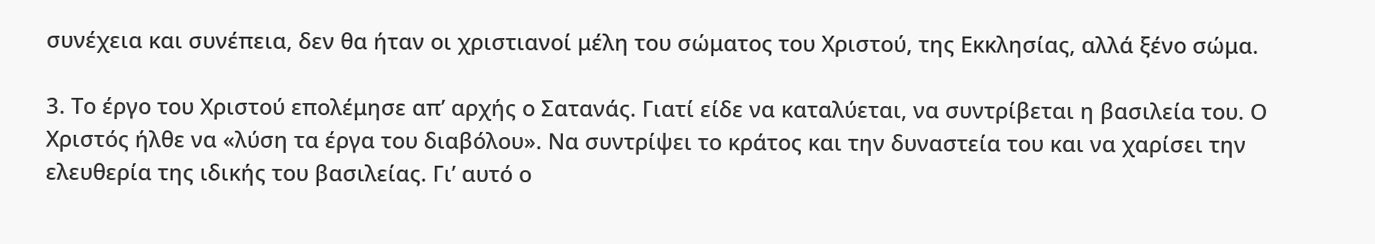συνέχεια και συνέπεια, δεν θα ήταν οι χριστιανοί μέλη του σώματος του Χριστού, της Εκκλησίας, αλλά ξένο σώμα.

3. Το έργο του Χριστού επολέμησε απ’ αρχής ο Σατανάς. Γιατί είδε να καταλύεται, να συντρίβεται η βασιλεία του. Ο Χριστός ήλθε να «λύση τα έργα του διαβόλου». Να συντρίψει το κράτος και την δυναστεία του και να χαρίσει την ελευθερία της ιδικής του βασιλείας. Γι’ αυτό ο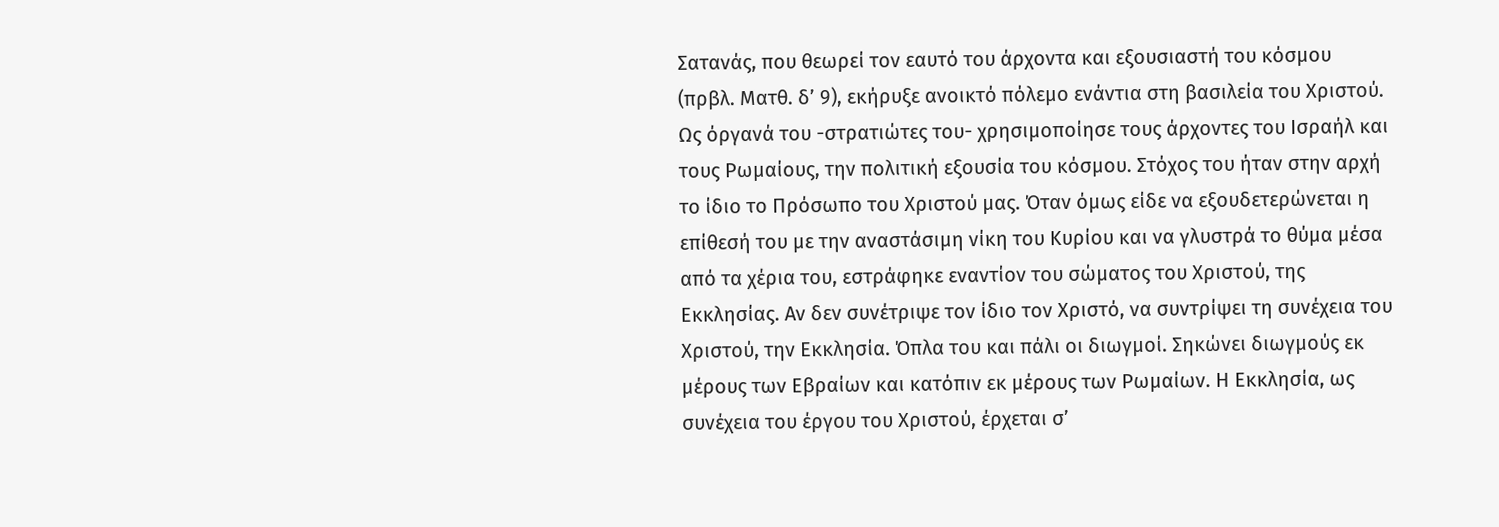Σατανάς, που θεωρεί τον εαυτό του άρχοντα και εξουσιαστή του κόσμου (πρβλ. Ματθ. δ’ 9), εκήρυξε ανοικτό πόλεμο ενάντια στη βασιλεία του Χριστού. Ως όργανά του -στρατιώτες του- χρησιμοποίησε τους άρχοντες του Ισραήλ και τους Ρωμαίους, την πολιτική εξουσία του κόσμου. Στόχος του ήταν στην αρχή το ίδιο το Πρόσωπο του Χριστού μας. Όταν όμως είδε να εξουδετερώνεται η επίθεσή του με την αναστάσιμη νίκη του Κυρίου και να γλυστρά το θύμα μέσα από τα χέρια του, εστράφηκε εναντίον του σώματος του Χριστού, της Εκκλησίας. Αν δεν συνέτριψε τον ίδιο τον Χριστό, να συντρίψει τη συνέχεια του Χριστού, την Εκκλησία. Όπλα του και πάλι οι διωγμοί. Σηκώνει διωγμούς εκ μέρους των Εβραίων και κατόπιν εκ μέρους των Ρωμαίων. Η Εκκλησία, ως συνέχεια του έργου του Χριστού, έρχεται σ’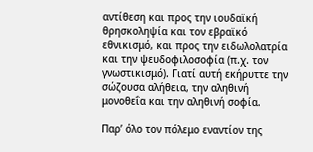αντίθεση και προς την ιουδαϊκή θρησκοληψία και τον εβραϊκό εθνικισμό, και προς την ειδωλολατρία και την ψευδοφιλοσοφία (π.χ. τον γνωστικισμό). Γιατί αυτή εκήρυττε την σώζουσα αλήθεια, την αληθινή μονοθεΐα και την αληθινή σοφία.

Παρ’ όλο τον πόλεμο εναντίον της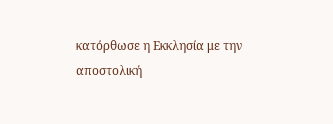κατόρθωσε η Εκκλησία με την αποστολική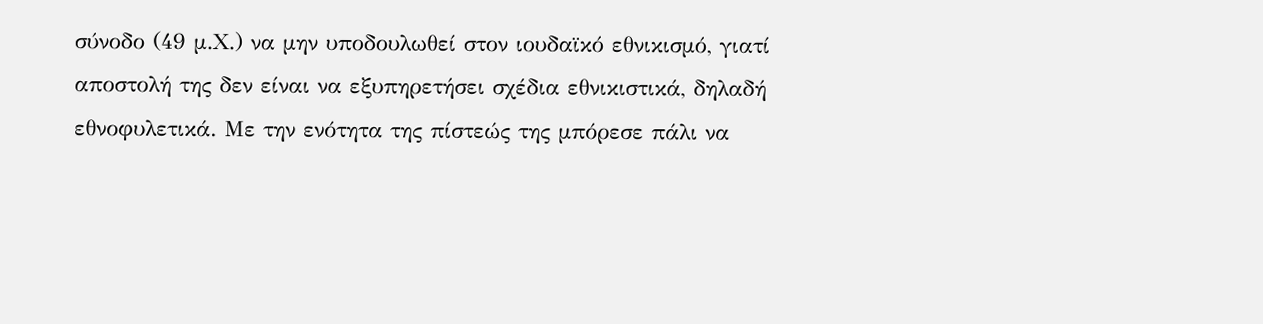σύνοδο (49 μ.Χ.) να μην υποδουλωθεί στον ιουδαϊκό εθνικισμό, γιατί αποστολή της δεν είναι να εξυπηρετήσει σχέδια εθνικιστικά, δηλαδή εθνοφυλετικά. Με την ενότητα της πίστεώς της μπόρεσε πάλι να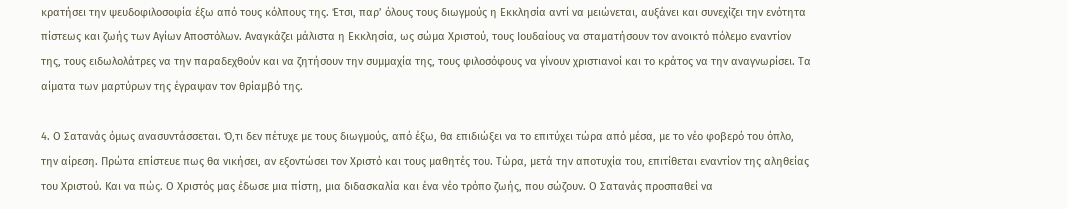κρατήσει την ψευδοφιλοσοφία έξω από τους κόλπους της. Έτσι, παρ’ όλους τους διωγμούς η Εκκλησία αντί να μειώνεται, αυξάνει και συνεχίζει την ενότητα πίστεως και ζωής των Αγίων Αποστόλων. Αναγκάζει μάλιστα η Εκκλησία, ως σώμα Χριστού, τους Ιουδαίους να σταματήσουν τον ανοικτό πόλεμο εναντίον της, τους ειδωλολάτρες να την παραδεχθούν και να ζητήσουν την συμμαχία της, τους φιλοσόφους να γίνουν χριστιανοί και το κράτος να την αναγνωρίσει. Τα αίματα των μαρτύρων της έγραψαν τον θρίαμβό της.

4. Ο Σατανάς όμως ανασυντάσσεται. Ό,τι δεν πέτυχε με τους διωγμούς, από έξω, θα επιδιώξει να το επιτύχει τώρα από μέσα, με το νέο φοβερό του όπλο, την αίρεση. Πρώτα επίστευε πως θα νικήσει, αν εξοντώσει τον Χριστό και τους μαθητές του. Τώρα, μετά την αποτυχία του, επιτίθεται εναντίον της αληθείας του Χριστού. Και να πώς. Ο Χριστός μας έδωσε μια πίστη, μια διδασκαλία και ένα νέο τρόπο ζωής, που σώζουν. Ο Σατανάς προσπαθεί να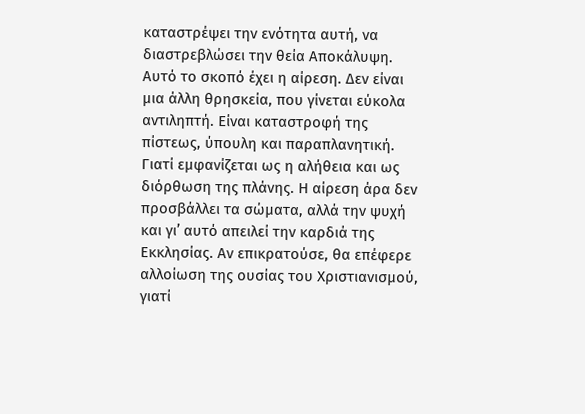καταστρέψει την ενότητα αυτή, να διαστρεβλώσει την θεία Αποκάλυψη. Αυτό το σκοπό έχει η αίρεση. Δεν είναι μια άλλη θρησκεία, που γίνεται εύκολα αντιληπτή. Είναι καταστροφή της πίστεως, ύπουλη και παραπλανητική. Γιατί εμφανίζεται ως η αλήθεια και ως διόρθωση της πλάνης. Η αίρεση άρα δεν προσβάλλει τα σώματα, αλλά την ψυχή και γι’ αυτό απειλεί την καρδιά της Εκκλησίας. Αν επικρατούσε, θα επέφερε αλλοίωση της ουσίας του Χριστιανισμού, γιατί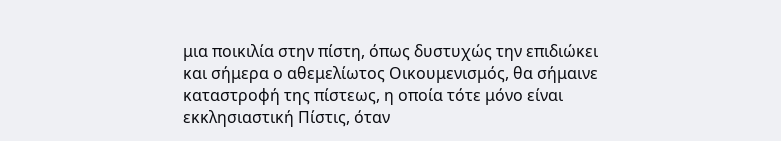μια ποικιλία στην πίστη, όπως δυστυχώς την επιδιώκει και σήμερα ο αθεμελίωτος Οικουμενισμός, θα σήμαινε καταστροφή της πίστεως, η οποία τότε μόνο είναι εκκλησιαστική Πίστις, όταν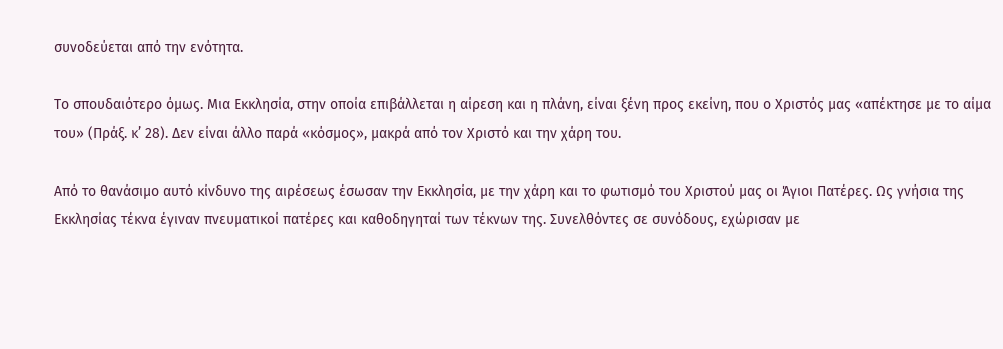συνοδεύεται από την ενότητα.

Το σπουδαιότερο όμως. Μια Εκκλησία, στην οποία επιβάλλεται η αίρεση και η πλάνη, είναι ξένη προς εκείνη, που ο Χριστός μας «απέκτησε με το αίμα του» (Πράξ. κ’ 28). Δεν είναι άλλο παρά «κόσμος», μακρά από τον Χριστό και την χάρη του.

Από το θανάσιμο αυτό κίνδυνο της αιρέσεως έσωσαν την Εκκλησία, με την χάρη και το φωτισμό του Χριστού μας οι Άγιοι Πατέρες. Ως γνήσια της Εκκλησίας τέκνα έγιναν πνευματικοί πατέρες και καθοδηγηταί των τέκνων της. Συνελθόντες σε συνόδους, εχώρισαν με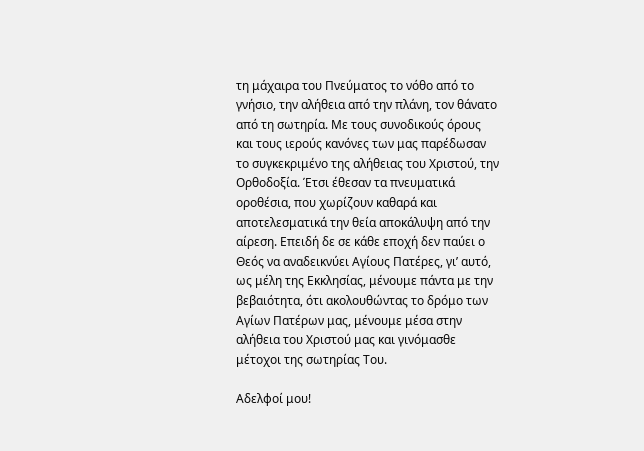τη μάχαιρα του Πνεύματος το νόθο από το γνήσιο, την αλήθεια από την πλάνη, τον θάνατο από τη σωτηρία. Με τους συνοδικούς όρους και τους ιερούς κανόνες των μας παρέδωσαν το συγκεκριμένο της αλήθειας του Χριστού, την Ορθοδοξία. Έτσι έθεσαν τα πνευματικά οροθέσια, που χωρίζουν καθαρά και αποτελεσματικά την θεία αποκάλυψη από την αίρεση. Επειδή δε σε κάθε εποχή δεν παύει ο Θεός να αναδεικνύει Αγίους Πατέρες, γι’ αυτό, ως μέλη της Εκκλησίας, μένουμε πάντα με την βεβαιότητα, ότι ακολουθώντας το δρόμο των Αγίων Πατέρων μας, μένουμε μέσα στην αλήθεια του Χριστού μας και γινόμασθε μέτοχοι της σωτηρίας Του.

Αδελφοί μου!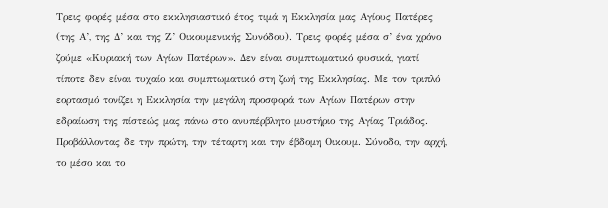Τρεις φορές μέσα στο εκκλησιαστικό έτος τιμά η Εκκλησία μας Αγίους Πατέρες (της Α’, της Δ’ και της Ζ’ Οικουμενικής Συνόδου). Τρεις φορές μέσα σ’ ένα χρόνο ζούμε «Κυριακή των Αγίων Πατέρων». Δεν είναι συμπτωματικό φυσικά, γιατί τίποτε δεν είναι τυχαίο και συμπτωματικό στη ζωή της Εκκλησίας. Με τον τριπλό εορτασμό τονίζει η Εκκλησία την μεγάλη προσφορά των Αγίων Πατέρων στην εδραίωση της πίστεώς μας πάνω στο ανυπέρβλητο μυστήριο της Αγίας Τριάδος. Προβάλλοντας δε την πρώτη, την τέταρτη και την έβδομη Οικουμ. Σύνοδο, την αρχή, το μέσο και το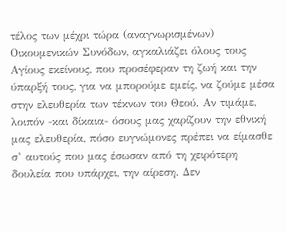τέλος των μέχρι τώρα (αναγνωρισμένων) Οικουμενικών Συνόδων, αγκαλιάζει όλους τους Αγίους εκείνους, που προσέφεραν τη ζωή και την ύπαρξή τους, για να μπορούμε εμείς, να ζούμε μέσα στην ελευθερία των τέκνων του Θεού. Αν τιμάμε, λοιπόν -και δίκαια- όσους μας χαρίζουν την εθνική μας ελευθερία, πόσο ευγνώμονες πρέπει να είμασθε σ’ αυτούς που μας έσωσαν από τη χειρότερη δουλεία που υπάρχει, την αίρεση. Δεν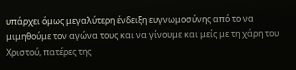υπάρχει όμως μεγαλύτερη ένδειξη ευγνωμοσύνης από το να μιμηθούμε τον αγώνα τους και να γίνουμε και μείς με τη χάρη του Χριστού, πατέρες της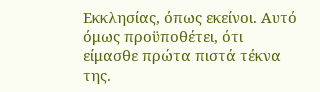Εκκλησίας, όπως εκείνοι. Αυτό όμως προϋποθέτει, ότι είμασθε πρώτα πιστά τέκνα της.